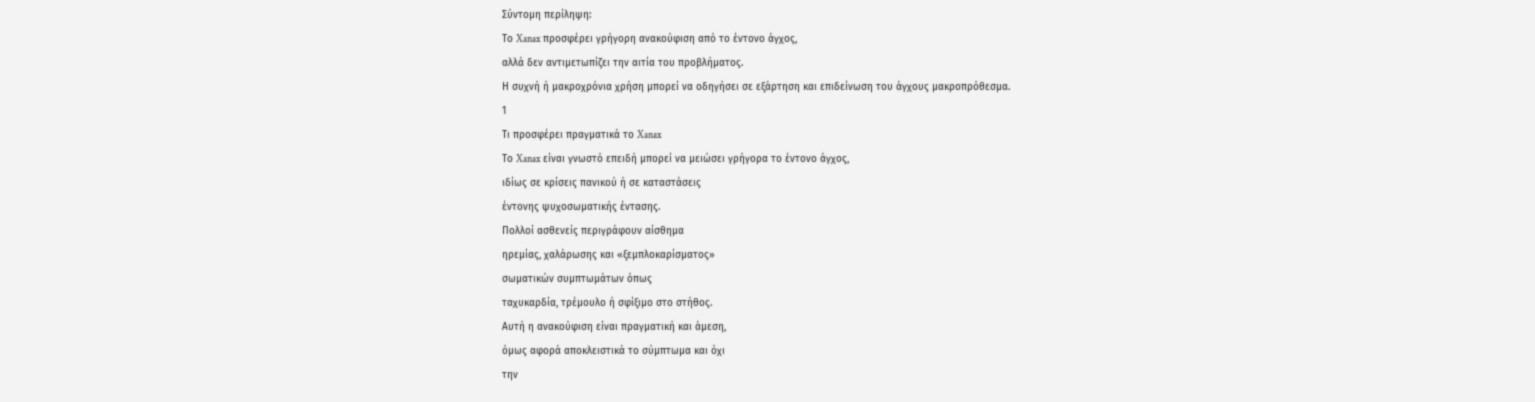Σύντομη περίληψη:
Το Xanax προσφέρει γρήγορη ανακούφιση από το έντονο άγχος,
αλλά δεν αντιμετωπίζει την αιτία του προβλήματος.
Η συχνή ή μακροχρόνια χρήση μπορεί να οδηγήσει σε εξάρτηση και επιδείνωση του άγχους μακροπρόθεσμα.
1
Τι προσφέρει πραγματικά το Xanax
Το Xanax είναι γνωστό επειδή μπορεί να μειώσει γρήγορα το έντονο άγχος,
ιδίως σε κρίσεις πανικού ή σε καταστάσεις
έντονης ψυχοσωματικής έντασης.
Πολλοί ασθενείς περιγράφουν αίσθημα
ηρεμίας, χαλάρωσης και «ξεμπλοκαρίσματος»
σωματικών συμπτωμάτων όπως
ταχυκαρδία, τρέμουλο ή σφίξιμο στο στήθος.
Αυτή η ανακούφιση είναι πραγματική και άμεση,
όμως αφορά αποκλειστικά το σύμπτωμα και όχι
την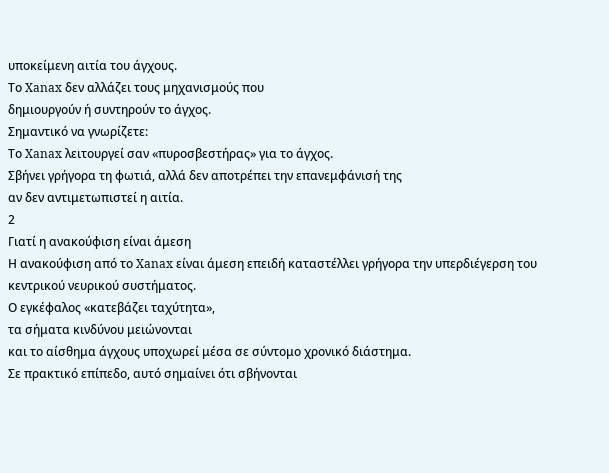υποκείμενη αιτία του άγχους.
Το Xanax δεν αλλάζει τους μηχανισμούς που
δημιουργούν ή συντηρούν το άγχος.
Σημαντικό να γνωρίζετε:
Το Xanax λειτουργεί σαν «πυροσβεστήρας» για το άγχος.
Σβήνει γρήγορα τη φωτιά, αλλά δεν αποτρέπει την επανεμφάνισή της
αν δεν αντιμετωπιστεί η αιτία.
2
Γιατί η ανακούφιση είναι άμεση
Η ανακούφιση από το Xanax είναι άμεση επειδή καταστέλλει γρήγορα την υπερδιέγερση του κεντρικού νευρικού συστήματος.
Ο εγκέφαλος «κατεβάζει ταχύτητα»,
τα σήματα κινδύνου μειώνονται
και το αίσθημα άγχους υποχωρεί μέσα σε σύντομο χρονικό διάστημα.
Σε πρακτικό επίπεδο, αυτό σημαίνει ότι σβήνονται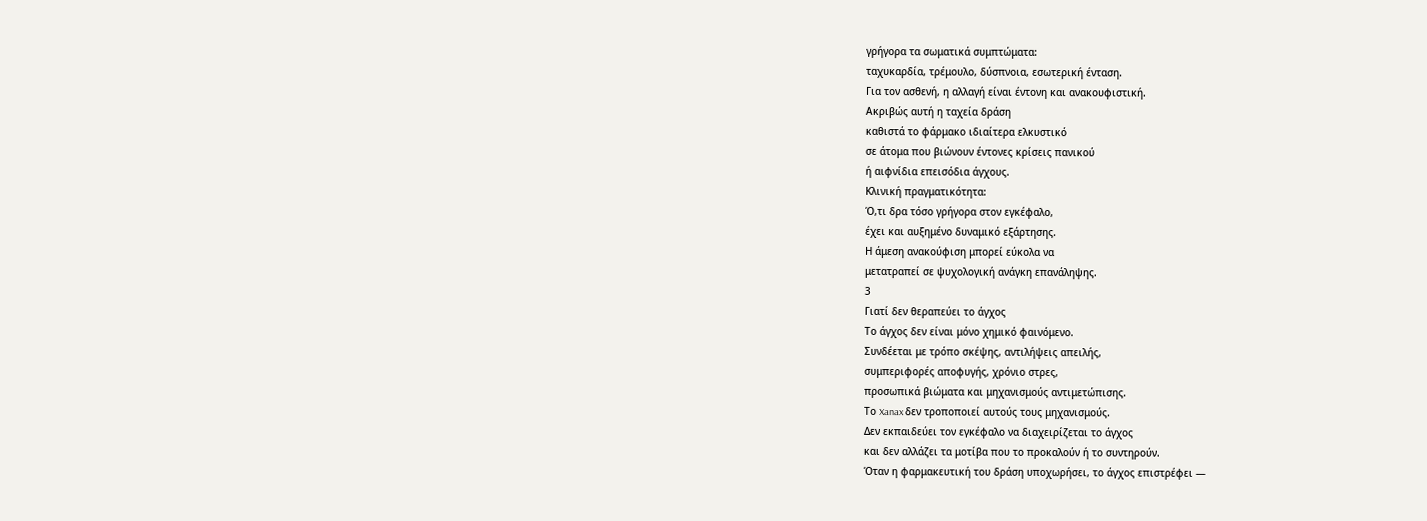γρήγορα τα σωματικά συμπτώματα:
ταχυκαρδία, τρέμουλο, δύσπνοια, εσωτερική ένταση.
Για τον ασθενή, η αλλαγή είναι έντονη και ανακουφιστική.
Ακριβώς αυτή η ταχεία δράση
καθιστά το φάρμακο ιδιαίτερα ελκυστικό
σε άτομα που βιώνουν έντονες κρίσεις πανικού
ή αιφνίδια επεισόδια άγχους.
Κλινική πραγματικότητα:
Ό,τι δρα τόσο γρήγορα στον εγκέφαλο,
έχει και αυξημένο δυναμικό εξάρτησης.
Η άμεση ανακούφιση μπορεί εύκολα να
μετατραπεί σε ψυχολογική ανάγκη επανάληψης.
3
Γιατί δεν θεραπεύει το άγχος
Το άγχος δεν είναι μόνο χημικό φαινόμενο.
Συνδέεται με τρόπο σκέψης, αντιλήψεις απειλής,
συμπεριφορές αποφυγής, χρόνιο στρες,
προσωπικά βιώματα και μηχανισμούς αντιμετώπισης.
Το Xanax δεν τροποποιεί αυτούς τους μηχανισμούς.
Δεν εκπαιδεύει τον εγκέφαλο να διαχειρίζεται το άγχος
και δεν αλλάζει τα μοτίβα που το προκαλούν ή το συντηρούν.
Όταν η φαρμακευτική του δράση υποχωρήσει, το άγχος επιστρέφει —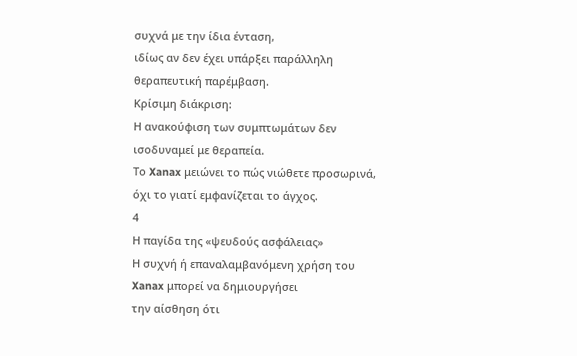συχνά με την ίδια ένταση,
ιδίως αν δεν έχει υπάρξει παράλληλη θεραπευτική παρέμβαση.
Κρίσιμη διάκριση:
Η ανακούφιση των συμπτωμάτων δεν ισοδυναμεί με θεραπεία.
Το Xanax μειώνει το πώς νιώθετε προσωρινά,
όχι το γιατί εμφανίζεται το άγχος.
4
Η παγίδα της «ψευδούς ασφάλειας»
Η συχνή ή επαναλαμβανόμενη χρήση του Xanax μπορεί να δημιουργήσει
την αίσθηση ότι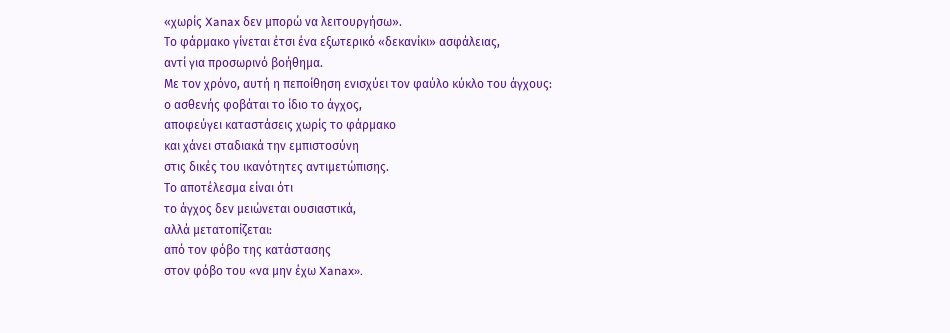«χωρίς Xanax δεν μπορώ να λειτουργήσω».
Το φάρμακο γίνεται έτσι ένα εξωτερικό «δεκανίκι» ασφάλειας,
αντί για προσωρινό βοήθημα.
Με τον χρόνο, αυτή η πεποίθηση ενισχύει τον φαύλο κύκλο του άγχους:
ο ασθενής φοβάται το ίδιο το άγχος,
αποφεύγει καταστάσεις χωρίς το φάρμακο
και χάνει σταδιακά την εμπιστοσύνη
στις δικές του ικανότητες αντιμετώπισης.
Το αποτέλεσμα είναι ότι
το άγχος δεν μειώνεται ουσιαστικά,
αλλά μετατοπίζεται:
από τον φόβο της κατάστασης
στον φόβο του «να μην έχω Xanax».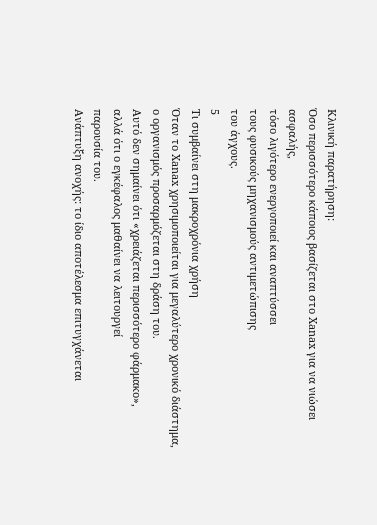Κλινική παρατήρηση:
Όσο περισσότερο κάποιος βασίζεται στο Xanax για να νιώσει ασφαλής,
τόσο λιγότερο ενεργοποιεί και αναπτύσσει
τους φυσικούς μηχανισμούς αντιμετώπισης
του άγχους.
5
Τι συμβαίνει στη μακροχρόνια χρήση
Όταν το Xanax χρησιμοποιείται για μεγαλύτερο χρονικό διάστημα,
ο οργανισμός προσαρμόζεται στη δράση του.
Αυτό δεν σημαίνει ότι «χρειάζεται περισσότερο φάρμακο»,
αλλά ότι ο εγκέφαλος μαθαίνει να λειτουργεί
παρουσία του.
Ανάπτυξη ανοχής: το ίδιο αποτέλεσμα επιτυγχάνεται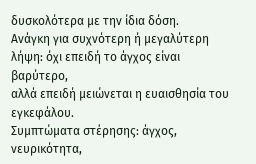δυσκολότερα με την ίδια δόση.
Ανάγκη για συχνότερη ή μεγαλύτερη λήψη: όχι επειδή το άγχος είναι βαρύτερο,
αλλά επειδή μειώνεται η ευαισθησία του εγκεφάλου.
Συμπτώματα στέρησης: άγχος, νευρικότητα,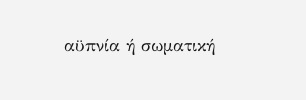αϋπνία ή σωματική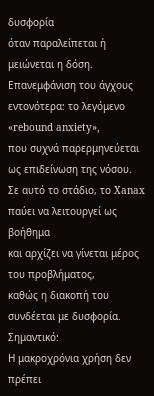δυσφορία
όταν παραλείπεται ή μειώνεται η δόση.
Επανεμφάνιση του άγχους εντονότερα: το λεγόμενο «rebound anxiety»,
που συχνά παρερμηνεύεται ως επιδείνωση της νόσου.
Σε αυτό το στάδιο, το Xanax παύει να λειτουργεί ως βοήθημα
και αρχίζει να γίνεται μέρος του προβλήματος,
καθώς η διακοπή του συνδέεται με δυσφορία.
Σημαντικό:
Η μακροχρόνια χρήση δεν πρέπει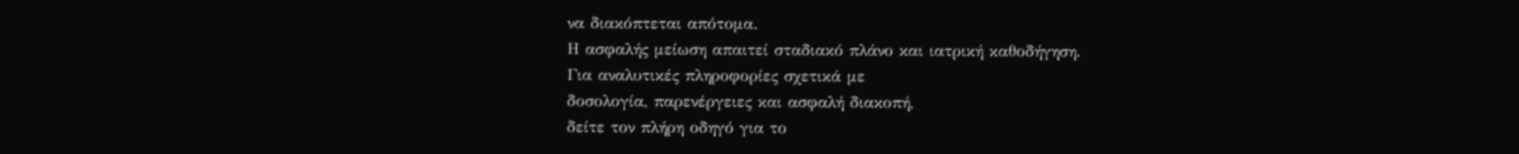να διακόπτεται απότομα.
Η ασφαλής μείωση απαιτεί σταδιακό πλάνο και ιατρική καθοδήγηση.
Για αναλυτικές πληροφορίες σχετικά με
δοσολογία, παρενέργειες και ασφαλή διακοπή,
δείτε τον πλήρη οδηγό για το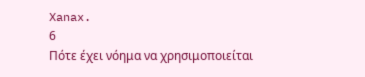Xanax.
6
Πότε έχει νόημα να χρησιμοποιείται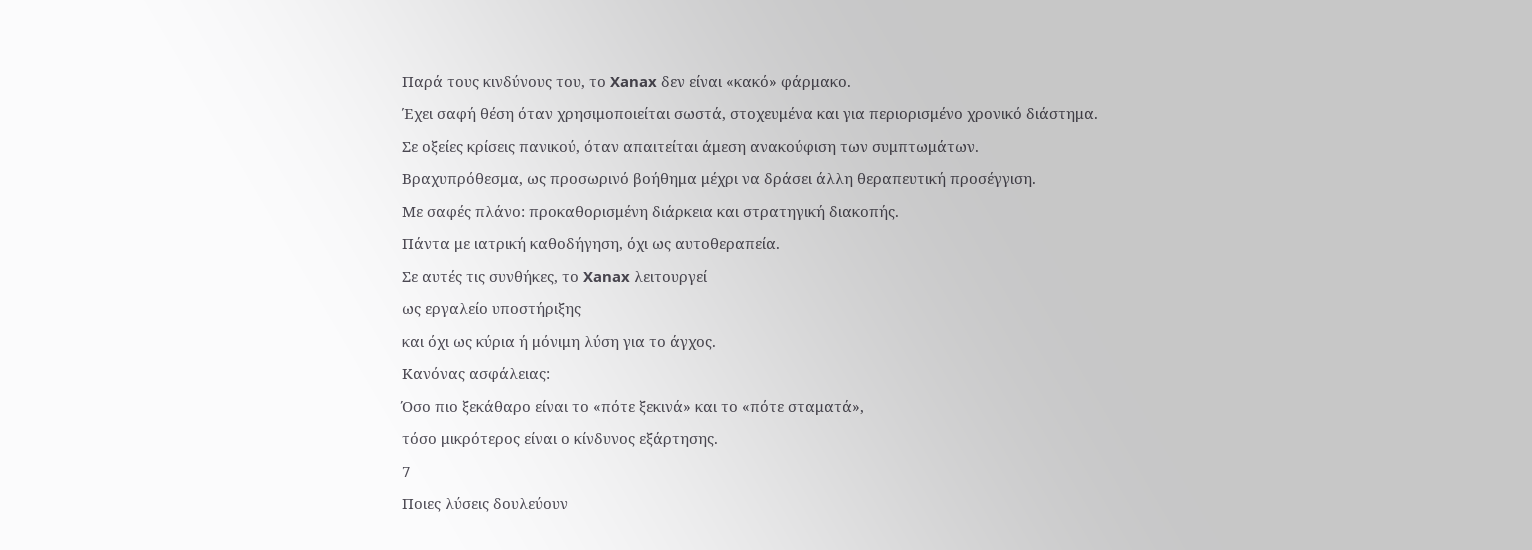Παρά τους κινδύνους του, το Xanax δεν είναι «κακό» φάρμακο.
Έχει σαφή θέση όταν χρησιμοποιείται σωστά, στοχευμένα και για περιορισμένο χρονικό διάστημα.
Σε οξείες κρίσεις πανικού, όταν απαιτείται άμεση ανακούφιση των συμπτωμάτων.
Βραχυπρόθεσμα, ως προσωρινό βοήθημα μέχρι να δράσει άλλη θεραπευτική προσέγγιση.
Με σαφές πλάνο: προκαθορισμένη διάρκεια και στρατηγική διακοπής.
Πάντα με ιατρική καθοδήγηση, όχι ως αυτοθεραπεία.
Σε αυτές τις συνθήκες, το Xanax λειτουργεί
ως εργαλείο υποστήριξης
και όχι ως κύρια ή μόνιμη λύση για το άγχος.
Κανόνας ασφάλειας:
Όσο πιο ξεκάθαρο είναι το «πότε ξεκινά» και το «πότε σταματά»,
τόσο μικρότερος είναι ο κίνδυνος εξάρτησης.
7
Ποιες λύσεις δουλεύουν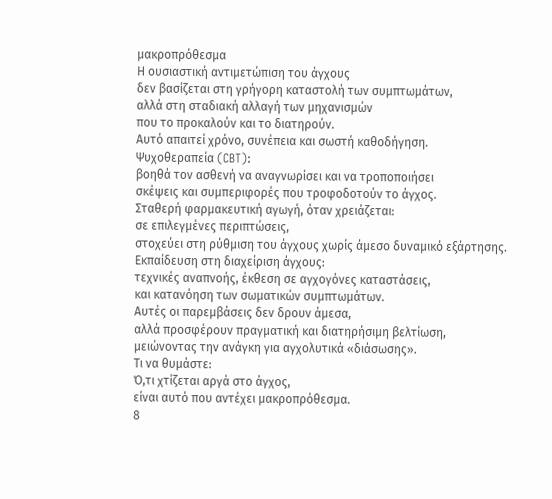μακροπρόθεσμα
Η ουσιαστική αντιμετώπιση του άγχους
δεν βασίζεται στη γρήγορη καταστολή των συμπτωμάτων,
αλλά στη σταδιακή αλλαγή των μηχανισμών
που το προκαλούν και το διατηρούν.
Αυτό απαιτεί χρόνο, συνέπεια και σωστή καθοδήγηση.
Ψυχοθεραπεία (CBT):
βοηθά τον ασθενή να αναγνωρίσει και να τροποποιήσει
σκέψεις και συμπεριφορές που τροφοδοτούν το άγχος.
Σταθερή φαρμακευτική αγωγή, όταν χρειάζεται:
σε επιλεγμένες περιπτώσεις,
στοχεύει στη ρύθμιση του άγχους χωρίς άμεσο δυναμικό εξάρτησης.
Εκπαίδευση στη διαχείριση άγχους:
τεχνικές αναπνοής, έκθεση σε αγχογόνες καταστάσεις,
και κατανόηση των σωματικών συμπτωμάτων.
Αυτές οι παρεμβάσεις δεν δρουν άμεσα,
αλλά προσφέρουν πραγματική και διατηρήσιμη βελτίωση,
μειώνοντας την ανάγκη για αγχολυτικά «διάσωσης».
Τι να θυμάστε:
Ό,τι χτίζεται αργά στο άγχος,
είναι αυτό που αντέχει μακροπρόθεσμα.
8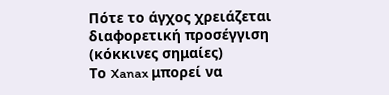Πότε το άγχος χρειάζεται διαφορετική προσέγγιση (κόκκινες σημαίες)
Το Xanax μπορεί να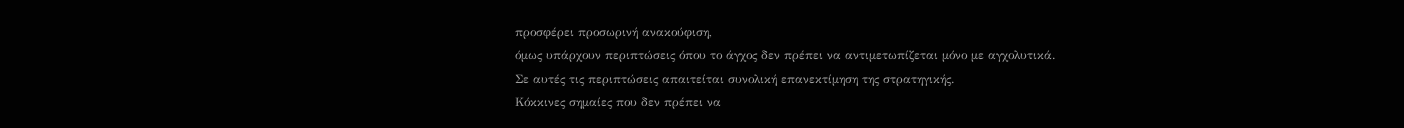προσφέρει προσωρινή ανακούφιση,
όμως υπάρχουν περιπτώσεις όπου το άγχος δεν πρέπει να αντιμετωπίζεται μόνο με αγχολυτικά.
Σε αυτές τις περιπτώσεις απαιτείται συνολική επανεκτίμηση της στρατηγικής.
Κόκκινες σημαίες που δεν πρέπει να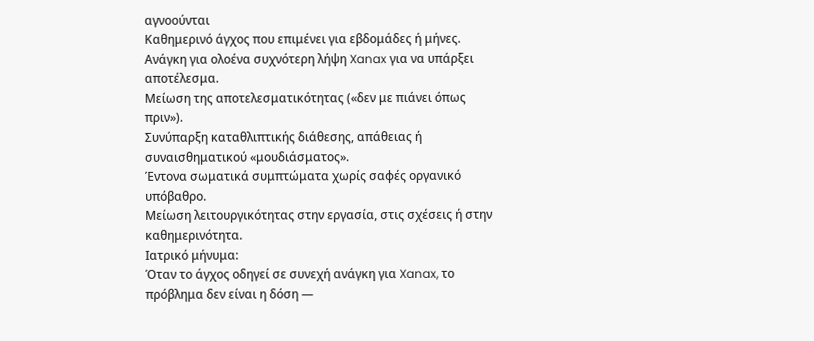αγνοούνται
Καθημερινό άγχος που επιμένει για εβδομάδες ή μήνες.
Ανάγκη για ολοένα συχνότερη λήψη Xanax για να υπάρξει αποτέλεσμα.
Μείωση της αποτελεσματικότητας («δεν με πιάνει όπως πριν»).
Συνύπαρξη καταθλιπτικής διάθεσης, απάθειας ή συναισθηματικού «μουδιάσματος».
Έντονα σωματικά συμπτώματα χωρίς σαφές οργανικό υπόβαθρο.
Μείωση λειτουργικότητας στην εργασία, στις σχέσεις ή στην καθημερινότητα.
Ιατρικό μήνυμα:
Όταν το άγχος οδηγεί σε συνεχή ανάγκη για Xanax, το πρόβλημα δεν είναι η δόση —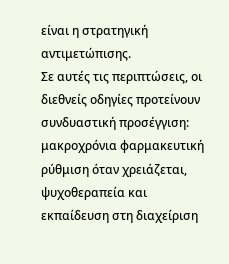είναι η στρατηγική αντιμετώπισης.
Σε αυτές τις περιπτώσεις, οι διεθνείς οδηγίες προτείνουν συνδυαστική προσέγγιση:
μακροχρόνια φαρμακευτική ρύθμιση όταν χρειάζεται,
ψυχοθεραπεία και
εκπαίδευση στη διαχείριση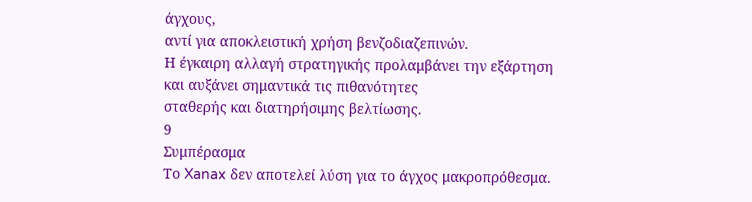άγχους,
αντί για αποκλειστική χρήση βενζοδιαζεπινών.
Η έγκαιρη αλλαγή στρατηγικής προλαμβάνει την εξάρτηση
και αυξάνει σημαντικά τις πιθανότητες
σταθερής και διατηρήσιμης βελτίωσης.
9
Συμπέρασμα
Το Xanax δεν αποτελεί λύση για το άγχος μακροπρόθεσμα.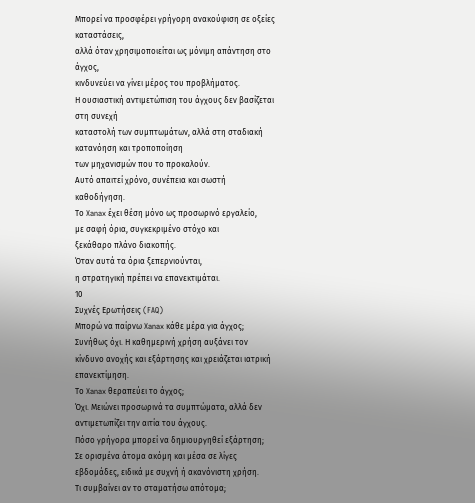Μπορεί να προσφέρει γρήγορη ανακούφιση σε οξείες καταστάσεις,
αλλά όταν χρησιμοποιείται ως μόνιμη απάντηση στο άγχος,
κινδυνεύει να γίνει μέρος του προβλήματος.
Η ουσιαστική αντιμετώπιση του άγχους δεν βασίζεται στη συνεχή
καταστολή των συμπτωμάτων, αλλά στη σταδιακή κατανόηση και τροποποίηση
των μηχανισμών που το προκαλούν.
Αυτό απαιτεί χρόνο, συνέπεια και σωστή καθοδήγηση.
Το Xanax έχει θέση μόνο ως προσωρινό εργαλείο,
με σαφή όρια, συγκεκριμένο στόχο και
ξεκάθαρο πλάνο διακοπής.
Όταν αυτά τα όρια ξεπερνιούνται,
η στρατηγική πρέπει να επανεκτιμάται.
10
Συχνές Ερωτήσεις (FAQ)
Μπορώ να παίρνω Xanax κάθε μέρα για άγχος;
Συνήθως όχι. Η καθημερινή χρήση αυξάνει τον κίνδυνο ανοχής και εξάρτησης και χρειάζεται ιατρική επανεκτίμηση.
Το Xanax θεραπεύει το άγχος;
Όχι. Μειώνει προσωρινά τα συμπτώματα, αλλά δεν αντιμετωπίζει την αιτία του άγχους.
Πόσο γρήγορα μπορεί να δημιουργηθεί εξάρτηση;
Σε ορισμένα άτομα ακόμη και μέσα σε λίγες εβδομάδες, ειδικά με συχνή ή ακανόνιστη χρήση.
Τι συμβαίνει αν το σταματήσω απότομα;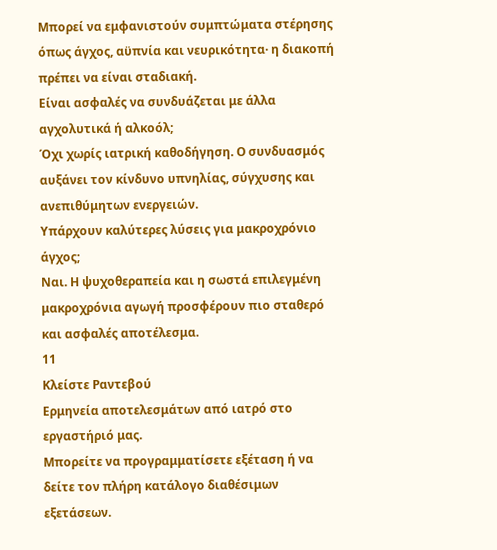Μπορεί να εμφανιστούν συμπτώματα στέρησης όπως άγχος, αϋπνία και νευρικότητα· η διακοπή πρέπει να είναι σταδιακή.
Είναι ασφαλές να συνδυάζεται με άλλα αγχολυτικά ή αλκοόλ;
Όχι χωρίς ιατρική καθοδήγηση. Ο συνδυασμός αυξάνει τον κίνδυνο υπνηλίας, σύγχυσης και ανεπιθύμητων ενεργειών.
Υπάρχουν καλύτερες λύσεις για μακροχρόνιο άγχος;
Ναι. Η ψυχοθεραπεία και η σωστά επιλεγμένη μακροχρόνια αγωγή προσφέρουν πιο σταθερό και ασφαλές αποτέλεσμα.
11
Κλείστε Ραντεβού
Ερμηνεία αποτελεσμάτων από ιατρό στο εργαστήριό μας.
Μπορείτε να προγραμματίσετε εξέταση ή να δείτε τον πλήρη κατάλογο διαθέσιμων εξετάσεων.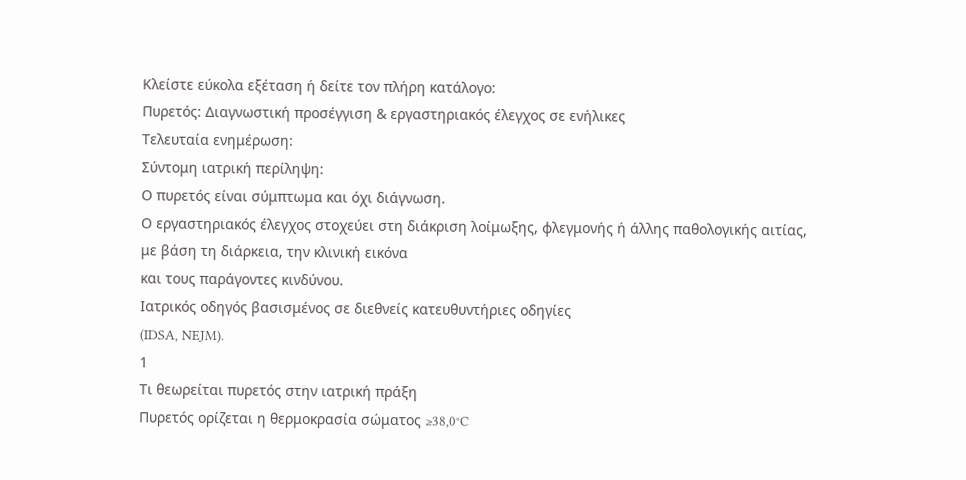Κλείστε εύκολα εξέταση ή δείτε τον πλήρη κατάλογο:
Πυρετός: Διαγνωστική προσέγγιση & εργαστηριακός έλεγχος σε ενήλικες
Τελευταία ενημέρωση:
Σύντομη ιατρική περίληψη:
Ο πυρετός είναι σύμπτωμα και όχι διάγνωση.
Ο εργαστηριακός έλεγχος στοχεύει στη διάκριση λοίμωξης, φλεγμονής ή άλλης παθολογικής αιτίας,
με βάση τη διάρκεια, την κλινική εικόνα
και τους παράγοντες κινδύνου.
Ιατρικός οδηγός βασισμένος σε διεθνείς κατευθυντήριες οδηγίες
(IDSA, NEJM).
1
Τι θεωρείται πυρετός στην ιατρική πράξη
Πυρετός ορίζεται η θερμοκρασία σώματος ≥38,0°C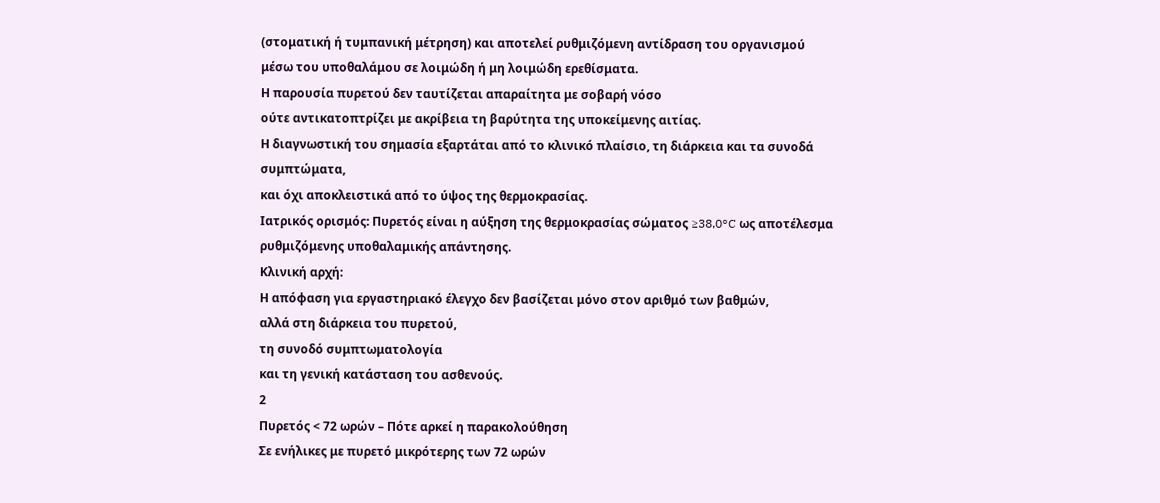(στοματική ή τυμπανική μέτρηση) και αποτελεί ρυθμιζόμενη αντίδραση του οργανισμού
μέσω του υποθαλάμου σε λοιμώδη ή μη λοιμώδη ερεθίσματα.
Η παρουσία πυρετού δεν ταυτίζεται απαραίτητα με σοβαρή νόσο
ούτε αντικατοπτρίζει με ακρίβεια τη βαρύτητα της υποκείμενης αιτίας.
Η διαγνωστική του σημασία εξαρτάται από το κλινικό πλαίσιο, τη διάρκεια και τα συνοδά συμπτώματα,
και όχι αποκλειστικά από το ύψος της θερμοκρασίας.
Ιατρικός ορισμός: Πυρετός είναι η αύξηση της θερμοκρασίας σώματος ≥38,0°C ως αποτέλεσμα ρυθμιζόμενης υποθαλαμικής απάντησης.
Κλινική αρχή:
Η απόφαση για εργαστηριακό έλεγχο δεν βασίζεται μόνο στον αριθμό των βαθμών,
αλλά στη διάρκεια του πυρετού,
τη συνοδό συμπτωματολογία
και τη γενική κατάσταση του ασθενούς.
2
Πυρετός < 72 ωρών – Πότε αρκεί η παρακολούθηση
Σε ενήλικες με πυρετό μικρότερης των 72 ωρών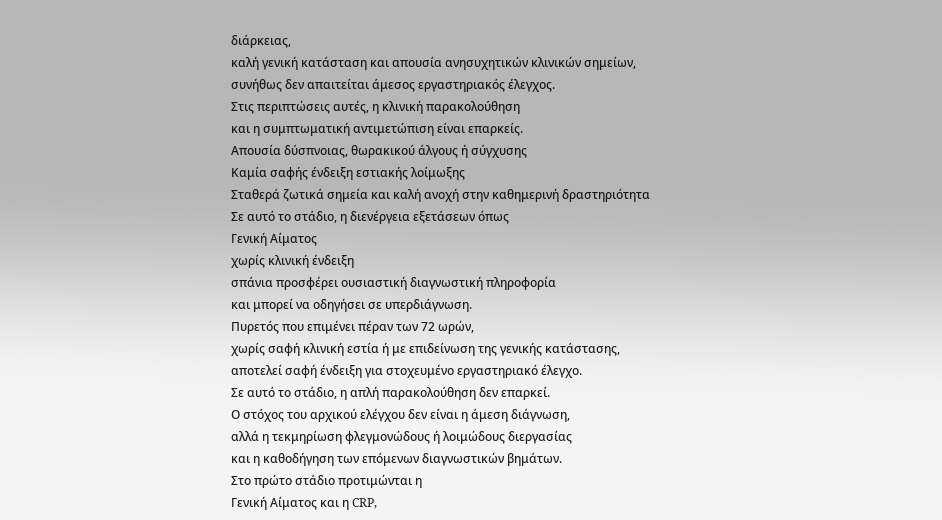διάρκειας,
καλή γενική κατάσταση και απουσία ανησυχητικών κλινικών σημείων,
συνήθως δεν απαιτείται άμεσος εργαστηριακός έλεγχος.
Στις περιπτώσεις αυτές, η κλινική παρακολούθηση
και η συμπτωματική αντιμετώπιση είναι επαρκείς.
Απουσία δύσπνοιας, θωρακικού άλγους ή σύγχυσης
Καμία σαφής ένδειξη εστιακής λοίμωξης
Σταθερά ζωτικά σημεία και καλή ανοχή στην καθημερινή δραστηριότητα
Σε αυτό το στάδιο, η διενέργεια εξετάσεων όπως
Γενική Αίματος
χωρίς κλινική ένδειξη
σπάνια προσφέρει ουσιαστική διαγνωστική πληροφορία
και μπορεί να οδηγήσει σε υπερδιάγνωση.
Πυρετός που επιμένει πέραν των 72 ωρών,
χωρίς σαφή κλινική εστία ή με επιδείνωση της γενικής κατάστασης,
αποτελεί σαφή ένδειξη για στοχευμένο εργαστηριακό έλεγχο.
Σε αυτό το στάδιο, η απλή παρακολούθηση δεν επαρκεί.
Ο στόχος του αρχικού ελέγχου δεν είναι η άμεση διάγνωση,
αλλά η τεκμηρίωση φλεγμονώδους ή λοιμώδους διεργασίας
και η καθοδήγηση των επόμενων διαγνωστικών βημάτων.
Στο πρώτο στάδιο προτιμώνται η
Γενική Αίματος και η CRP,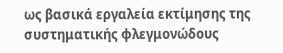ως βασικά εργαλεία εκτίμησης της συστηματικής φλεγμονώδους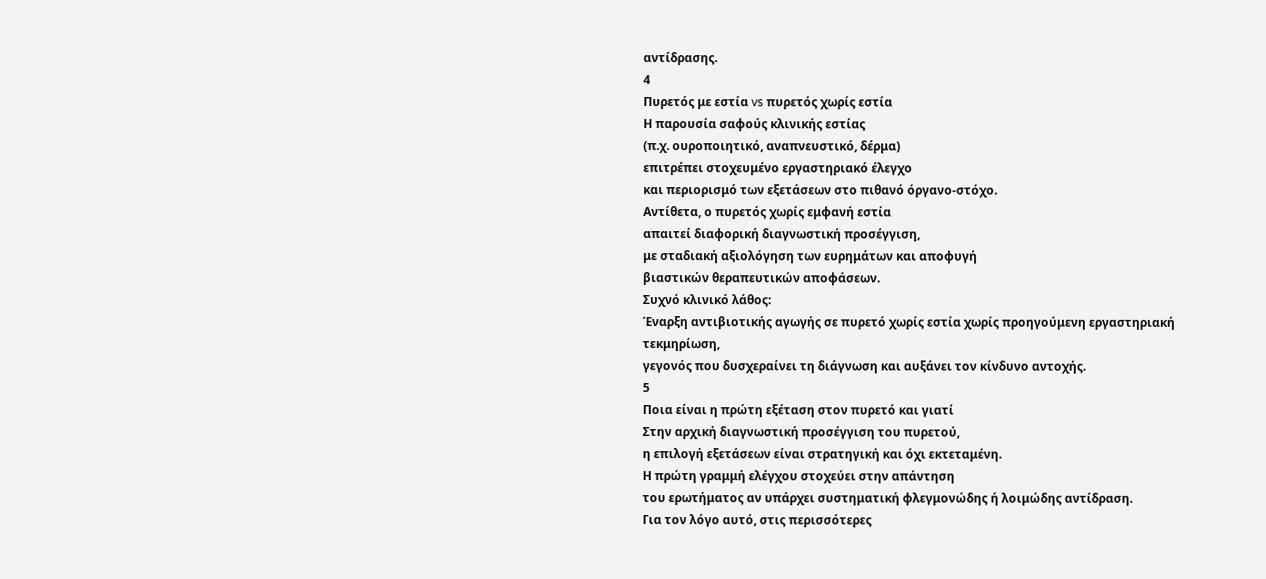αντίδρασης.
4
Πυρετός με εστία vs πυρετός χωρίς εστία
Η παρουσία σαφούς κλινικής εστίας
(π.χ. ουροποιητικό, αναπνευστικό, δέρμα)
επιτρέπει στοχευμένο εργαστηριακό έλεγχο
και περιορισμό των εξετάσεων στο πιθανό όργανο-στόχο.
Αντίθετα, ο πυρετός χωρίς εμφανή εστία
απαιτεί διαφορική διαγνωστική προσέγγιση,
με σταδιακή αξιολόγηση των ευρημάτων και αποφυγή
βιαστικών θεραπευτικών αποφάσεων.
Συχνό κλινικό λάθος:
Έναρξη αντιβιοτικής αγωγής σε πυρετό χωρίς εστία χωρίς προηγούμενη εργαστηριακή τεκμηρίωση,
γεγονός που δυσχεραίνει τη διάγνωση και αυξάνει τον κίνδυνο αντοχής.
5
Ποια είναι η πρώτη εξέταση στον πυρετό και γιατί
Στην αρχική διαγνωστική προσέγγιση του πυρετού,
η επιλογή εξετάσεων είναι στρατηγική και όχι εκτεταμένη.
Η πρώτη γραμμή ελέγχου στοχεύει στην απάντηση
του ερωτήματος αν υπάρχει συστηματική φλεγμονώδης ή λοιμώδης αντίδραση.
Για τον λόγο αυτό, στις περισσότερες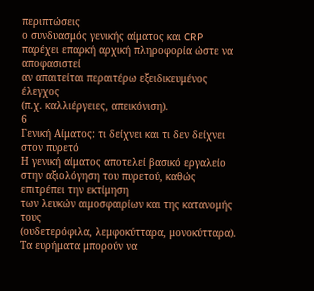περιπτώσεις
ο συνδυασμός γενικής αίματος και CRP
παρέχει επαρκή αρχική πληροφορία ώστε να αποφασιστεί
αν απαιτείται περαιτέρω εξειδικευμένος έλεγχος
(π.χ. καλλιέργειες, απεικόνιση).
6
Γενική Αίματος: τι δείχνει και τι δεν δείχνει στον πυρετό
Η γενική αίματος αποτελεί βασικό εργαλείο
στην αξιολόγηση του πυρετού, καθώς επιτρέπει την εκτίμηση
των λευκών αιμοσφαιρίων και της κατανομής τους
(ουδετερόφιλα, λεμφοκύτταρα, μονοκύτταρα).
Τα ευρήματα μπορούν να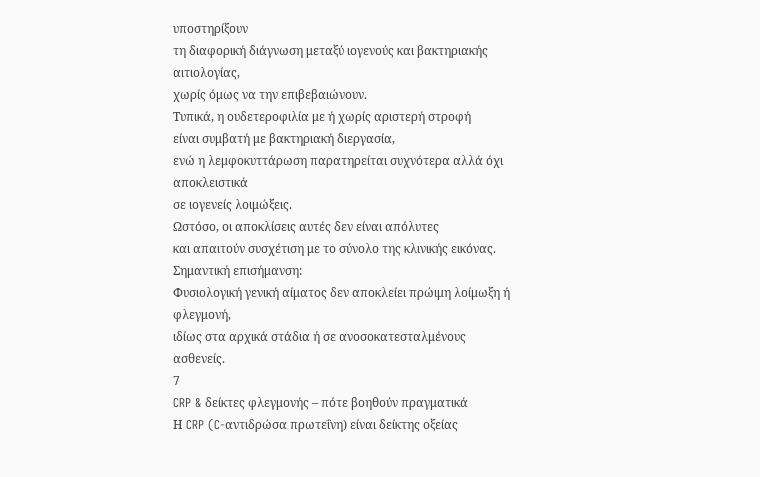υποστηρίξουν
τη διαφορική διάγνωση μεταξύ ιογενούς και βακτηριακής αιτιολογίας,
χωρίς όμως να την επιβεβαιώνουν.
Τυπικά, η ουδετεροφιλία με ή χωρίς αριστερή στροφή
είναι συμβατή με βακτηριακή διεργασία,
ενώ η λεμφοκυττάρωση παρατηρείται συχνότερα αλλά όχι αποκλειστικά
σε ιογενείς λοιμώξεις.
Ωστόσο, οι αποκλίσεις αυτές δεν είναι απόλυτες
και απαιτούν συσχέτιση με το σύνολο της κλινικής εικόνας.
Σημαντική επισήμανση:
Φυσιολογική γενική αίματος δεν αποκλείει πρώιμη λοίμωξη ή φλεγμονή,
ιδίως στα αρχικά στάδια ή σε ανοσοκατεσταλμένους ασθενείς.
7
CRP & δείκτες φλεγμονής – πότε βοηθούν πραγματικά
Η CRP (C-αντιδρώσα πρωτεΐνη) είναι δείκτης οξείας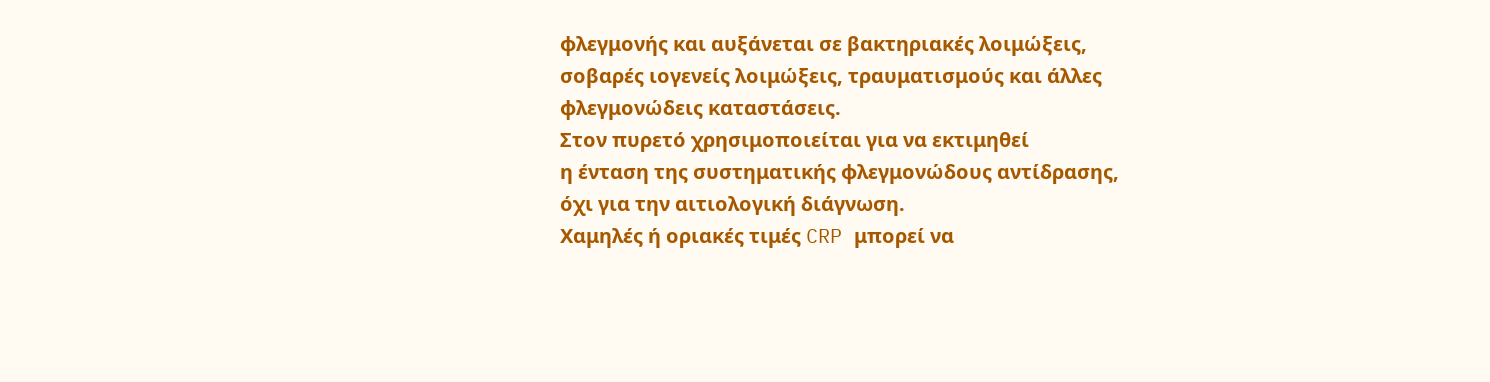φλεγμονής και αυξάνεται σε βακτηριακές λοιμώξεις,
σοβαρές ιογενείς λοιμώξεις, τραυματισμούς και άλλες
φλεγμονώδεις καταστάσεις.
Στον πυρετό χρησιμοποιείται για να εκτιμηθεί
η ένταση της συστηματικής φλεγμονώδους αντίδρασης,
όχι για την αιτιολογική διάγνωση.
Χαμηλές ή οριακές τιμές CRP μπορεί να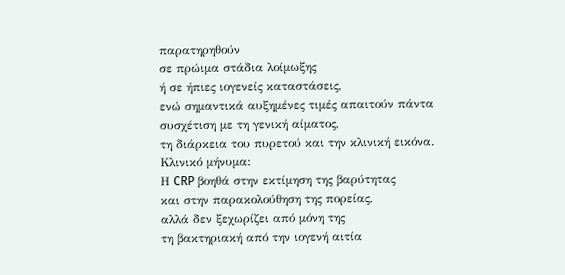παρατηρηθούν
σε πρώιμα στάδια λοίμωξης
ή σε ήπιες ιογενείς καταστάσεις,
ενώ σημαντικά αυξημένες τιμές απαιτούν πάντα συσχέτιση με τη γενική αίματος,
τη διάρκεια του πυρετού και την κλινική εικόνα.
Κλινικό μήνυμα:
Η CRP βοηθά στην εκτίμηση της βαρύτητας
και στην παρακολούθηση της πορείας,
αλλά δεν ξεχωρίζει από μόνη της
τη βακτηριακή από την ιογενή αιτία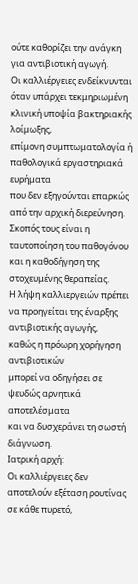ούτε καθορίζει την ανάγκη για αντιβιοτική αγωγή.
Οι καλλιέργειες ενδείκνυνται όταν υπάρχει τεκμηριωμένη κλινική υποψία βακτηριακής λοίμωξης,
επίμονη συμπτωματολογία ή παθολογικά εργαστηριακά ευρήματα
που δεν εξηγούνται επαρκώς από την αρχική διερεύνηση.
Σκοπός τους είναι η ταυτοποίηση του παθογόνου
και η καθοδήγηση της στοχευμένης θεραπείας.
Η λήψη καλλιεργειών πρέπει να προηγείται της έναρξης αντιβιοτικής αγωγής,
καθώς η πρόωρη χορήγηση αντιβιοτικών
μπορεί να οδηγήσει σε ψευδώς αρνητικά αποτελέσματα
και να δυσχεράνει τη σωστή διάγνωση.
Ιατρική αρχή:
Οι καλλιέργειες δεν αποτελούν εξέταση ρουτίνας σε κάθε πυρετό,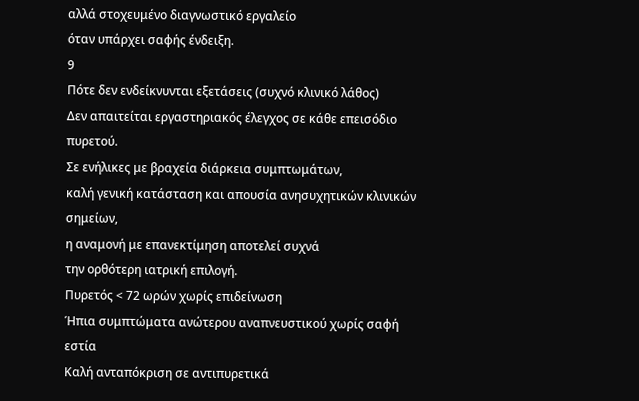αλλά στοχευμένο διαγνωστικό εργαλείο
όταν υπάρχει σαφής ένδειξη.
9
Πότε δεν ενδείκνυνται εξετάσεις (συχνό κλινικό λάθος)
Δεν απαιτείται εργαστηριακός έλεγχος σε κάθε επεισόδιο πυρετού.
Σε ενήλικες με βραχεία διάρκεια συμπτωμάτων,
καλή γενική κατάσταση και απουσία ανησυχητικών κλινικών σημείων,
η αναμονή με επανεκτίμηση αποτελεί συχνά
την ορθότερη ιατρική επιλογή.
Πυρετός < 72 ωρών χωρίς επιδείνωση
Ήπια συμπτώματα ανώτερου αναπνευστικού χωρίς σαφή εστία
Καλή ανταπόκριση σε αντιπυρετικά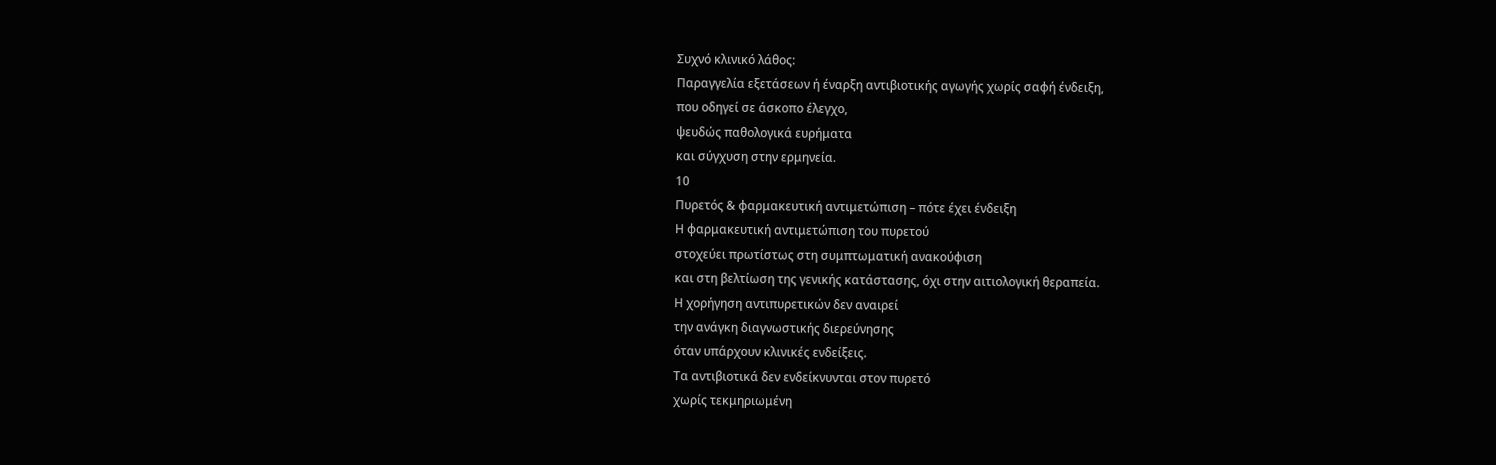Συχνό κλινικό λάθος:
Παραγγελία εξετάσεων ή έναρξη αντιβιοτικής αγωγής χωρίς σαφή ένδειξη,
που οδηγεί σε άσκοπο έλεγχο,
ψευδώς παθολογικά ευρήματα
και σύγχυση στην ερμηνεία.
10
Πυρετός & φαρμακευτική αντιμετώπιση – πότε έχει ένδειξη
Η φαρμακευτική αντιμετώπιση του πυρετού
στοχεύει πρωτίστως στη συμπτωματική ανακούφιση
και στη βελτίωση της γενικής κατάστασης, όχι στην αιτιολογική θεραπεία.
Η χορήγηση αντιπυρετικών δεν αναιρεί
την ανάγκη διαγνωστικής διερεύνησης
όταν υπάρχουν κλινικές ενδείξεις.
Τα αντιβιοτικά δεν ενδείκνυνται στον πυρετό
χωρίς τεκμηριωμένη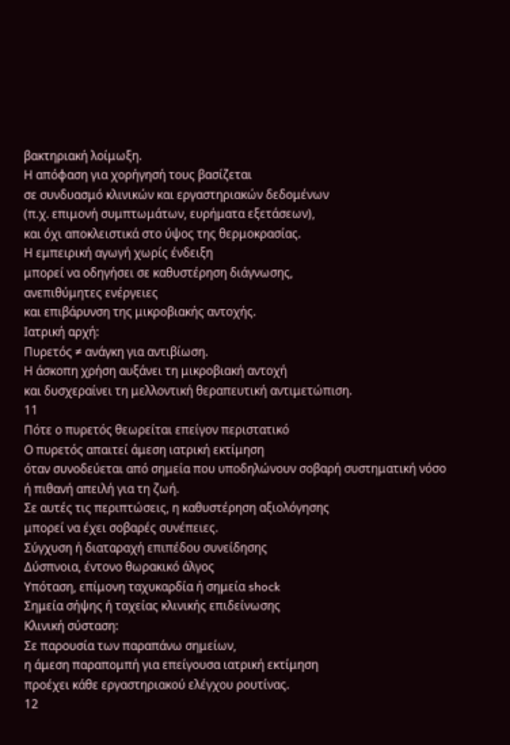βακτηριακή λοίμωξη.
Η απόφαση για χορήγησή τους βασίζεται
σε συνδυασμό κλινικών και εργαστηριακών δεδομένων
(π.χ. επιμονή συμπτωμάτων, ευρήματα εξετάσεων),
και όχι αποκλειστικά στο ύψος της θερμοκρασίας.
Η εμπειρική αγωγή χωρίς ένδειξη
μπορεί να οδηγήσει σε καθυστέρηση διάγνωσης,
ανεπιθύμητες ενέργειες
και επιβάρυνση της μικροβιακής αντοχής.
Ιατρική αρχή:
Πυρετός ≠ ανάγκη για αντιβίωση.
Η άσκοπη χρήση αυξάνει τη μικροβιακή αντοχή
και δυσχεραίνει τη μελλοντική θεραπευτική αντιμετώπιση.
11
Πότε ο πυρετός θεωρείται επείγον περιστατικό
Ο πυρετός απαιτεί άμεση ιατρική εκτίμηση
όταν συνοδεύεται από σημεία που υποδηλώνουν σοβαρή συστηματική νόσο
ή πιθανή απειλή για τη ζωή.
Σε αυτές τις περιπτώσεις, η καθυστέρηση αξιολόγησης
μπορεί να έχει σοβαρές συνέπειες.
Σύγχυση ή διαταραχή επιπέδου συνείδησης
Δύσπνοια, έντονο θωρακικό άλγος
Υπόταση, επίμονη ταχυκαρδία ή σημεία shock
Σημεία σήψης ή ταχείας κλινικής επιδείνωσης
Κλινική σύσταση:
Σε παρουσία των παραπάνω σημείων,
η άμεση παραπομπή για επείγουσα ιατρική εκτίμηση
προέχει κάθε εργαστηριακού ελέγχου ρουτίνας.
12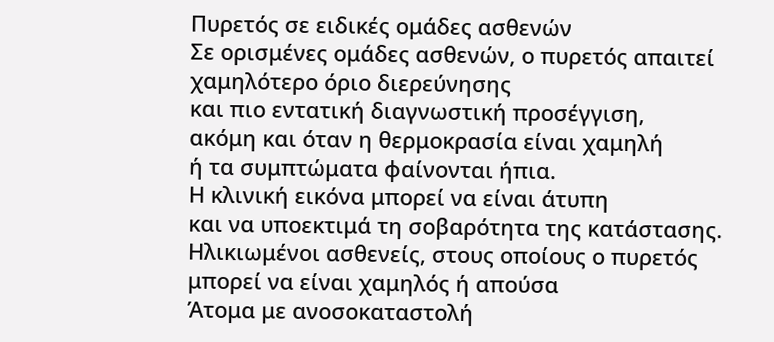Πυρετός σε ειδικές ομάδες ασθενών
Σε ορισμένες ομάδες ασθενών, ο πυρετός απαιτεί χαμηλότερο όριο διερεύνησης
και πιο εντατική διαγνωστική προσέγγιση,
ακόμη και όταν η θερμοκρασία είναι χαμηλή
ή τα συμπτώματα φαίνονται ήπια.
Η κλινική εικόνα μπορεί να είναι άτυπη
και να υποεκτιμά τη σοβαρότητα της κατάστασης.
Ηλικιωμένοι ασθενείς, στους οποίους ο πυρετός μπορεί να είναι χαμηλός ή απούσα
Άτομα με ανοσοκαταστολή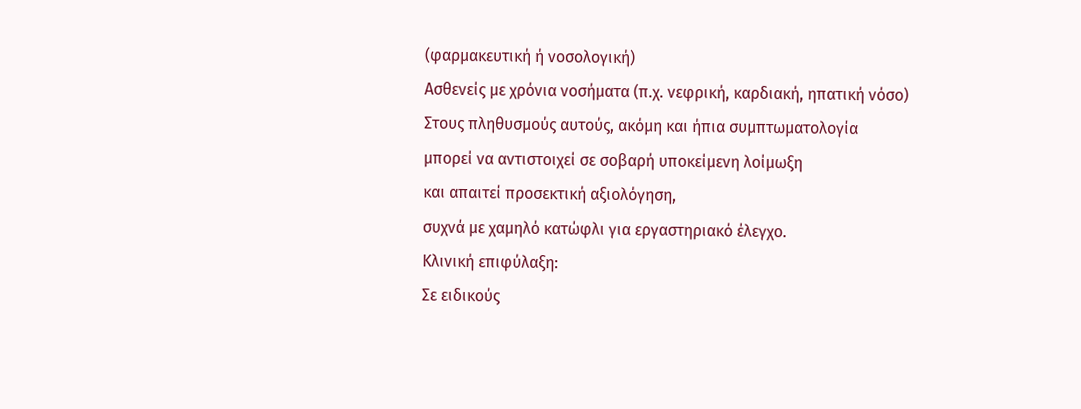(φαρμακευτική ή νοσολογική)
Ασθενείς με χρόνια νοσήματα (π.χ. νεφρική, καρδιακή, ηπατική νόσο)
Στους πληθυσμούς αυτούς, ακόμη και ήπια συμπτωματολογία
μπορεί να αντιστοιχεί σε σοβαρή υποκείμενη λοίμωξη
και απαιτεί προσεκτική αξιολόγηση,
συχνά με χαμηλό κατώφλι για εργαστηριακό έλεγχο.
Κλινική επιφύλαξη:
Σε ειδικούς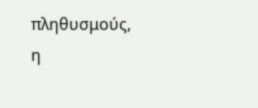πληθυσμούς,
η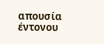απουσία έντονου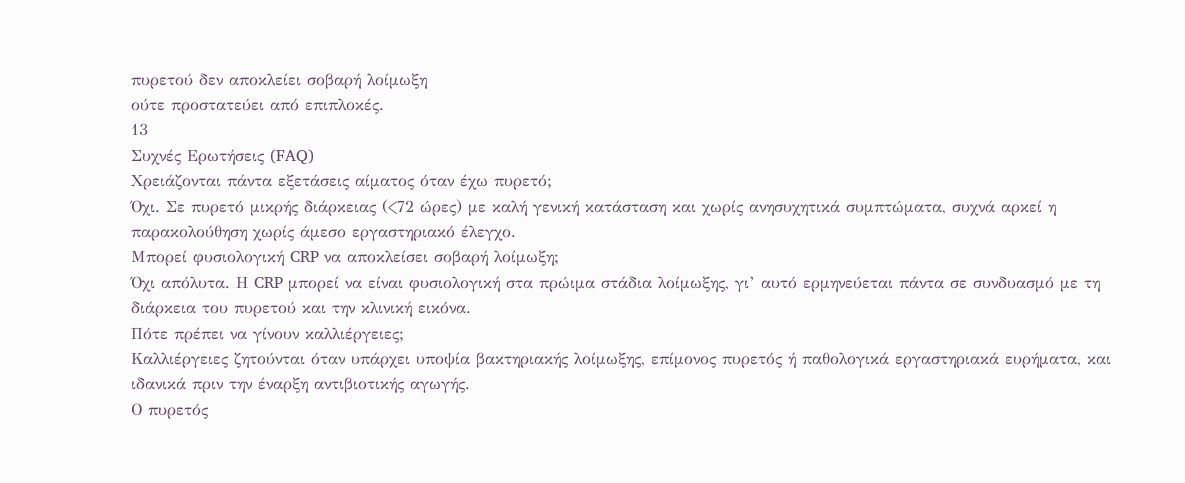πυρετού δεν αποκλείει σοβαρή λοίμωξη
ούτε προστατεύει από επιπλοκές.
13
Συχνές Ερωτήσεις (FAQ)
Χρειάζονται πάντα εξετάσεις αίματος όταν έχω πυρετό;
Όχι. Σε πυρετό μικρής διάρκειας (<72 ώρες) με καλή γενική κατάσταση και χωρίς ανησυχητικά συμπτώματα, συχνά αρκεί η παρακολούθηση χωρίς άμεσο εργαστηριακό έλεγχο.
Μπορεί φυσιολογική CRP να αποκλείσει σοβαρή λοίμωξη;
Όχι απόλυτα. Η CRP μπορεί να είναι φυσιολογική στα πρώιμα στάδια λοίμωξης, γι’ αυτό ερμηνεύεται πάντα σε συνδυασμό με τη διάρκεια του πυρετού και την κλινική εικόνα.
Πότε πρέπει να γίνουν καλλιέργειες;
Καλλιέργειες ζητούνται όταν υπάρχει υποψία βακτηριακής λοίμωξης, επίμονος πυρετός ή παθολογικά εργαστηριακά ευρήματα, και ιδανικά πριν την έναρξη αντιβιοτικής αγωγής.
Ο πυρετός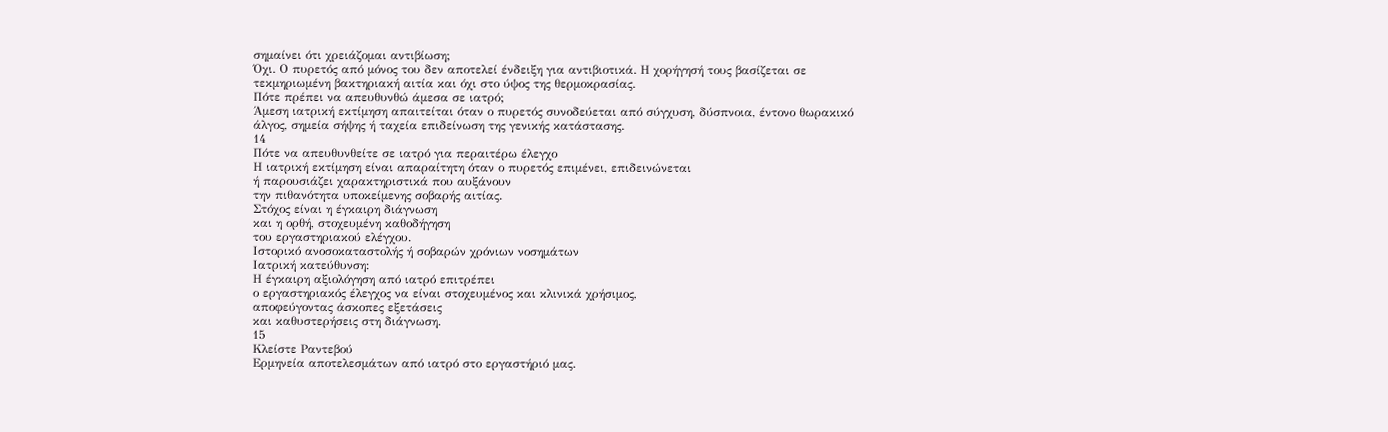σημαίνει ότι χρειάζομαι αντιβίωση;
Όχι. Ο πυρετός από μόνος του δεν αποτελεί ένδειξη για αντιβιοτικά. Η χορήγησή τους βασίζεται σε τεκμηριωμένη βακτηριακή αιτία και όχι στο ύψος της θερμοκρασίας.
Πότε πρέπει να απευθυνθώ άμεσα σε ιατρό;
Άμεση ιατρική εκτίμηση απαιτείται όταν ο πυρετός συνοδεύεται από σύγχυση, δύσπνοια, έντονο θωρακικό άλγος, σημεία σήψης ή ταχεία επιδείνωση της γενικής κατάστασης.
14
Πότε να απευθυνθείτε σε ιατρό για περαιτέρω έλεγχο
Η ιατρική εκτίμηση είναι απαραίτητη όταν ο πυρετός επιμένει, επιδεινώνεται
ή παρουσιάζει χαρακτηριστικά που αυξάνουν
την πιθανότητα υποκείμενης σοβαρής αιτίας.
Στόχος είναι η έγκαιρη διάγνωση
και η ορθή, στοχευμένη καθοδήγηση
του εργαστηριακού ελέγχου.
Ιστορικό ανοσοκαταστολής ή σοβαρών χρόνιων νοσημάτων
Ιατρική κατεύθυνση:
Η έγκαιρη αξιολόγηση από ιατρό επιτρέπει
ο εργαστηριακός έλεγχος να είναι στοχευμένος και κλινικά χρήσιμος,
αποφεύγοντας άσκοπες εξετάσεις
και καθυστερήσεις στη διάγνωση.
15
Κλείστε Ραντεβού
Ερμηνεία αποτελεσμάτων από ιατρό στο εργαστήριό μας.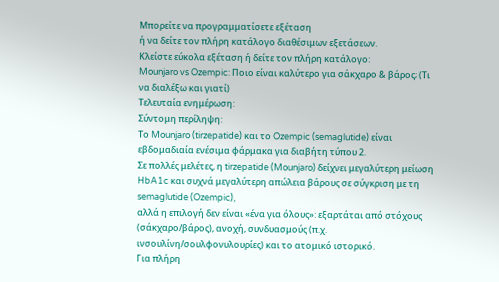Μπορείτε να προγραμματίσετε εξέταση
ή να δείτε τον πλήρη κατάλογο διαθέσιμων εξετάσεων.
Κλείστε εύκολα εξέταση ή δείτε τον πλήρη κατάλογο:
Mounjaro vs Ozempic: Ποιο είναι καλύτερο για σάκχαρο & βάρος; (Τι να διαλέξω και γιατί)
Τελευταία ενημέρωση:
Σύντομη περίληψη:
Το Mounjaro (tirzepatide) και το Ozempic (semaglutide) είναι εβδομαδιαία ενέσιμα φάρμακα για διαβήτη τύπου 2.
Σε πολλές μελέτες, η tirzepatide (Mounjaro) δείχνει μεγαλύτερη μείωση HbA1c και συχνά μεγαλύτερη απώλεια βάρους σε σύγκριση με τη semaglutide (Ozempic),
αλλά η επιλογή δεν είναι «ένα για όλους»: εξαρτάται από στόχους (σάκχαρο/βάρος), ανοχή, συνδυασμούς (π.χ. ινσουλίνη/σουλφονυλουρίες) και το ατομικό ιστορικό.
Για πλήρη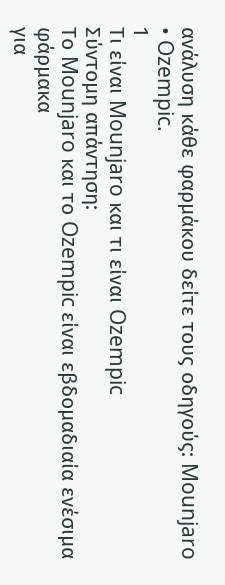ανάλυση κάθε φαρμάκου δείτε τους οδηγούς: Mounjaro • Ozempic.
1
Τι είναι Mounjaro και τι είναι Ozempic
Σύντομη απάντηση:
Το Mounjaro και το Ozempic είναι εβδομαδιαία ενέσιμα φάρμακα
για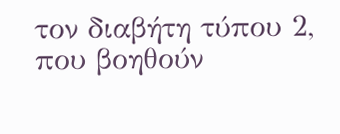τον διαβήτη τύπου 2,
που βοηθούν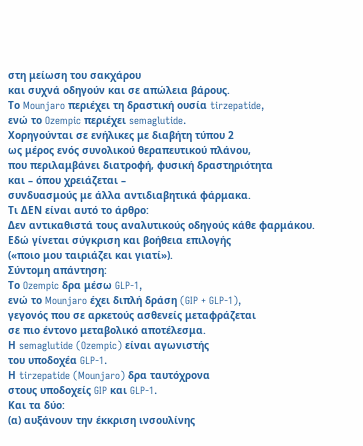στη μείωση του σακχάρου
και συχνά οδηγούν και σε απώλεια βάρους.
Το Mounjaro περιέχει τη δραστική ουσία tirzepatide,
ενώ το Ozempic περιέχει semaglutide.
Χορηγούνται σε ενήλικες με διαβήτη τύπου 2
ως μέρος ενός συνολικού θεραπευτικού πλάνου,
που περιλαμβάνει διατροφή, φυσική δραστηριότητα
και – όπου χρειάζεται –
συνδυασμούς με άλλα αντιδιαβητικά φάρμακα.
Τι ΔΕΝ είναι αυτό το άρθρο:
Δεν αντικαθιστά τους αναλυτικούς οδηγούς κάθε φαρμάκου.
Εδώ γίνεται σύγκριση και βοήθεια επιλογής
(«ποιο μου ταιριάζει και γιατί»).
Σύντομη απάντηση:
Το Ozempic δρα μέσω GLP-1,
ενώ το Mounjaro έχει διπλή δράση (GIP + GLP-1),
γεγονός που σε αρκετούς ασθενείς μεταφράζεται
σε πιο έντονο μεταβολικό αποτέλεσμα.
Η semaglutide (Ozempic) είναι αγωνιστής
του υποδοχέα GLP-1.
Η tirzepatide (Mounjaro) δρα ταυτόχρονα
στους υποδοχείς GIP και GLP-1.
Και τα δύο:
(α) αυξάνουν την έκκριση ινσουλίνης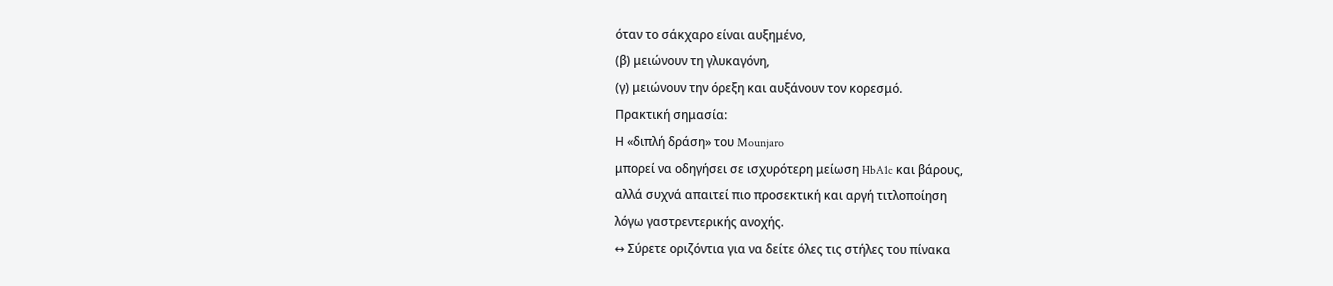όταν το σάκχαρο είναι αυξημένο,
(β) μειώνουν τη γλυκαγόνη,
(γ) μειώνουν την όρεξη και αυξάνουν τον κορεσμό.
Πρακτική σημασία:
Η «διπλή δράση» του Mounjaro
μπορεί να οδηγήσει σε ισχυρότερη μείωση HbA1c και βάρους,
αλλά συχνά απαιτεί πιο προσεκτική και αργή τιτλοποίηση
λόγω γαστρεντερικής ανοχής.
↔ Σύρετε οριζόντια για να δείτε όλες τις στήλες του πίνακα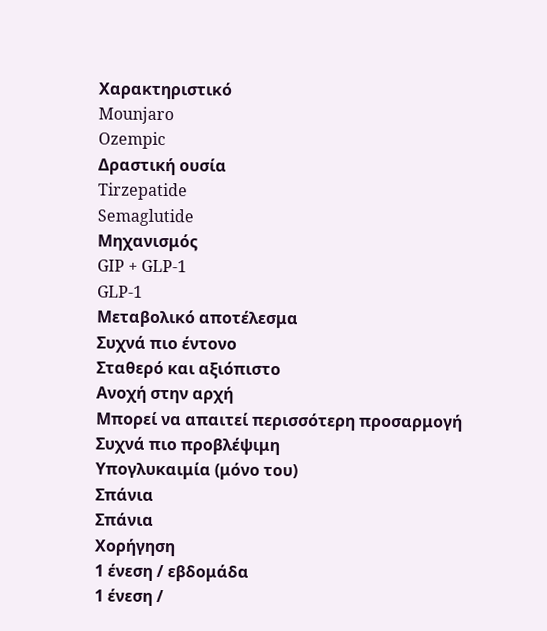Χαρακτηριστικό
Mounjaro
Ozempic
Δραστική ουσία
Tirzepatide
Semaglutide
Μηχανισμός
GIP + GLP-1
GLP-1
Μεταβολικό αποτέλεσμα
Συχνά πιο έντονο
Σταθερό και αξιόπιστο
Ανοχή στην αρχή
Μπορεί να απαιτεί περισσότερη προσαρμογή
Συχνά πιο προβλέψιμη
Υπογλυκαιμία (μόνο του)
Σπάνια
Σπάνια
Χορήγηση
1 ένεση / εβδομάδα
1 ένεση /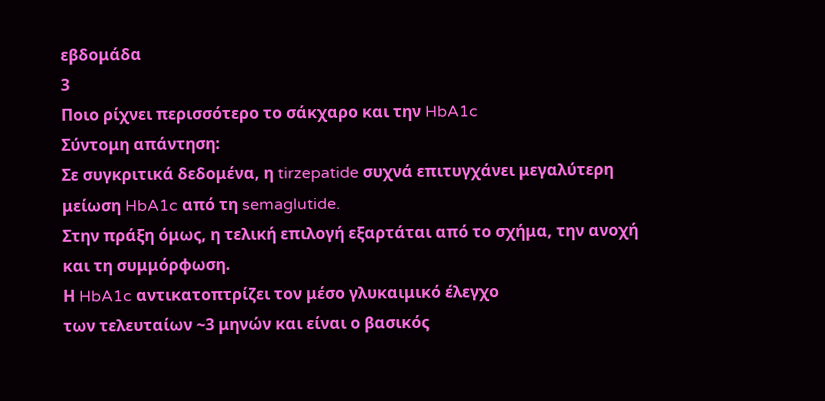εβδομάδα
3
Ποιο ρίχνει περισσότερο το σάκχαρο και την HbA1c
Σύντομη απάντηση:
Σε συγκριτικά δεδομένα, η tirzepatide συχνά επιτυγχάνει μεγαλύτερη μείωση HbA1c από τη semaglutide.
Στην πράξη όμως, η τελική επιλογή εξαρτάται από το σχήμα, την ανοχή και τη συμμόρφωση.
Η HbA1c αντικατοπτρίζει τον μέσο γλυκαιμικό έλεγχο
των τελευταίων ~3 μηνών και είναι ο βασικός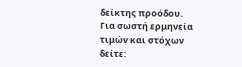δείκτης προόδου.
Για σωστή ερμηνεία τιμών και στόχων δείτε: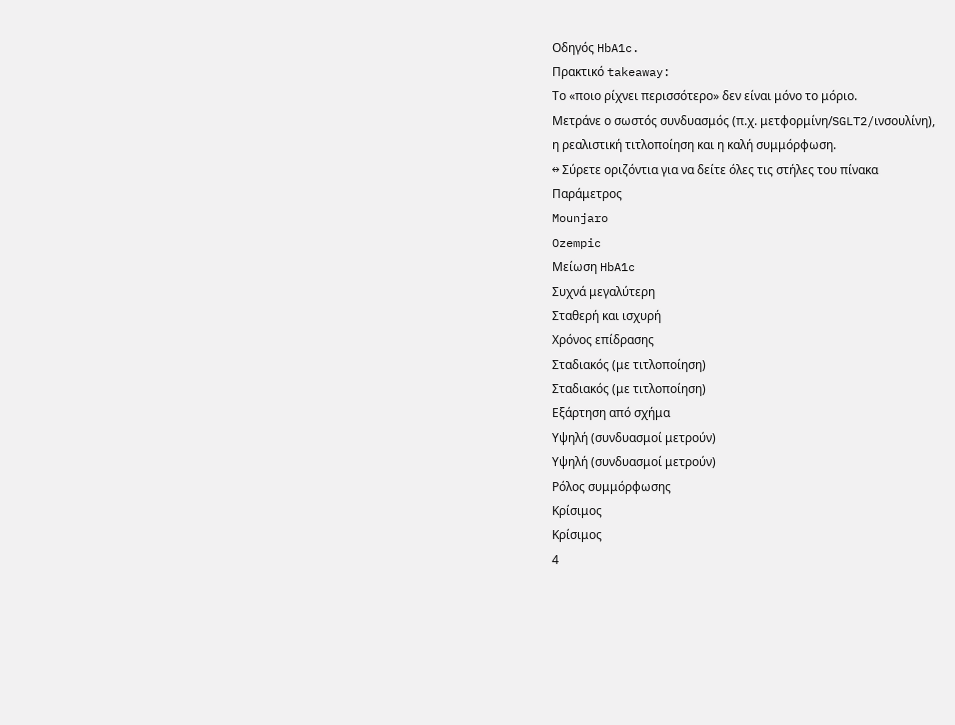Οδηγός HbA1c.
Πρακτικό takeaway:
Το «ποιο ρίχνει περισσότερο» δεν είναι μόνο το μόριο.
Μετράνε ο σωστός συνδυασμός (π.χ. μετφορμίνη/SGLT2/ινσουλίνη),
η ρεαλιστική τιτλοποίηση και η καλή συμμόρφωση.
↔ Σύρετε οριζόντια για να δείτε όλες τις στήλες του πίνακα
Παράμετρος
Mounjaro
Ozempic
Μείωση HbA1c
Συχνά μεγαλύτερη
Σταθερή και ισχυρή
Χρόνος επίδρασης
Σταδιακός (με τιτλοποίηση)
Σταδιακός (με τιτλοποίηση)
Εξάρτηση από σχήμα
Υψηλή (συνδυασμοί μετρούν)
Υψηλή (συνδυασμοί μετρούν)
Ρόλος συμμόρφωσης
Κρίσιμος
Κρίσιμος
4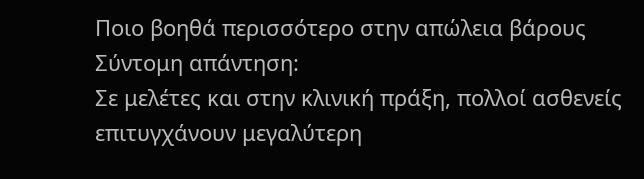Ποιο βοηθά περισσότερο στην απώλεια βάρους
Σύντομη απάντηση:
Σε μελέτες και στην κλινική πράξη, πολλοί ασθενείς επιτυγχάνουν μεγαλύτερη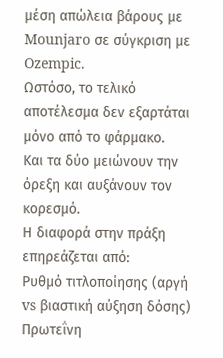μέση απώλεια βάρους με Mounjaro σε σύγκριση με Ozempic.
Ωστόσο, το τελικό αποτέλεσμα δεν εξαρτάται μόνο από το φάρμακο.
Και τα δύο μειώνουν την όρεξη και αυξάνουν τον κορεσμό.
Η διαφορά στην πράξη επηρεάζεται από:
Ρυθμό τιτλοποίησης (αργή vs βιαστική αύξηση δόσης)
Πρωτεΐνη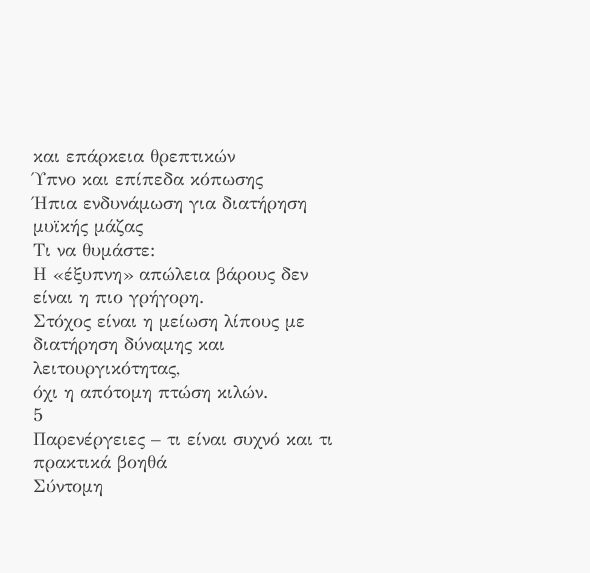και επάρκεια θρεπτικών
Ύπνο και επίπεδα κόπωσης
Ήπια ενδυνάμωση για διατήρηση μυϊκής μάζας
Τι να θυμάστε:
Η «έξυπνη» απώλεια βάρους δεν είναι η πιο γρήγορη.
Στόχος είναι η μείωση λίπους με διατήρηση δύναμης και λειτουργικότητας,
όχι η απότομη πτώση κιλών.
5
Παρενέργειες – τι είναι συχνό και τι πρακτικά βοηθά
Σύντομη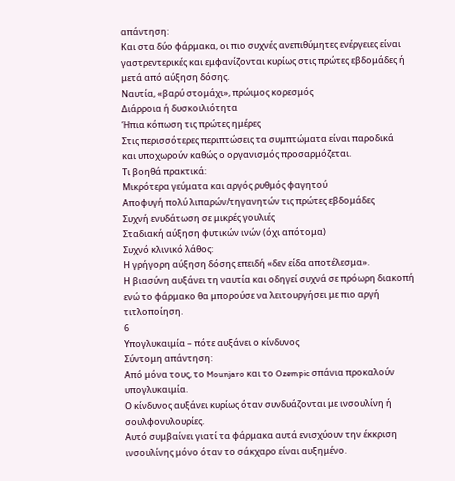απάντηση:
Και στα δύο φάρμακα, οι πιο συχνές ανεπιθύμητες ενέργειες είναι γαστρεντερικές και εμφανίζονται κυρίως στις πρώτες εβδομάδες ή μετά από αύξηση δόσης.
Ναυτία, «βαρύ στομάχι», πρώιμος κορεσμός
Διάρροια ή δυσκοιλιότητα
Ήπια κόπωση τις πρώτες ημέρες
Στις περισσότερες περιπτώσεις τα συμπτώματα είναι παροδικά
και υποχωρούν καθώς ο οργανισμός προσαρμόζεται.
Τι βοηθά πρακτικά:
Μικρότερα γεύματα και αργός ρυθμός φαγητού
Αποφυγή πολύ λιπαρών/τηγανητών τις πρώτες εβδομάδες
Συχνή ενυδάτωση σε μικρές γουλιές
Σταδιακή αύξηση φυτικών ινών (όχι απότομα)
Συχνό κλινικό λάθος:
Η γρήγορη αύξηση δόσης επειδή «δεν είδα αποτέλεσμα».
Η βιασύνη αυξάνει τη ναυτία και οδηγεί συχνά σε πρόωρη διακοπή
ενώ το φάρμακο θα μπορούσε να λειτουργήσει με πιο αργή τιτλοποίηση.
6
Υπογλυκαιμία – πότε αυξάνει ο κίνδυνος
Σύντομη απάντηση:
Από μόνα τους, το Mounjaro και το Ozempic σπάνια προκαλούν υπογλυκαιμία.
Ο κίνδυνος αυξάνει κυρίως όταν συνδυάζονται με ινσουλίνη ή σουλφονυλουρίες.
Αυτό συμβαίνει γιατί τα φάρμακα αυτά ενισχύουν την έκκριση ινσουλίνης μόνο όταν το σάκχαρο είναι αυξημένο.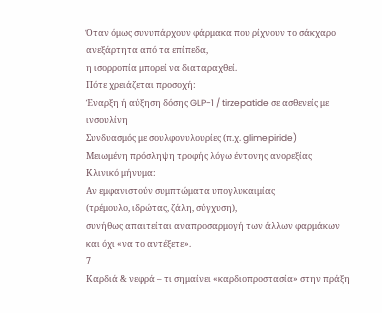Όταν όμως συνυπάρχουν φάρμακα που ρίχνουν το σάκχαρο ανεξάρτητα από τα επίπεδα,
η ισορροπία μπορεί να διαταραχθεί.
Πότε χρειάζεται προσοχή:
Έναρξη ή αύξηση δόσης GLP-1 / tirzepatide σε ασθενείς με ινσουλίνη
Συνδυασμός με σουλφονυλουρίες (π.χ. glimepiride)
Μειωμένη πρόσληψη τροφής λόγω έντονης ανορεξίας
Κλινικό μήνυμα:
Αν εμφανιστούν συμπτώματα υπογλυκαιμίας
(τρέμουλο, ιδρώτας, ζάλη, σύγχυση),
συνήθως απαιτείται αναπροσαρμογή των άλλων φαρμάκων
και όχι «να το αντέξετε».
7
Καρδιά & νεφρά – τι σημαίνει «καρδιοπροστασία» στην πράξη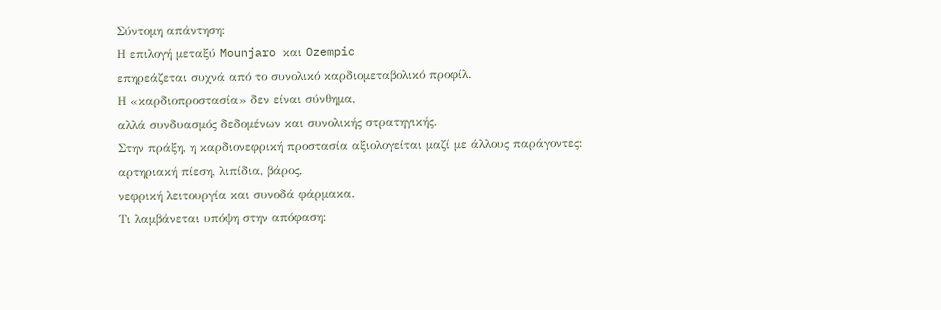Σύντομη απάντηση:
Η επιλογή μεταξύ Mounjaro και Ozempic
επηρεάζεται συχνά από το συνολικό καρδιομεταβολικό προφίλ.
Η «καρδιοπροστασία» δεν είναι σύνθημα,
αλλά συνδυασμός δεδομένων και συνολικής στρατηγικής.
Στην πράξη, η καρδιονεφρική προστασία αξιολογείται μαζί με άλλους παράγοντες:
αρτηριακή πίεση, λιπίδια, βάρος,
νεφρική λειτουργία και συνοδά φάρμακα.
Τι λαμβάνεται υπόψη στην απόφαση: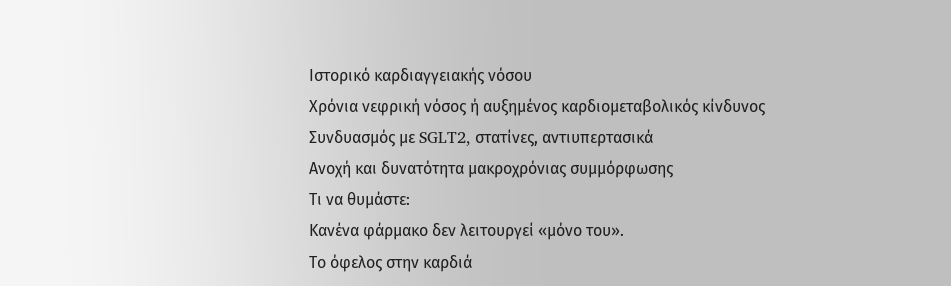Ιστορικό καρδιαγγειακής νόσου
Χρόνια νεφρική νόσος ή αυξημένος καρδιομεταβολικός κίνδυνος
Συνδυασμός με SGLT2, στατίνες, αντιυπερτασικά
Ανοχή και δυνατότητα μακροχρόνιας συμμόρφωσης
Τι να θυμάστε:
Κανένα φάρμακο δεν λειτουργεί «μόνο του».
Το όφελος στην καρδιά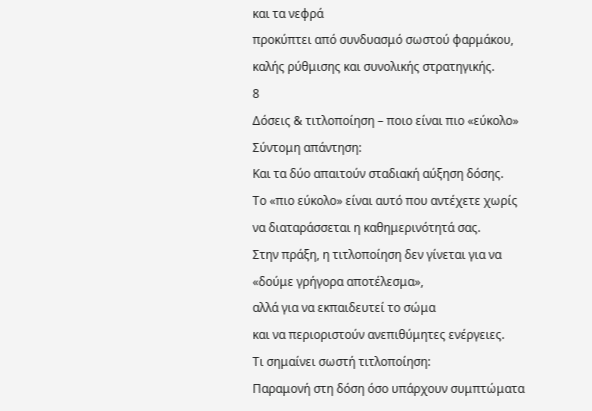και τα νεφρά
προκύπτει από συνδυασμό σωστού φαρμάκου,
καλής ρύθμισης και συνολικής στρατηγικής.
8
Δόσεις & τιτλοποίηση – ποιο είναι πιο «εύκολο»
Σύντομη απάντηση:
Και τα δύο απαιτούν σταδιακή αύξηση δόσης.
Το «πιο εύκολο» είναι αυτό που αντέχετε χωρίς να διαταράσσεται η καθημερινότητά σας.
Στην πράξη, η τιτλοποίηση δεν γίνεται για να «δούμε γρήγορα αποτέλεσμα»,
αλλά για να εκπαιδευτεί το σώμα
και να περιοριστούν ανεπιθύμητες ενέργειες.
Τι σημαίνει σωστή τιτλοποίηση:
Παραμονή στη δόση όσο υπάρχουν συμπτώματα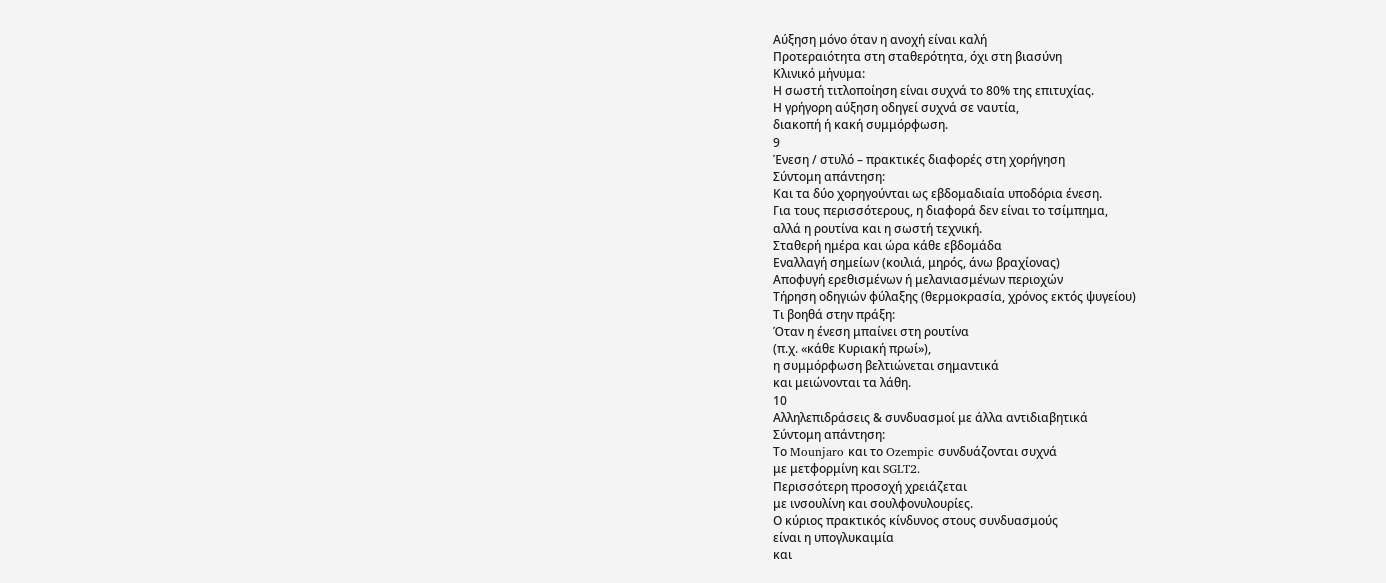Αύξηση μόνο όταν η ανοχή είναι καλή
Προτεραιότητα στη σταθερότητα, όχι στη βιασύνη
Κλινικό μήνυμα:
Η σωστή τιτλοποίηση είναι συχνά το 80% της επιτυχίας.
Η γρήγορη αύξηση οδηγεί συχνά σε ναυτία,
διακοπή ή κακή συμμόρφωση.
9
Ένεση / στυλό – πρακτικές διαφορές στη χορήγηση
Σύντομη απάντηση:
Και τα δύο χορηγούνται ως εβδομαδιαία υποδόρια ένεση.
Για τους περισσότερους, η διαφορά δεν είναι το τσίμπημα,
αλλά η ρουτίνα και η σωστή τεχνική.
Σταθερή ημέρα και ώρα κάθε εβδομάδα
Εναλλαγή σημείων (κοιλιά, μηρός, άνω βραχίονας)
Αποφυγή ερεθισμένων ή μελανιασμένων περιοχών
Τήρηση οδηγιών φύλαξης (θερμοκρασία, χρόνος εκτός ψυγείου)
Τι βοηθά στην πράξη:
Όταν η ένεση μπαίνει στη ρουτίνα
(π.χ. «κάθε Κυριακή πρωί»),
η συμμόρφωση βελτιώνεται σημαντικά
και μειώνονται τα λάθη.
10
Αλληλεπιδράσεις & συνδυασμοί με άλλα αντιδιαβητικά
Σύντομη απάντηση:
Το Mounjaro και το Ozempic συνδυάζονται συχνά
με μετφορμίνη και SGLT2.
Περισσότερη προσοχή χρειάζεται
με ινσουλίνη και σουλφονυλουρίες.
Ο κύριος πρακτικός κίνδυνος στους συνδυασμούς
είναι η υπογλυκαιμία
και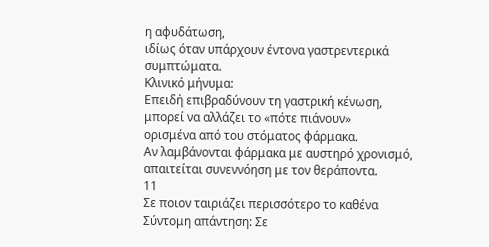η αφυδάτωση,
ιδίως όταν υπάρχουν έντονα γαστρεντερικά συμπτώματα.
Κλινικό μήνυμα:
Επειδή επιβραδύνουν τη γαστρική κένωση,
μπορεί να αλλάζει το «πότε πιάνουν»
ορισμένα από του στόματος φάρμακα.
Αν λαμβάνονται φάρμακα με αυστηρό χρονισμό,
απαιτείται συνεννόηση με τον θεράποντα.
11
Σε ποιον ταιριάζει περισσότερο το καθένα
Σύντομη απάντηση: Σε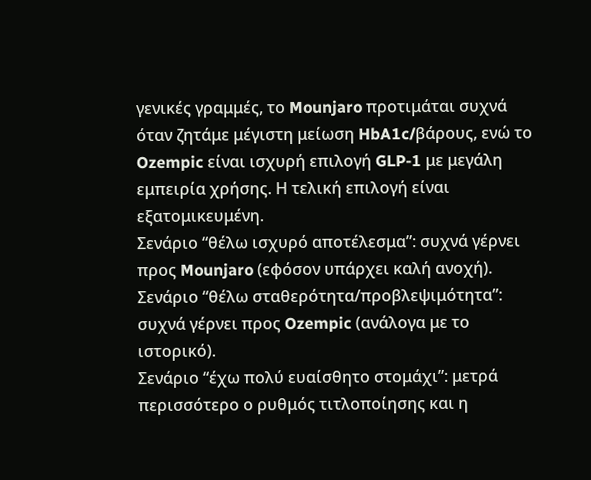γενικές γραμμές, το Mounjaro προτιμάται συχνά όταν ζητάμε μέγιστη μείωση HbA1c/βάρους, ενώ το Ozempic είναι ισχυρή επιλογή GLP-1 με μεγάλη εμπειρία χρήσης. Η τελική επιλογή είναι εξατομικευμένη.
Σενάριο “θέλω ισχυρό αποτέλεσμα”: συχνά γέρνει προς Mounjaro (εφόσον υπάρχει καλή ανοχή).
Σενάριο “θέλω σταθερότητα/προβλεψιμότητα”: συχνά γέρνει προς Ozempic (ανάλογα με το ιστορικό).
Σενάριο “έχω πολύ ευαίσθητο στομάχι”: μετρά περισσότερο ο ρυθμός τιτλοποίησης και η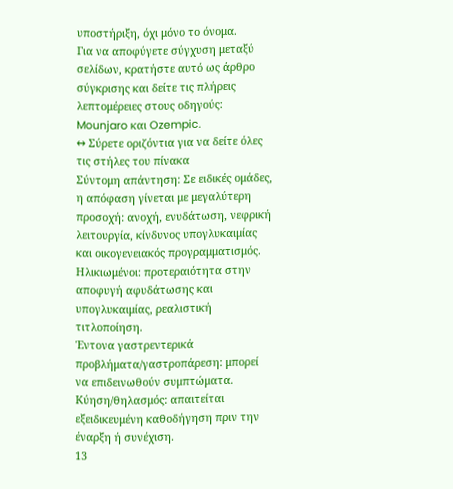υποστήριξη, όχι μόνο το όνομα.
Για να αποφύγετε σύγχυση μεταξύ σελίδων, κρατήστε αυτό ως άρθρο σύγκρισης και δείτε τις πλήρεις λεπτομέρειες στους οδηγούς: Mounjaro και Ozempic.
↔ Σύρετε οριζόντια για να δείτε όλες τις στήλες του πίνακα
Σύντομη απάντηση: Σε ειδικές ομάδες, η απόφαση γίνεται με μεγαλύτερη προσοχή: ανοχή, ενυδάτωση, νεφρική λειτουργία, κίνδυνος υπογλυκαιμίας και οικογενειακός προγραμματισμός.
Ηλικιωμένοι: προτεραιότητα στην αποφυγή αφυδάτωσης και υπογλυκαιμίας, ρεαλιστική τιτλοποίηση.
Έντονα γαστρεντερικά προβλήματα/γαστροπάρεση: μπορεί να επιδεινωθούν συμπτώματα.
Κύηση/θηλασμός: απαιτείται εξειδικευμένη καθοδήγηση πριν την έναρξη ή συνέχιση.
13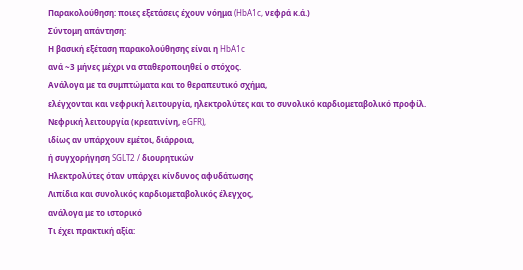Παρακολούθηση: ποιες εξετάσεις έχουν νόημα (HbA1c, νεφρά κ.ά.)
Σύντομη απάντηση:
Η βασική εξέταση παρακολούθησης είναι η HbA1c
ανά ~3 μήνες μέχρι να σταθεροποιηθεί ο στόχος.
Ανάλογα με τα συμπτώματα και το θεραπευτικό σχήμα,
ελέγχονται και νεφρική λειτουργία, ηλεκτρολύτες και το συνολικό καρδιομεταβολικό προφίλ.
Νεφρική λειτουργία (κρεατινίνη, eGFR),
ιδίως αν υπάρχουν εμέτοι, διάρροια,
ή συγχορήγηση SGLT2 / διουρητικών
Ηλεκτρολύτες όταν υπάρχει κίνδυνος αφυδάτωσης
Λιπίδια και συνολικός καρδιομεταβολικός έλεγχος,
ανάλογα με το ιστορικό
Τι έχει πρακτική αξία: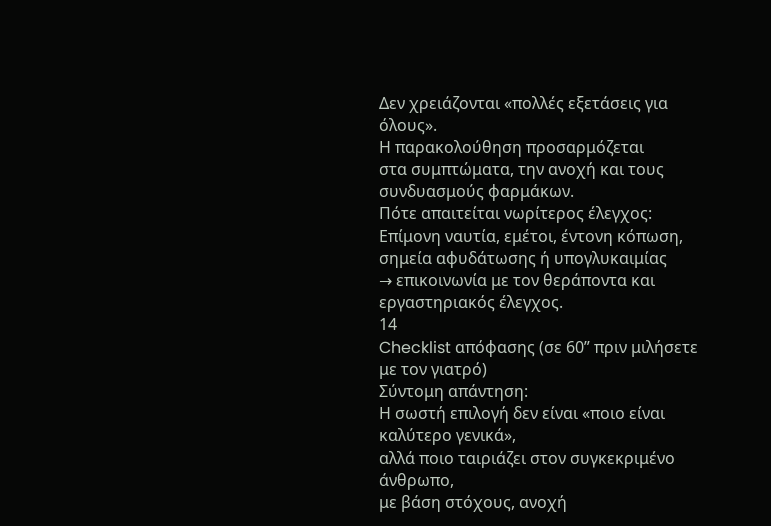Δεν χρειάζονται «πολλές εξετάσεις για όλους».
Η παρακολούθηση προσαρμόζεται
στα συμπτώματα, την ανοχή και τους συνδυασμούς φαρμάκων.
Πότε απαιτείται νωρίτερος έλεγχος:
Επίμονη ναυτία, εμέτοι, έντονη κόπωση,
σημεία αφυδάτωσης ή υπογλυκαιμίας
→ επικοινωνία με τον θεράποντα και εργαστηριακός έλεγχος.
14
Checklist απόφασης (σε 60” πριν μιλήσετε με τον γιατρό)
Σύντομη απάντηση:
Η σωστή επιλογή δεν είναι «ποιο είναι καλύτερο γενικά»,
αλλά ποιο ταιριάζει στον συγκεκριμένο άνθρωπο,
με βάση στόχους, ανοχή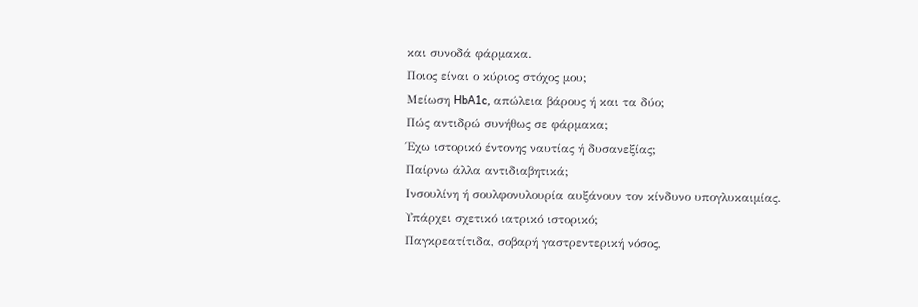και συνοδά φάρμακα.
Ποιος είναι ο κύριος στόχος μου;
Μείωση HbA1c, απώλεια βάρους ή και τα δύο;
Πώς αντιδρώ συνήθως σε φάρμακα;
Έχω ιστορικό έντονης ναυτίας ή δυσανεξίας;
Παίρνω άλλα αντιδιαβητικά;
Ινσουλίνη ή σουλφονυλουρία αυξάνουν τον κίνδυνο υπογλυκαιμίας.
Υπάρχει σχετικό ιατρικό ιστορικό;
Παγκρεατίτιδα, σοβαρή γαστρεντερική νόσος,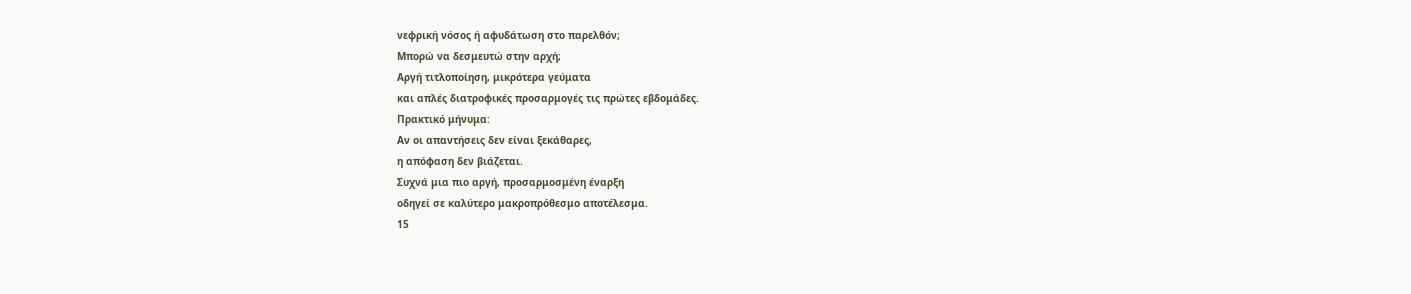νεφρική νόσος ή αφυδάτωση στο παρελθόν;
Μπορώ να δεσμευτώ στην αρχή;
Αργή τιτλοποίηση, μικρότερα γεύματα
και απλές διατροφικές προσαρμογές τις πρώτες εβδομάδες.
Πρακτικό μήνυμα:
Αν οι απαντήσεις δεν είναι ξεκάθαρες,
η απόφαση δεν βιάζεται.
Συχνά μια πιο αργή, προσαρμοσμένη έναρξη
οδηγεί σε καλύτερο μακροπρόθεσμο αποτέλεσμα.
15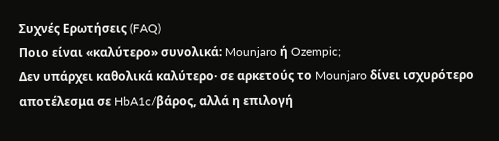Συχνές Ερωτήσεις (FAQ)
Ποιο είναι «καλύτερο» συνολικά: Mounjaro ή Ozempic;
Δεν υπάρχει καθολικά καλύτερο· σε αρκετούς το Mounjaro δίνει ισχυρότερο αποτέλεσμα σε HbA1c/βάρος, αλλά η επιλογή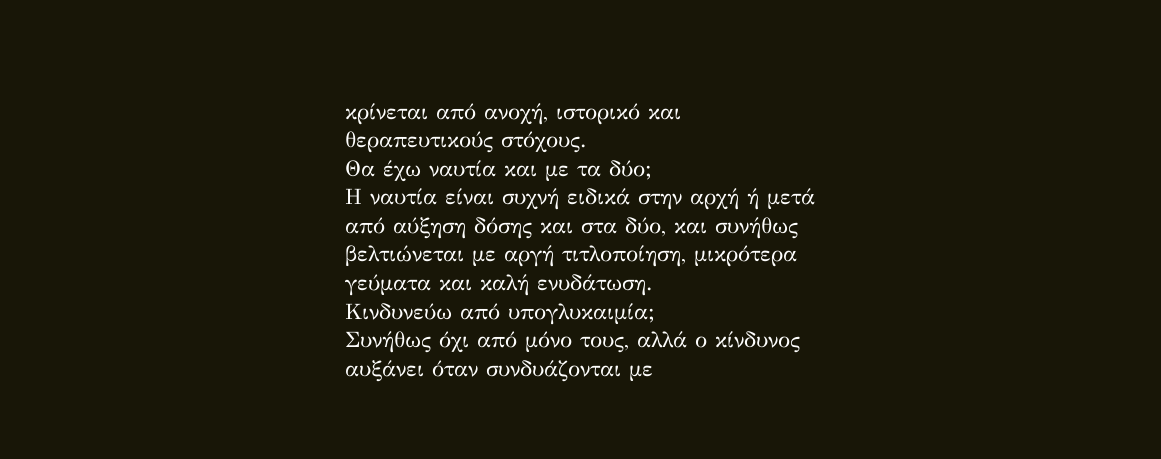κρίνεται από ανοχή, ιστορικό και θεραπευτικούς στόχους.
Θα έχω ναυτία και με τα δύο;
Η ναυτία είναι συχνή ειδικά στην αρχή ή μετά από αύξηση δόσης και στα δύο, και συνήθως βελτιώνεται με αργή τιτλοποίηση, μικρότερα γεύματα και καλή ενυδάτωση.
Κινδυνεύω από υπογλυκαιμία;
Συνήθως όχι από μόνο τους, αλλά ο κίνδυνος αυξάνει όταν συνδυάζονται με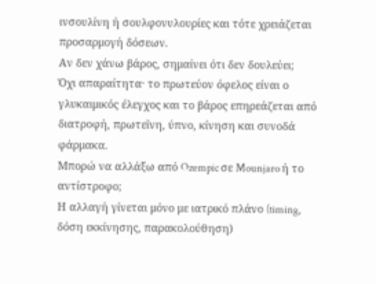ινσουλίνη ή σουλφονυλουρίες και τότε χρειάζεται προσαρμογή δόσεων.
Αν δεν χάνω βάρος, σημαίνει ότι δεν δουλεύει;
Όχι απαραίτητα· το πρωτεύον όφελος είναι ο γλυκαιμικός έλεγχος και το βάρος επηρεάζεται από διατροφή, πρωτεΐνη, ύπνο, κίνηση και συνοδά φάρμακα.
Μπορώ να αλλάξω από Ozempic σε Mounjaro ή το αντίστροφο;
Η αλλαγή γίνεται μόνο με ιατρικό πλάνο (timing, δόση εκκίνησης, παρακολούθηση)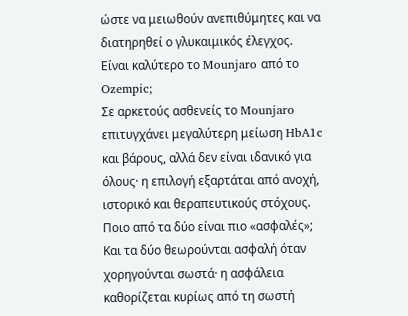ώστε να μειωθούν ανεπιθύμητες και να διατηρηθεί ο γλυκαιμικός έλεγχος.
Είναι καλύτερο το Mounjaro από το Ozempic;
Σε αρκετούς ασθενείς το Mounjaro επιτυγχάνει μεγαλύτερη μείωση HbA1c και βάρους, αλλά δεν είναι ιδανικό για όλους· η επιλογή εξαρτάται από ανοχή, ιστορικό και θεραπευτικούς στόχους.
Ποιο από τα δύο είναι πιο «ασφαλές»;
Και τα δύο θεωρούνται ασφαλή όταν χορηγούνται σωστά· η ασφάλεια καθορίζεται κυρίως από τη σωστή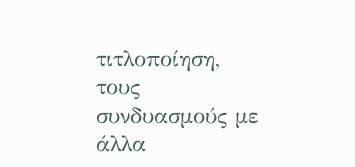τιτλοποίηση, τους συνδυασμούς με άλλα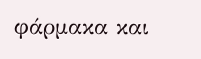φάρμακα και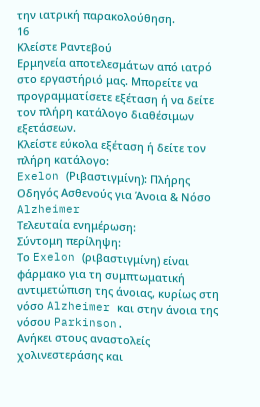την ιατρική παρακολούθηση.
16
Κλείστε Ραντεβού
Ερμηνεία αποτελεσμάτων από ιατρό στο εργαστήριό μας. Μπορείτε να προγραμματίσετε εξέταση ή να δείτε τον πλήρη κατάλογο διαθέσιμων εξετάσεων.
Κλείστε εύκολα εξέταση ή δείτε τον πλήρη κατάλογο:
Exelon (Ριβαστιγμίνη): Πλήρης Οδηγός Ασθενούς για Άνοια & Νόσο Alzheimer
Τελευταία ενημέρωση:
Σύντομη περίληψη:
Το Exelon (ριβαστιγμίνη) είναι φάρμακο για τη συμπτωματική αντιμετώπιση της άνοιας, κυρίως στη νόσο Alzheimer και στην άνοια της νόσου Parkinson.
Ανήκει στους αναστολείς χολινεστεράσης και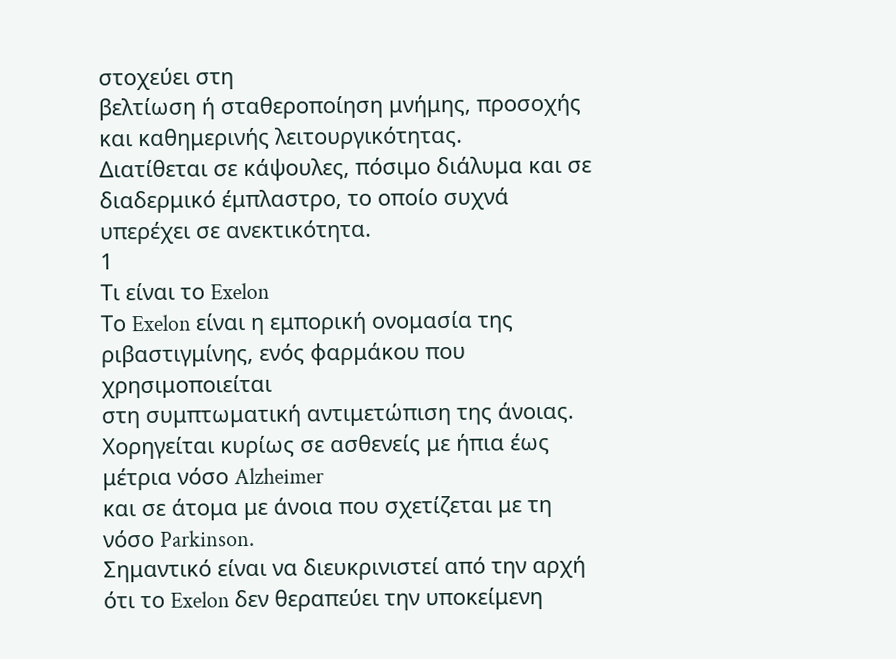στοχεύει στη
βελτίωση ή σταθεροποίηση μνήμης, προσοχής και καθημερινής λειτουργικότητας.
Διατίθεται σε κάψουλες, πόσιμο διάλυμα και σε διαδερμικό έμπλαστρο, το οποίο συχνά υπερέχει σε ανεκτικότητα.
1
Τι είναι το Exelon
Το Exelon είναι η εμπορική ονομασία της ριβαστιγμίνης, ενός φαρμάκου που χρησιμοποιείται
στη συμπτωματική αντιμετώπιση της άνοιας.
Χορηγείται κυρίως σε ασθενείς με ήπια έως μέτρια νόσο Alzheimer
και σε άτομα με άνοια που σχετίζεται με τη νόσο Parkinson.
Σημαντικό είναι να διευκρινιστεί από την αρχή ότι το Exelon δεν θεραπεύει την υποκείμενη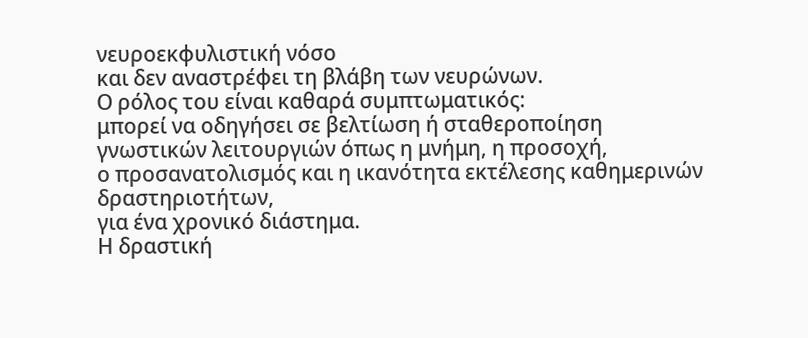νευροεκφυλιστική νόσο
και δεν αναστρέφει τη βλάβη των νευρώνων.
Ο ρόλος του είναι καθαρά συμπτωματικός:
μπορεί να οδηγήσει σε βελτίωση ή σταθεροποίηση
γνωστικών λειτουργιών όπως η μνήμη, η προσοχή,
ο προσανατολισμός και η ικανότητα εκτέλεσης καθημερινών δραστηριοτήτων,
για ένα χρονικό διάστημα.
Η δραστική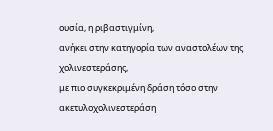ουσία, η ριβαστιγμίνη,
ανήκει στην κατηγορία των αναστολέων της χολινεστεράσης,
με πιο συγκεκριμένη δράση τόσο στην ακετυλοχολινεστεράση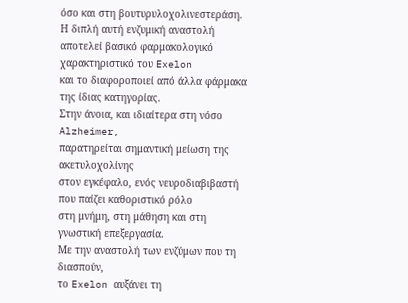όσο και στη βουτυρυλοχολινεστεράση.
Η διπλή αυτή ενζυμική αναστολή
αποτελεί βασικό φαρμακολογικό χαρακτηριστικό του Exelon
και το διαφοροποιεί από άλλα φάρμακα της ίδιας κατηγορίας.
Στην άνοια, και ιδιαίτερα στη νόσο Alzheimer,
παρατηρείται σημαντική μείωση της ακετυλοχολίνης
στον εγκέφαλο, ενός νευροδιαβιβαστή που παίζει καθοριστικό ρόλο
στη μνήμη, στη μάθηση και στη γνωστική επεξεργασία.
Με την αναστολή των ενζύμων που τη διασπούν,
το Exelon αυξάνει τη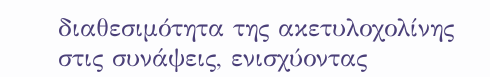διαθεσιμότητα της ακετυλοχολίνης
στις συνάψεις, ενισχύοντας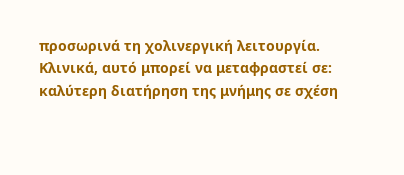προσωρινά τη χολινεργική λειτουργία.
Κλινικά, αυτό μπορεί να μεταφραστεί σε:
καλύτερη διατήρηση της μνήμης σε σχέση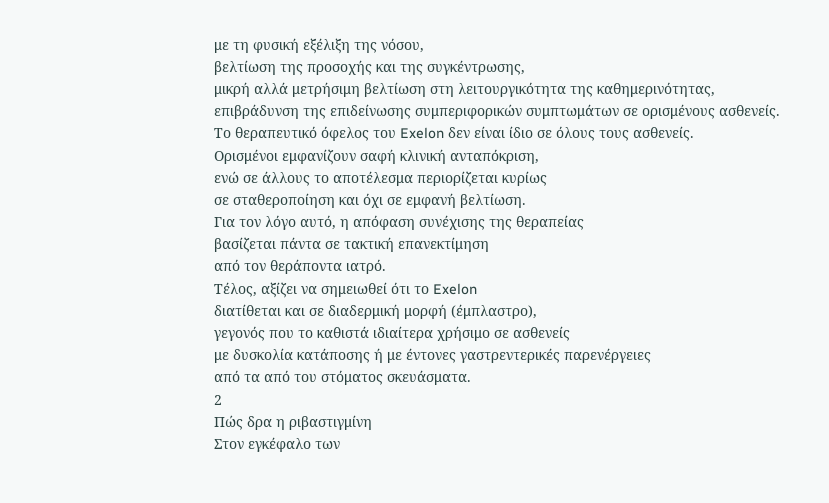με τη φυσική εξέλιξη της νόσου,
βελτίωση της προσοχής και της συγκέντρωσης,
μικρή αλλά μετρήσιμη βελτίωση στη λειτουργικότητα της καθημερινότητας,
επιβράδυνση της επιδείνωσης συμπεριφορικών συμπτωμάτων σε ορισμένους ασθενείς.
Το θεραπευτικό όφελος του Exelon δεν είναι ίδιο σε όλους τους ασθενείς.
Ορισμένοι εμφανίζουν σαφή κλινική ανταπόκριση,
ενώ σε άλλους το αποτέλεσμα περιορίζεται κυρίως
σε σταθεροποίηση και όχι σε εμφανή βελτίωση.
Για τον λόγο αυτό, η απόφαση συνέχισης της θεραπείας
βασίζεται πάντα σε τακτική επανεκτίμηση
από τον θεράποντα ιατρό.
Τέλος, αξίζει να σημειωθεί ότι το Exelon
διατίθεται και σε διαδερμική μορφή (έμπλαστρο),
γεγονός που το καθιστά ιδιαίτερα χρήσιμο σε ασθενείς
με δυσκολία κατάποσης ή με έντονες γαστρεντερικές παρενέργειες
από τα από του στόματος σκευάσματα.
2
Πώς δρα η ριβαστιγμίνη
Στον εγκέφαλο των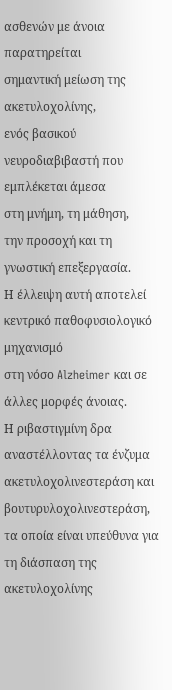ασθενών με άνοια παρατηρείται
σημαντική μείωση της ακετυλοχολίνης,
ενός βασικού νευροδιαβιβαστή που εμπλέκεται άμεσα
στη μνήμη, τη μάθηση,
την προσοχή και τη γνωστική επεξεργασία.
Η έλλειψη αυτή αποτελεί κεντρικό παθοφυσιολογικό μηχανισμό
στη νόσο Alzheimer και σε άλλες μορφές άνοιας.
Η ριβαστιγμίνη δρα αναστέλλοντας τα ένζυμα ακετυλοχολινεστεράση και βουτυρυλοχολινεστεράση,
τα οποία είναι υπεύθυνα για τη διάσπαση της ακετυλοχολίνης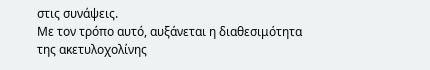στις συνάψεις.
Με τον τρόπο αυτό, αυξάνεται η διαθεσιμότητα της ακετυλοχολίνης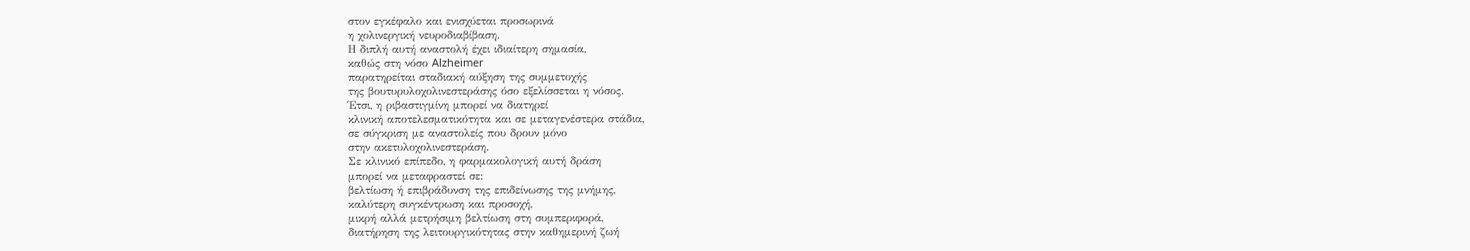στον εγκέφαλο και ενισχύεται προσωρινά
η χολινεργική νευροδιαβίβαση.
Η διπλή αυτή αναστολή έχει ιδιαίτερη σημασία,
καθώς στη νόσο Alzheimer
παρατηρείται σταδιακή αύξηση της συμμετοχής
της βουτυρυλοχολινεστεράσης όσο εξελίσσεται η νόσος.
Έτσι, η ριβαστιγμίνη μπορεί να διατηρεί
κλινική αποτελεσματικότητα και σε μεταγενέστερα στάδια,
σε σύγκριση με αναστολείς που δρουν μόνο
στην ακετυλοχολινεστεράση.
Σε κλινικό επίπεδο, η φαρμακολογική αυτή δράση
μπορεί να μεταφραστεί σε:
βελτίωση ή επιβράδυνση της επιδείνωσης της μνήμης,
καλύτερη συγκέντρωση και προσοχή,
μικρή αλλά μετρήσιμη βελτίωση στη συμπεριφορά,
διατήρηση της λειτουργικότητας στην καθημερινή ζωή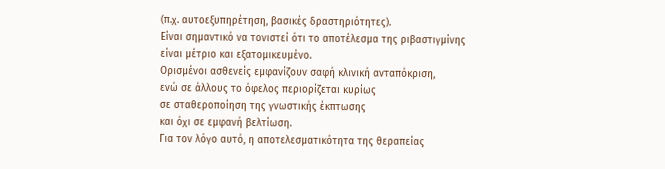(π.χ. αυτοεξυπηρέτηση, βασικές δραστηριότητες).
Είναι σημαντικό να τονιστεί ότι το αποτέλεσμα της ριβαστιγμίνης
είναι μέτριο και εξατομικευμένο.
Ορισμένοι ασθενείς εμφανίζουν σαφή κλινική ανταπόκριση,
ενώ σε άλλους το όφελος περιορίζεται κυρίως
σε σταθεροποίηση της γνωστικής έκπτωσης
και όχι σε εμφανή βελτίωση.
Για τον λόγο αυτό, η αποτελεσματικότητα της θεραπείας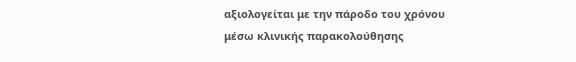αξιολογείται με την πάροδο του χρόνου
μέσω κλινικής παρακολούθησης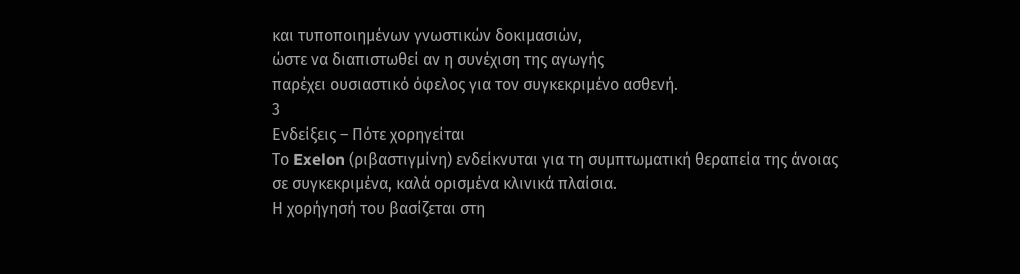και τυποποιημένων γνωστικών δοκιμασιών,
ώστε να διαπιστωθεί αν η συνέχιση της αγωγής
παρέχει ουσιαστικό όφελος για τον συγκεκριμένο ασθενή.
3
Ενδείξεις – Πότε χορηγείται
Το Exelon (ριβαστιγμίνη) ενδείκνυται για τη συμπτωματική θεραπεία της άνοιας
σε συγκεκριμένα, καλά ορισμένα κλινικά πλαίσια.
Η χορήγησή του βασίζεται στη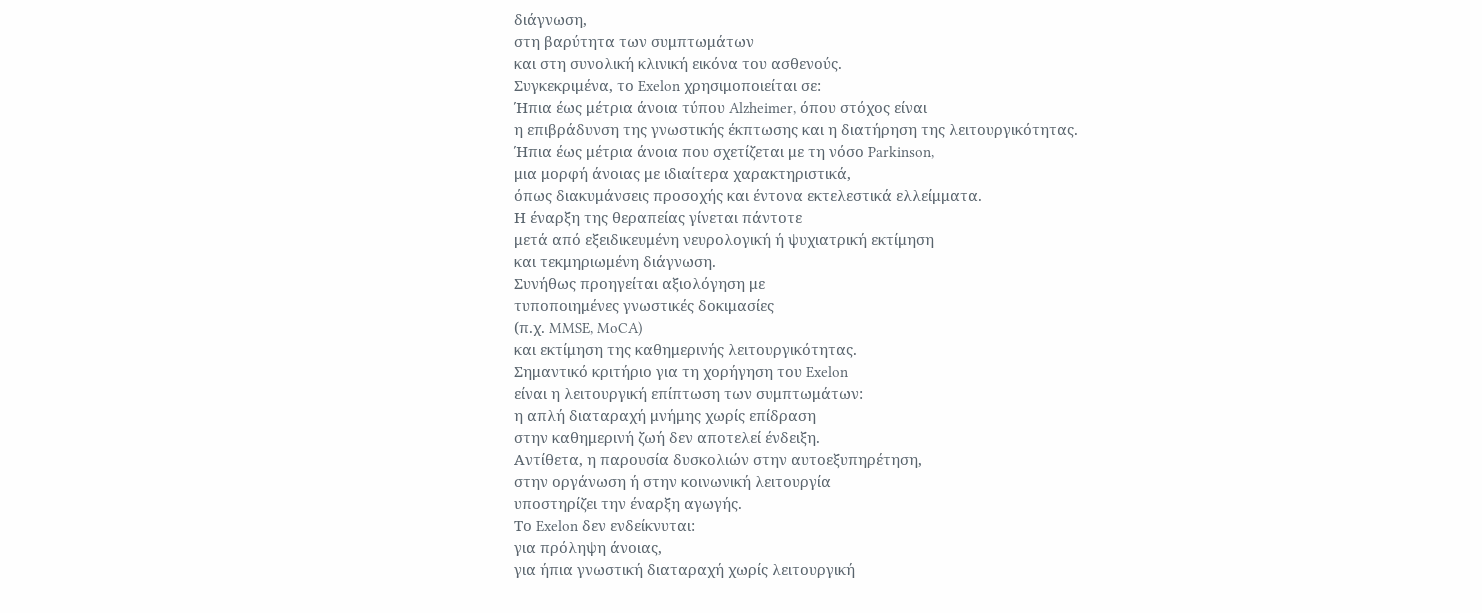διάγνωση,
στη βαρύτητα των συμπτωμάτων
και στη συνολική κλινική εικόνα του ασθενούς.
Συγκεκριμένα, το Exelon χρησιμοποιείται σε:
Ήπια έως μέτρια άνοια τύπου Alzheimer, όπου στόχος είναι
η επιβράδυνση της γνωστικής έκπτωσης και η διατήρηση της λειτουργικότητας.
Ήπια έως μέτρια άνοια που σχετίζεται με τη νόσο Parkinson,
μια μορφή άνοιας με ιδιαίτερα χαρακτηριστικά,
όπως διακυμάνσεις προσοχής και έντονα εκτελεστικά ελλείμματα.
Η έναρξη της θεραπείας γίνεται πάντοτε
μετά από εξειδικευμένη νευρολογική ή ψυχιατρική εκτίμηση
και τεκμηριωμένη διάγνωση.
Συνήθως προηγείται αξιολόγηση με
τυποποιημένες γνωστικές δοκιμασίες
(π.χ. MMSE, MoCA)
και εκτίμηση της καθημερινής λειτουργικότητας.
Σημαντικό κριτήριο για τη χορήγηση του Exelon
είναι η λειτουργική επίπτωση των συμπτωμάτων:
η απλή διαταραχή μνήμης χωρίς επίδραση
στην καθημερινή ζωή δεν αποτελεί ένδειξη.
Αντίθετα, η παρουσία δυσκολιών στην αυτοεξυπηρέτηση,
στην οργάνωση ή στην κοινωνική λειτουργία
υποστηρίζει την έναρξη αγωγής.
Το Exelon δεν ενδείκνυται:
για πρόληψη άνοιας,
για ήπια γνωστική διαταραχή χωρίς λειτουργική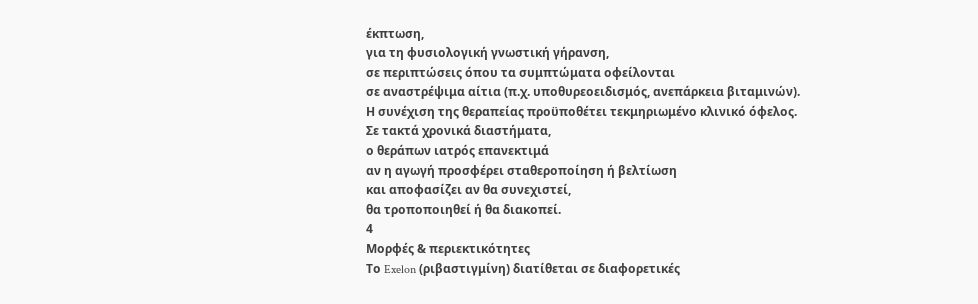έκπτωση,
για τη φυσιολογική γνωστική γήρανση,
σε περιπτώσεις όπου τα συμπτώματα οφείλονται
σε αναστρέψιμα αίτια (π.χ. υποθυρεοειδισμός, ανεπάρκεια βιταμινών).
Η συνέχιση της θεραπείας προϋποθέτει τεκμηριωμένο κλινικό όφελος.
Σε τακτά χρονικά διαστήματα,
ο θεράπων ιατρός επανεκτιμά
αν η αγωγή προσφέρει σταθεροποίηση ή βελτίωση
και αποφασίζει αν θα συνεχιστεί,
θα τροποποιηθεί ή θα διακοπεί.
4
Μορφές & περιεκτικότητες
Το Exelon (ριβαστιγμίνη) διατίθεται σε διαφορετικές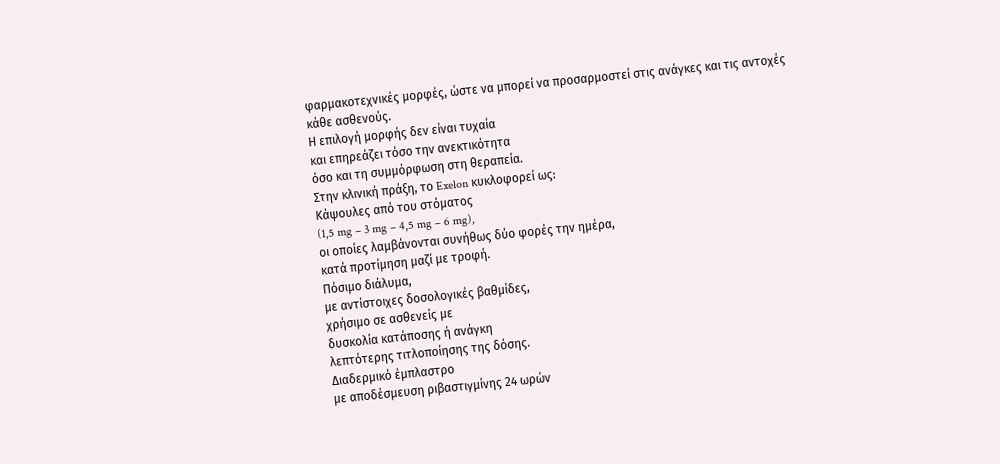φαρμακοτεχνικές μορφές, ώστε να μπορεί να προσαρμοστεί στις ανάγκες και τις αντοχές
κάθε ασθενούς.
Η επιλογή μορφής δεν είναι τυχαία
και επηρεάζει τόσο την ανεκτικότητα
όσο και τη συμμόρφωση στη θεραπεία.
Στην κλινική πράξη, το Exelon κυκλοφορεί ως:
Κάψουλες από του στόματος
(1,5 mg – 3 mg – 4,5 mg – 6 mg),
οι οποίες λαμβάνονται συνήθως δύο φορές την ημέρα,
κατά προτίμηση μαζί με τροφή.
Πόσιμο διάλυμα,
με αντίστοιχες δοσολογικές βαθμίδες,
χρήσιμο σε ασθενείς με
δυσκολία κατάποσης ή ανάγκη
λεπτότερης τιτλοποίησης της δόσης.
Διαδερμικό έμπλαστρο
με αποδέσμευση ριβαστιγμίνης 24 ωρών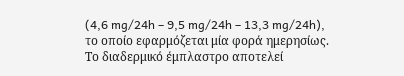(4,6 mg/24h – 9,5 mg/24h – 13,3 mg/24h),
το οποίο εφαρμόζεται μία φορά ημερησίως.
Το διαδερμικό έμπλαστρο αποτελεί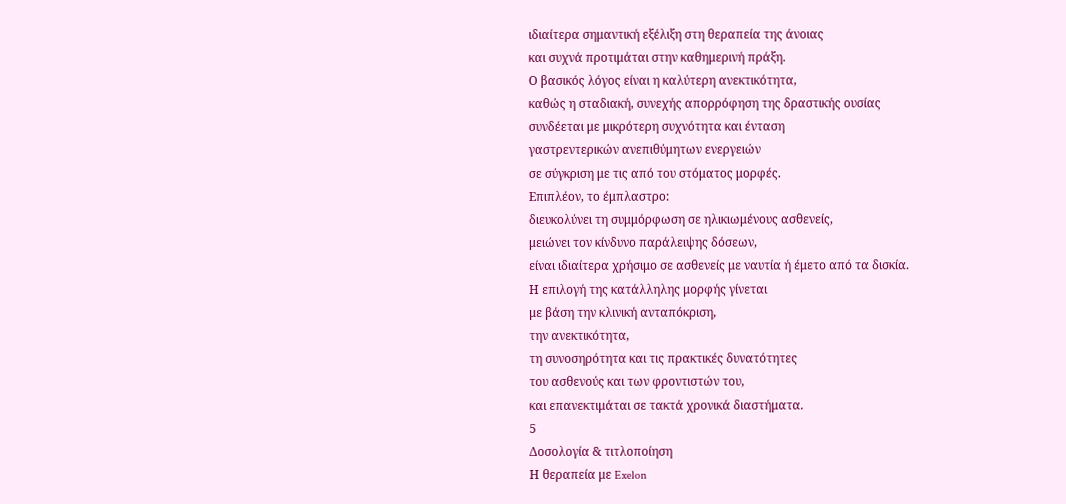ιδιαίτερα σημαντική εξέλιξη στη θεραπεία της άνοιας
και συχνά προτιμάται στην καθημερινή πράξη.
Ο βασικός λόγος είναι η καλύτερη ανεκτικότητα,
καθώς η σταδιακή, συνεχής απορρόφηση της δραστικής ουσίας
συνδέεται με μικρότερη συχνότητα και ένταση
γαστρεντερικών ανεπιθύμητων ενεργειών
σε σύγκριση με τις από του στόματος μορφές.
Επιπλέον, το έμπλαστρο:
διευκολύνει τη συμμόρφωση σε ηλικιωμένους ασθενείς,
μειώνει τον κίνδυνο παράλειψης δόσεων,
είναι ιδιαίτερα χρήσιμο σε ασθενείς με ναυτία ή έμετο από τα δισκία.
Η επιλογή της κατάλληλης μορφής γίνεται
με βάση την κλινική ανταπόκριση,
την ανεκτικότητα,
τη συνοσηρότητα και τις πρακτικές δυνατότητες
του ασθενούς και των φροντιστών του,
και επανεκτιμάται σε τακτά χρονικά διαστήματα.
5
Δοσολογία & τιτλοποίηση
Η θεραπεία με Exelon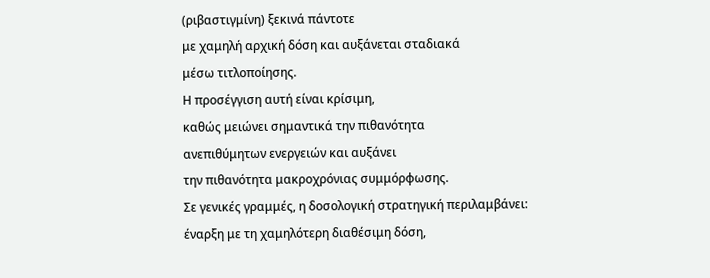(ριβαστιγμίνη) ξεκινά πάντοτε
με χαμηλή αρχική δόση και αυξάνεται σταδιακά
μέσω τιτλοποίησης.
Η προσέγγιση αυτή είναι κρίσιμη,
καθώς μειώνει σημαντικά την πιθανότητα
ανεπιθύμητων ενεργειών και αυξάνει
την πιθανότητα μακροχρόνιας συμμόρφωσης.
Σε γενικές γραμμές, η δοσολογική στρατηγική περιλαμβάνει:
έναρξη με τη χαμηλότερη διαθέσιμη δόση,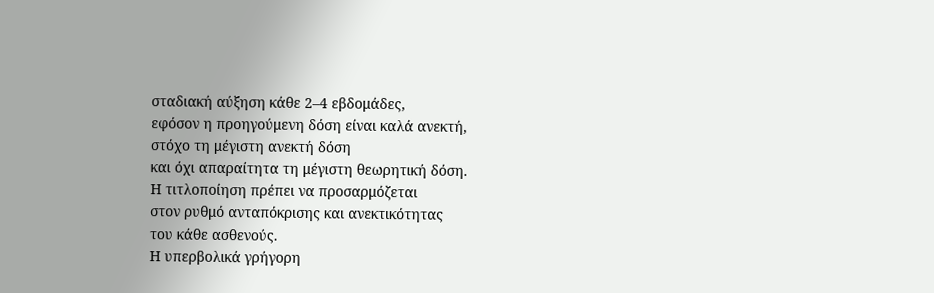σταδιακή αύξηση κάθε 2–4 εβδομάδες,
εφόσον η προηγούμενη δόση είναι καλά ανεκτή,
στόχο τη μέγιστη ανεκτή δόση
και όχι απαραίτητα τη μέγιστη θεωρητική δόση.
Η τιτλοποίηση πρέπει να προσαρμόζεται
στον ρυθμό ανταπόκρισης και ανεκτικότητας
του κάθε ασθενούς.
Η υπερβολικά γρήγορη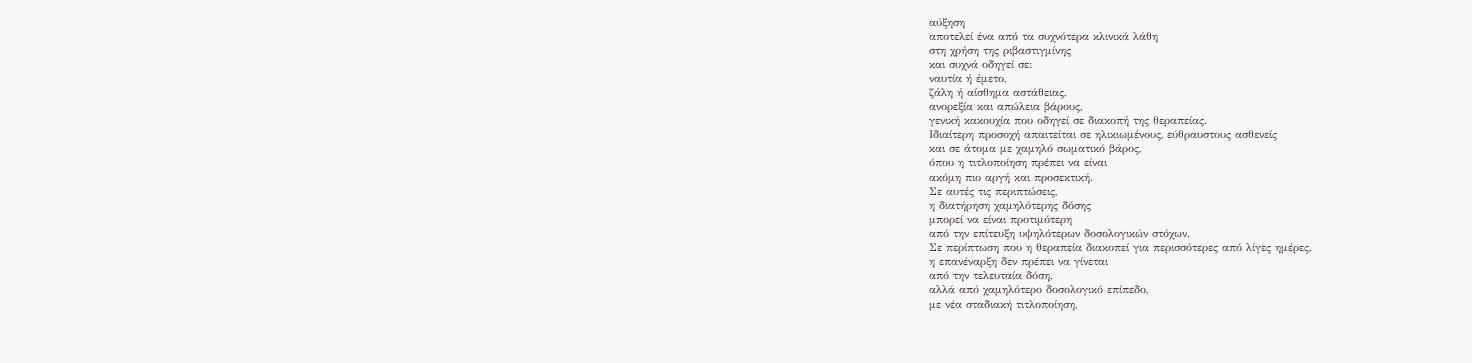αύξηση
αποτελεί ένα από τα συχνότερα κλινικά λάθη
στη χρήση της ριβαστιγμίνης
και συχνά οδηγεί σε:
ναυτία ή έμετο,
ζάλη ή αίσθημα αστάθειας,
ανορεξία και απώλεια βάρους,
γενική κακουχία που οδηγεί σε διακοπή της θεραπείας.
Ιδιαίτερη προσοχή απαιτείται σε ηλικιωμένους, εύθραυστους ασθενείς
και σε άτομα με χαμηλό σωματικό βάρος,
όπου η τιτλοποίηση πρέπει να είναι
ακόμη πιο αργή και προσεκτική.
Σε αυτές τις περιπτώσεις,
η διατήρηση χαμηλότερης δόσης
μπορεί να είναι προτιμότερη
από την επίτευξη υψηλότερων δοσολογικών στόχων.
Σε περίπτωση που η θεραπεία διακοπεί για περισσότερες από λίγες ημέρες,
η επανέναρξη δεν πρέπει να γίνεται
από την τελευταία δόση,
αλλά από χαμηλότερο δοσολογικό επίπεδο,
με νέα σταδιακή τιτλοποίηση,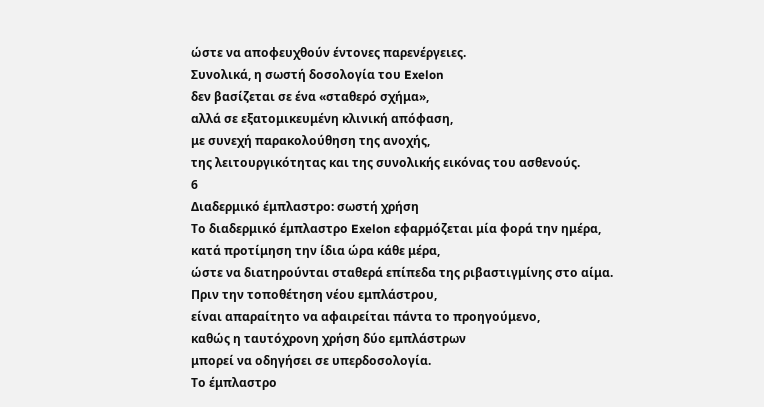ώστε να αποφευχθούν έντονες παρενέργειες.
Συνολικά, η σωστή δοσολογία του Exelon
δεν βασίζεται σε ένα «σταθερό σχήμα»,
αλλά σε εξατομικευμένη κλινική απόφαση,
με συνεχή παρακολούθηση της ανοχής,
της λειτουργικότητας και της συνολικής εικόνας του ασθενούς.
6
Διαδερμικό έμπλαστρο: σωστή χρήση
Το διαδερμικό έμπλαστρο Exelon εφαρμόζεται μία φορά την ημέρα,
κατά προτίμηση την ίδια ώρα κάθε μέρα,
ώστε να διατηρούνται σταθερά επίπεδα της ριβαστιγμίνης στο αίμα.
Πριν την τοποθέτηση νέου εμπλάστρου,
είναι απαραίτητο να αφαιρείται πάντα το προηγούμενο,
καθώς η ταυτόχρονη χρήση δύο εμπλάστρων
μπορεί να οδηγήσει σε υπερδοσολογία.
Το έμπλαστρο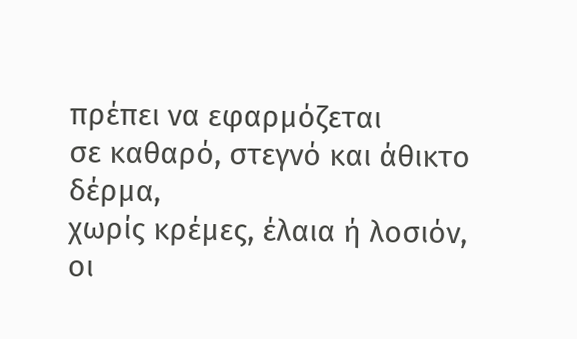πρέπει να εφαρμόζεται
σε καθαρό, στεγνό και άθικτο δέρμα,
χωρίς κρέμες, έλαια ή λοσιόν,
οι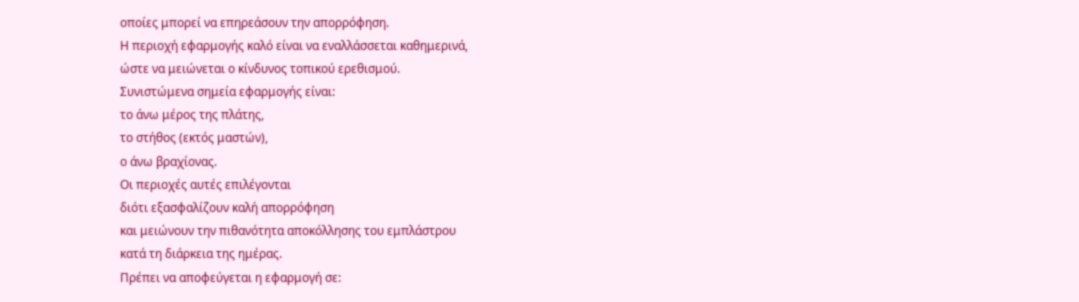οποίες μπορεί να επηρεάσουν την απορρόφηση.
Η περιοχή εφαρμογής καλό είναι να εναλλάσσεται καθημερινά,
ώστε να μειώνεται ο κίνδυνος τοπικού ερεθισμού.
Συνιστώμενα σημεία εφαρμογής είναι:
το άνω μέρος της πλάτης,
το στήθος (εκτός μαστών),
ο άνω βραχίονας.
Οι περιοχές αυτές επιλέγονται
διότι εξασφαλίζουν καλή απορρόφηση
και μειώνουν την πιθανότητα αποκόλλησης του εμπλάστρου
κατά τη διάρκεια της ημέρας.
Πρέπει να αποφεύγεται η εφαρμογή σε: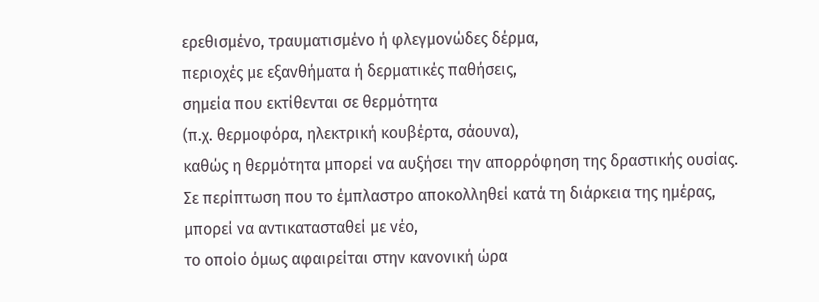ερεθισμένο, τραυματισμένο ή φλεγμονώδες δέρμα,
περιοχές με εξανθήματα ή δερματικές παθήσεις,
σημεία που εκτίθενται σε θερμότητα
(π.χ. θερμοφόρα, ηλεκτρική κουβέρτα, σάουνα),
καθώς η θερμότητα μπορεί να αυξήσει την απορρόφηση της δραστικής ουσίας.
Σε περίπτωση που το έμπλαστρο αποκολληθεί κατά τη διάρκεια της ημέρας,
μπορεί να αντικατασταθεί με νέο,
το οποίο όμως αφαιρείται στην κανονική ώρα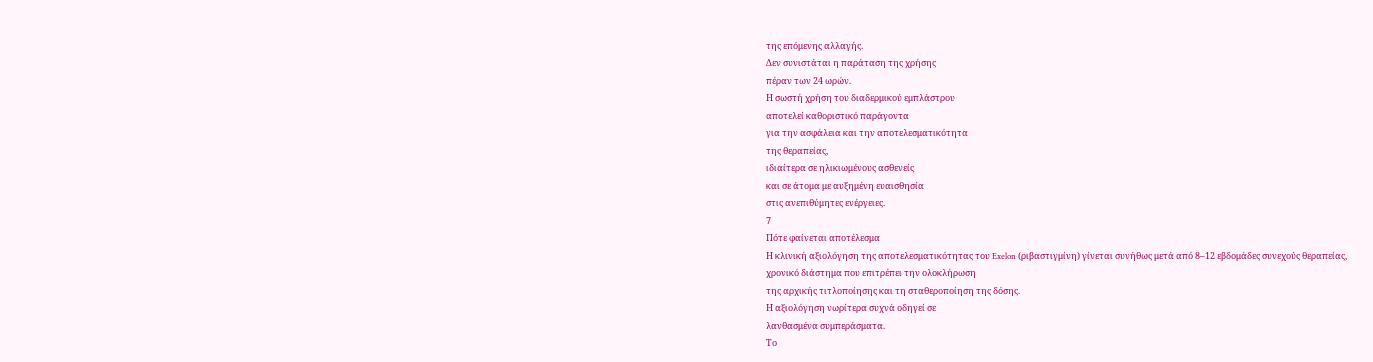της επόμενης αλλαγής.
Δεν συνιστάται η παράταση της χρήσης
πέραν των 24 ωρών.
Η σωστή χρήση του διαδερμικού εμπλάστρου
αποτελεί καθοριστικό παράγοντα
για την ασφάλεια και την αποτελεσματικότητα
της θεραπείας,
ιδιαίτερα σε ηλικιωμένους ασθενείς
και σε άτομα με αυξημένη ευαισθησία
στις ανεπιθύμητες ενέργειες.
7
Πότε φαίνεται αποτέλεσμα
Η κλινική αξιολόγηση της αποτελεσματικότητας του Exelon (ριβαστιγμίνη) γίνεται συνήθως μετά από 8–12 εβδομάδες συνεχούς θεραπείας,
χρονικό διάστημα που επιτρέπει την ολοκλήρωση
της αρχικής τιτλοποίησης και τη σταθεροποίηση της δόσης.
Η αξιολόγηση νωρίτερα συχνά οδηγεί σε
λανθασμένα συμπεράσματα.
Το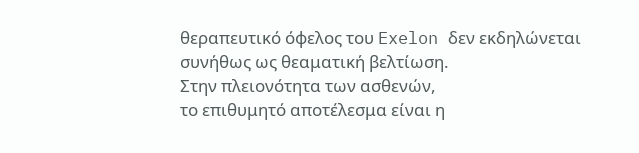θεραπευτικό όφελος του Exelon δεν εκδηλώνεται συνήθως ως θεαματική βελτίωση.
Στην πλειονότητα των ασθενών,
το επιθυμητό αποτέλεσμα είναι η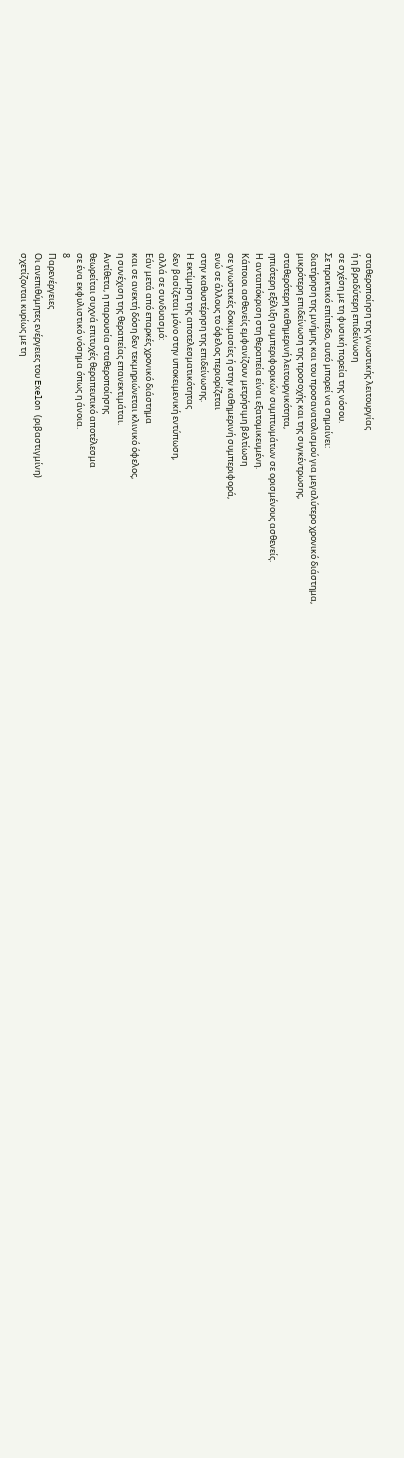σταθεροποίηση της γνωστικής λειτουργίας
ή η βραδύτερη επιδείνωση
σε σχέση με τη φυσική πορεία της νόσου.
Σε πρακτικό επίπεδο, αυτό μπορεί να σημαίνει:
διατήρηση της μνήμης και του προσανατολισμού για μεγαλύτερο χρονικό διάστημα,
μικρότερη επιδείνωση της προσοχής και της συγκέντρωσης,
σταθερότερη καθημερινή λειτουργικότητα,
ηπιότερη εξέλιξη συμπεριφορικών συμπτωμάτων σε ορισμένους ασθενείς.
Η ανταπόκριση στη θεραπεία είναι εξατομικευμένη.
Κάποιοι ασθενείς εμφανίζουν μετρήσιμη βελτίωση
σε γνωστικές δοκιμασίες ή στην καθημερινή συμπεριφορά,
ενώ σε άλλους το όφελος περιορίζεται
στην καθυστέρηση της επιδείνωσης.
Η εκτίμηση της αποτελεσματικότητας
δεν βασίζεται μόνο στην υποκειμενική εντύπωση,
αλλά σε συνδυασμό:
Εάν μετά από επαρκές χρονικό διάστημα
και σε ανεκτή δόση δεν τεκμηριώνεται κλινικό όφελος,
η συνέχιση της θεραπείας επανεκτιμάται.
Αντίθετα, η παρουσία σταθεροποίησης
θεωρείται συχνά επιτυχές θεραπευτικό αποτέλεσμα
σε ένα εκφυλιστικό νόσημα όπως η άνοια.
8
Παρενέργειες
Οι ανεπιθύμητες ενέργειες του Exelon (ριβαστιγμίνη)
σχετίζονται κυρίως με τη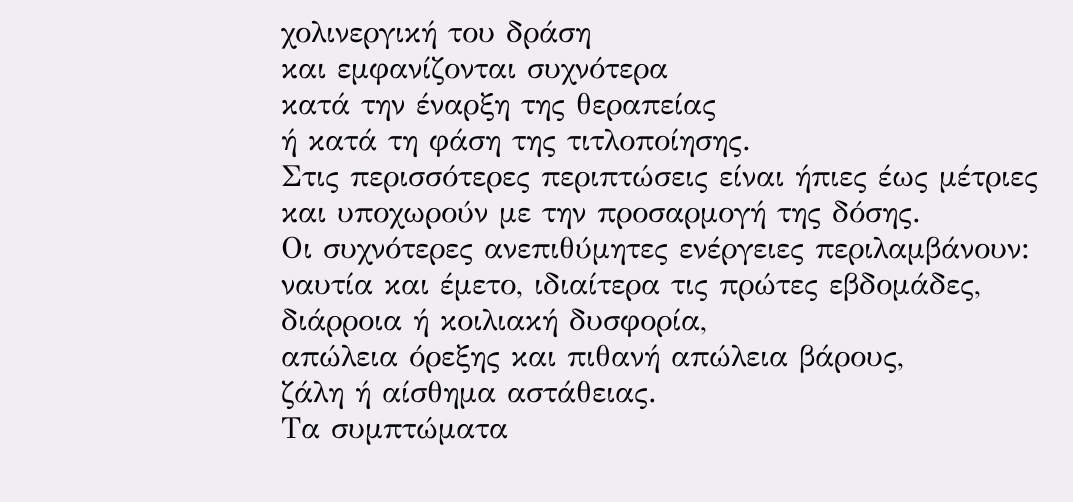χολινεργική του δράση
και εμφανίζονται συχνότερα
κατά την έναρξη της θεραπείας
ή κατά τη φάση της τιτλοποίησης.
Στις περισσότερες περιπτώσεις είναι ήπιες έως μέτριες
και υποχωρούν με την προσαρμογή της δόσης.
Οι συχνότερες ανεπιθύμητες ενέργειες περιλαμβάνουν:
ναυτία και έμετο, ιδιαίτερα τις πρώτες εβδομάδες,
διάρροια ή κοιλιακή δυσφορία,
απώλεια όρεξης και πιθανή απώλεια βάρους,
ζάλη ή αίσθημα αστάθειας.
Τα συμπτώματα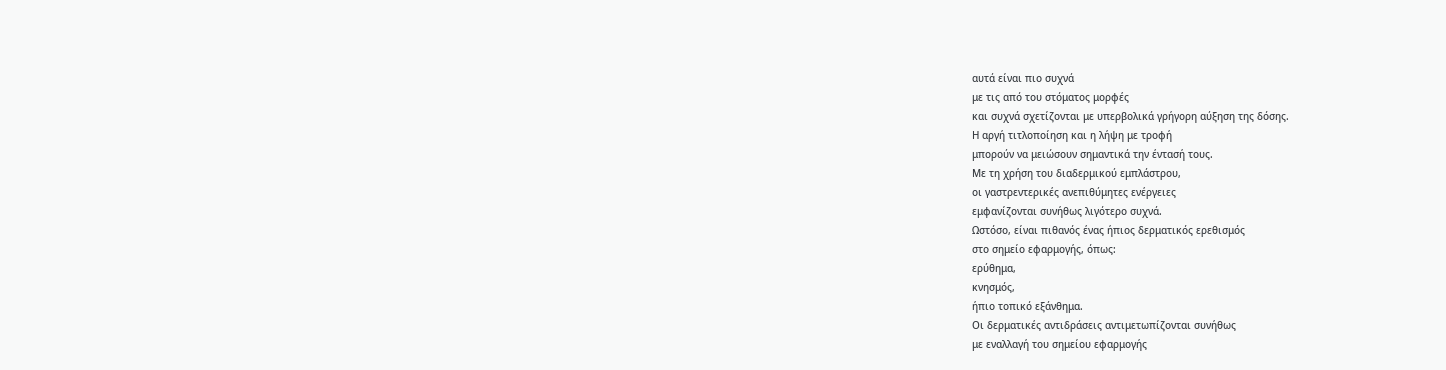αυτά είναι πιο συχνά
με τις από του στόματος μορφές
και συχνά σχετίζονται με υπερβολικά γρήγορη αύξηση της δόσης.
Η αργή τιτλοποίηση και η λήψη με τροφή
μπορούν να μειώσουν σημαντικά την έντασή τους.
Με τη χρήση του διαδερμικού εμπλάστρου,
οι γαστρεντερικές ανεπιθύμητες ενέργειες
εμφανίζονται συνήθως λιγότερο συχνά.
Ωστόσο, είναι πιθανός ένας ήπιος δερματικός ερεθισμός
στο σημείο εφαρμογής, όπως:
ερύθημα,
κνησμός,
ήπιο τοπικό εξάνθημα.
Οι δερματικές αντιδράσεις αντιμετωπίζονται συνήθως
με εναλλαγή του σημείου εφαρμογής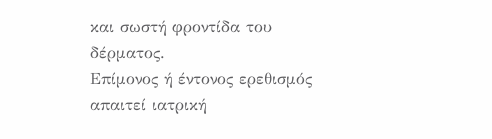και σωστή φροντίδα του δέρματος.
Επίμονος ή έντονος ερεθισμός
απαιτεί ιατρική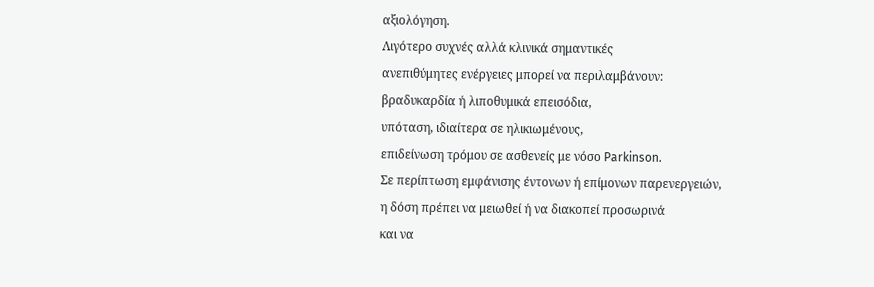αξιολόγηση.
Λιγότερο συχνές αλλά κλινικά σημαντικές
ανεπιθύμητες ενέργειες μπορεί να περιλαμβάνουν:
βραδυκαρδία ή λιποθυμικά επεισόδια,
υπόταση, ιδιαίτερα σε ηλικιωμένους,
επιδείνωση τρόμου σε ασθενείς με νόσο Parkinson.
Σε περίπτωση εμφάνισης έντονων ή επίμονων παρενεργειών,
η δόση πρέπει να μειωθεί ή να διακοπεί προσωρινά
και να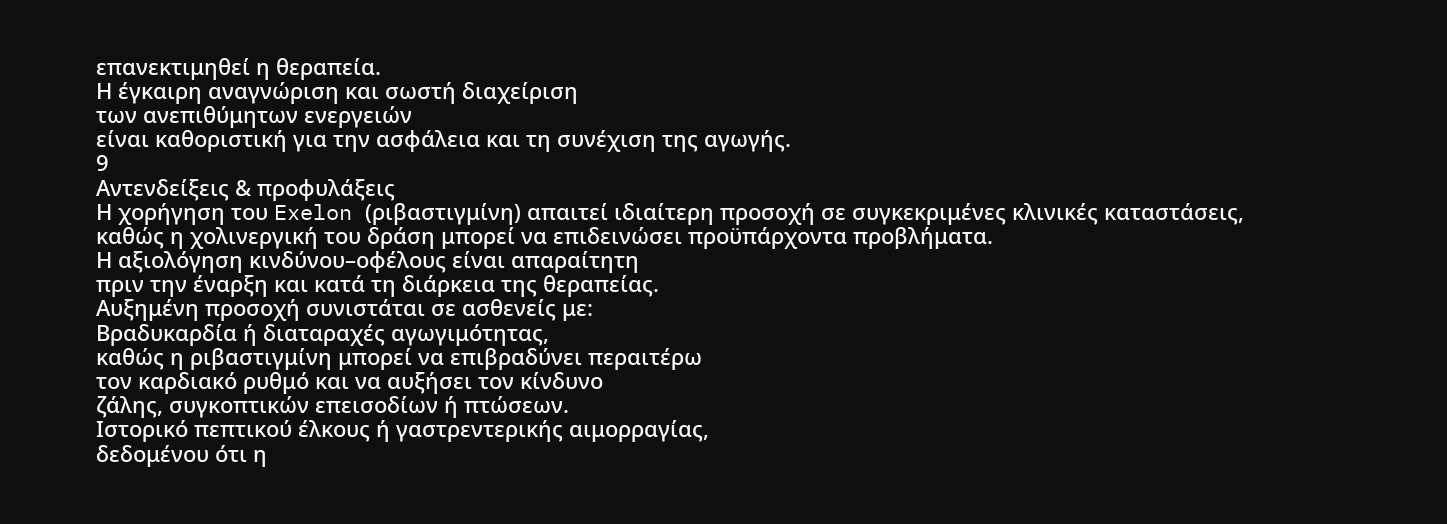επανεκτιμηθεί η θεραπεία.
Η έγκαιρη αναγνώριση και σωστή διαχείριση
των ανεπιθύμητων ενεργειών
είναι καθοριστική για την ασφάλεια και τη συνέχιση της αγωγής.
9
Αντενδείξεις & προφυλάξεις
Η χορήγηση του Exelon (ριβαστιγμίνη) απαιτεί ιδιαίτερη προσοχή σε συγκεκριμένες κλινικές καταστάσεις,
καθώς η χολινεργική του δράση μπορεί να επιδεινώσει προϋπάρχοντα προβλήματα.
Η αξιολόγηση κινδύνου–οφέλους είναι απαραίτητη
πριν την έναρξη και κατά τη διάρκεια της θεραπείας.
Αυξημένη προσοχή συνιστάται σε ασθενείς με:
Βραδυκαρδία ή διαταραχές αγωγιμότητας,
καθώς η ριβαστιγμίνη μπορεί να επιβραδύνει περαιτέρω
τον καρδιακό ρυθμό και να αυξήσει τον κίνδυνο
ζάλης, συγκοπτικών επεισοδίων ή πτώσεων.
Ιστορικό πεπτικού έλκους ή γαστρεντερικής αιμορραγίας,
δεδομένου ότι η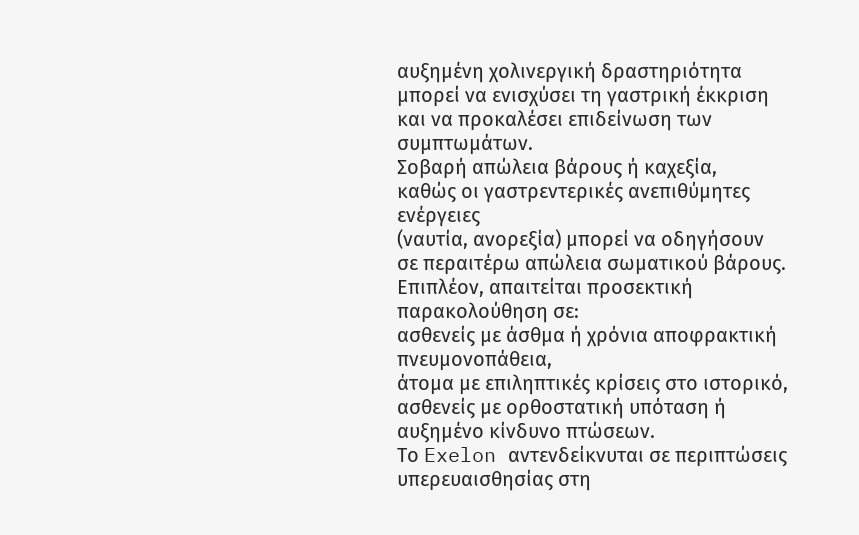αυξημένη χολινεργική δραστηριότητα
μπορεί να ενισχύσει τη γαστρική έκκριση
και να προκαλέσει επιδείνωση των συμπτωμάτων.
Σοβαρή απώλεια βάρους ή καχεξία,
καθώς οι γαστρεντερικές ανεπιθύμητες ενέργειες
(ναυτία, ανορεξία) μπορεί να οδηγήσουν
σε περαιτέρω απώλεια σωματικού βάρους.
Επιπλέον, απαιτείται προσεκτική παρακολούθηση σε:
ασθενείς με άσθμα ή χρόνια αποφρακτική πνευμονοπάθεια,
άτομα με επιληπτικές κρίσεις στο ιστορικό,
ασθενείς με ορθοστατική υπόταση ή αυξημένο κίνδυνο πτώσεων.
Το Exelon αντενδείκνυται σε περιπτώσεις υπερευαισθησίας στη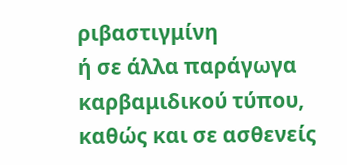ριβαστιγμίνη
ή σε άλλα παράγωγα καρβαμιδικού τύπου,
καθώς και σε ασθενείς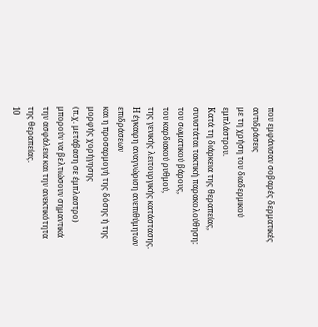που εμφάνισαν σοβαρές δερματικές αντιδράσεις
με τη χρήση του διαδερμικού εμπλάστρου.
Κατά τη διάρκεια της θεραπείας,
συνιστάται τακτική παρακολούθηση:
του σωματικού βάρους,
του καρδιακού ρυθμού,
της γενικής λειτουργικής κατάστασης.
Η έγκαιρη αναγνώριση ανεπιθύμητων επιδράσεων
και η προσαρμογή της δόσης ή της μορφής χορήγησης
(π.χ. μετάβαση σε έμπλαστρο)
μπορούν να βελτιώσουν σημαντικά
την ασφάλεια και την ανεκτικότητα
της θεραπείας.
10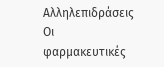Αλληλεπιδράσεις
Οι φαρμακευτικές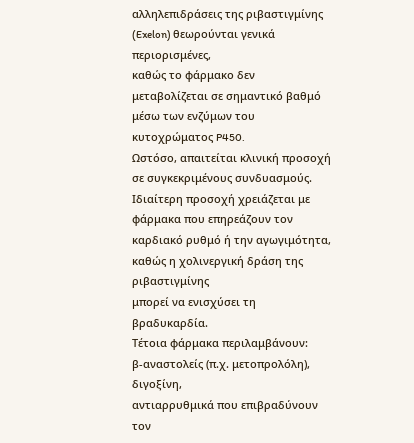αλληλεπιδράσεις της ριβαστιγμίνης (Exelon) θεωρούνται γενικά περιορισμένες,
καθώς το φάρμακο δεν μεταβολίζεται σε σημαντικό βαθμό
μέσω των ενζύμων του κυτοχρώματος P450.
Ωστόσο, απαιτείται κλινική προσοχή
σε συγκεκριμένους συνδυασμούς.
Ιδιαίτερη προσοχή χρειάζεται με φάρμακα που επηρεάζουν τον καρδιακό ρυθμό ή την αγωγιμότητα,
καθώς η χολινεργική δράση της ριβαστιγμίνης
μπορεί να ενισχύσει τη βραδυκαρδία.
Τέτοια φάρμακα περιλαμβάνουν:
β-αναστολείς (π.χ. μετοπρολόλη),
διγοξίνη,
αντιαρρυθμικά που επιβραδύνουν τον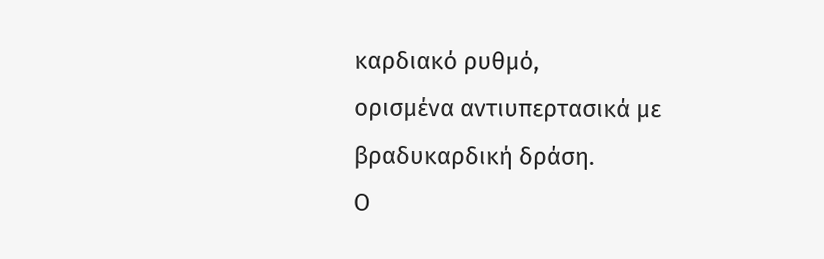καρδιακό ρυθμό,
ορισμένα αντιυπερτασικά με βραδυκαρδική δράση.
Ο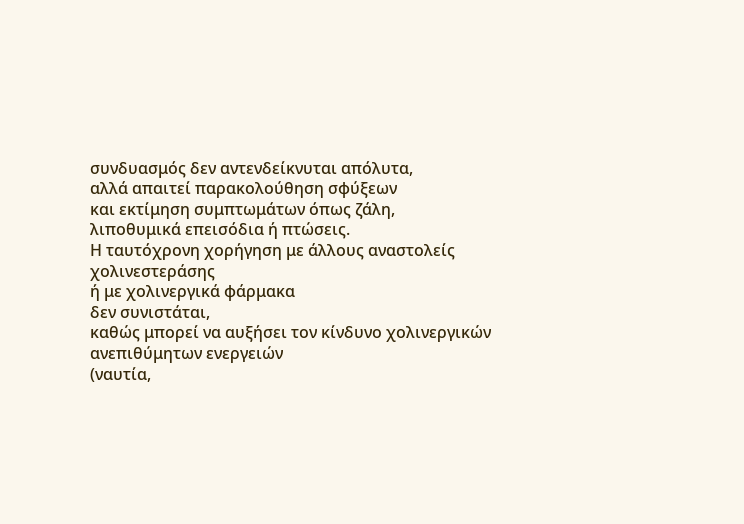συνδυασμός δεν αντενδείκνυται απόλυτα,
αλλά απαιτεί παρακολούθηση σφύξεων
και εκτίμηση συμπτωμάτων όπως ζάλη,
λιποθυμικά επεισόδια ή πτώσεις.
Η ταυτόχρονη χορήγηση με άλλους αναστολείς χολινεστεράσης
ή με χολινεργικά φάρμακα
δεν συνιστάται,
καθώς μπορεί να αυξήσει τον κίνδυνο χολινεργικών ανεπιθύμητων ενεργειών
(ναυτία,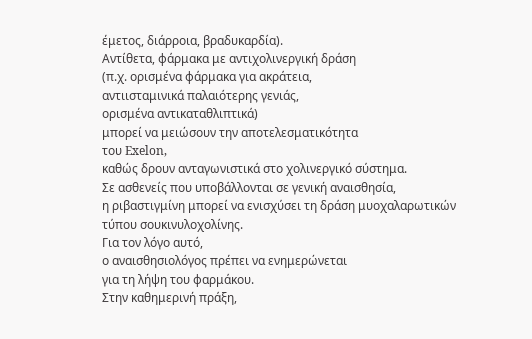έμετος, διάρροια, βραδυκαρδία).
Αντίθετα, φάρμακα με αντιχολινεργική δράση
(π.χ. ορισμένα φάρμακα για ακράτεια,
αντιισταμινικά παλαιότερης γενιάς,
ορισμένα αντικαταθλιπτικά)
μπορεί να μειώσουν την αποτελεσματικότητα
του Exelon,
καθώς δρουν ανταγωνιστικά στο χολινεργικό σύστημα.
Σε ασθενείς που υποβάλλονται σε γενική αναισθησία,
η ριβαστιγμίνη μπορεί να ενισχύσει τη δράση μυοχαλαρωτικών
τύπου σουκινυλοχολίνης.
Για τον λόγο αυτό,
ο αναισθησιολόγος πρέπει να ενημερώνεται
για τη λήψη του φαρμάκου.
Στην καθημερινή πράξη,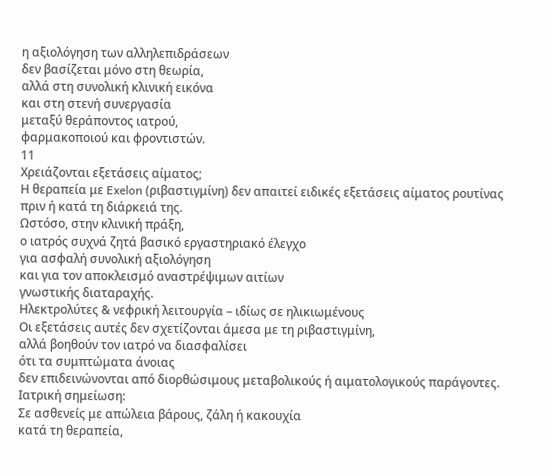η αξιολόγηση των αλληλεπιδράσεων
δεν βασίζεται μόνο στη θεωρία,
αλλά στη συνολική κλινική εικόνα
και στη στενή συνεργασία
μεταξύ θεράποντος ιατρού,
φαρμακοποιού και φροντιστών.
11
Χρειάζονται εξετάσεις αίματος;
Η θεραπεία με Exelon (ριβαστιγμίνη) δεν απαιτεί ειδικές εξετάσεις αίματος ρουτίνας
πριν ή κατά τη διάρκειά της.
Ωστόσο, στην κλινική πράξη,
ο ιατρός συχνά ζητά βασικό εργαστηριακό έλεγχο
για ασφαλή συνολική αξιολόγηση
και για τον αποκλεισμό αναστρέψιμων αιτίων
γνωστικής διαταραχής.
Ηλεκτρολύτες & νεφρική λειτουργία – ιδίως σε ηλικιωμένους
Οι εξετάσεις αυτές δεν σχετίζονται άμεσα με τη ριβαστιγμίνη,
αλλά βοηθούν τον ιατρό να διασφαλίσει
ότι τα συμπτώματα άνοιας
δεν επιδεινώνονται από διορθώσιμους μεταβολικούς ή αιματολογικούς παράγοντες.
Ιατρική σημείωση:
Σε ασθενείς με απώλεια βάρους, ζάλη ή κακουχία
κατά τη θεραπεία,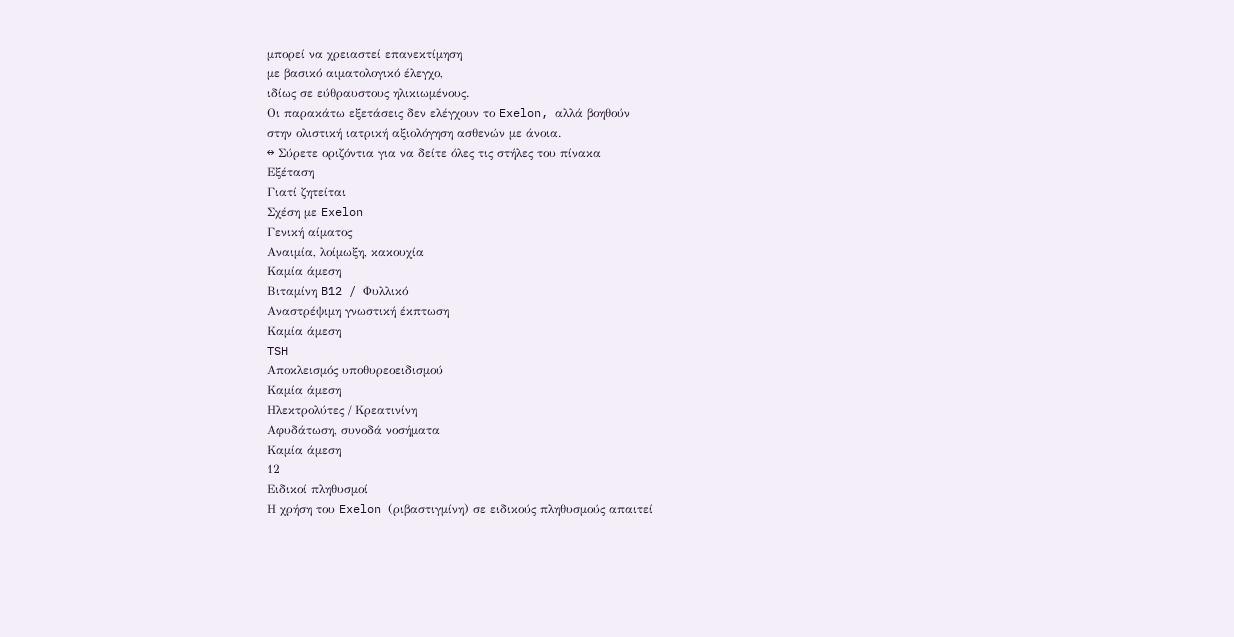μπορεί να χρειαστεί επανεκτίμηση
με βασικό αιματολογικό έλεγχο,
ιδίως σε εύθραυστους ηλικιωμένους.
Οι παρακάτω εξετάσεις δεν ελέγχουν το Exelon, αλλά βοηθούν
στην ολιστική ιατρική αξιολόγηση ασθενών με άνοια.
↔ Σύρετε οριζόντια για να δείτε όλες τις στήλες του πίνακα
Εξέταση
Γιατί ζητείται
Σχέση με Exelon
Γενική αίματος
Αναιμία, λοίμωξη, κακουχία
Καμία άμεση
Βιταμίνη B12 / Φυλλικό
Αναστρέψιμη γνωστική έκπτωση
Καμία άμεση
TSH
Αποκλεισμός υποθυρεοειδισμού
Καμία άμεση
Ηλεκτρολύτες / Κρεατινίνη
Αφυδάτωση, συνοδά νοσήματα
Καμία άμεση
12
Ειδικοί πληθυσμοί
Η χρήση του Exelon (ριβαστιγμίνη) σε ειδικούς πληθυσμούς απαιτεί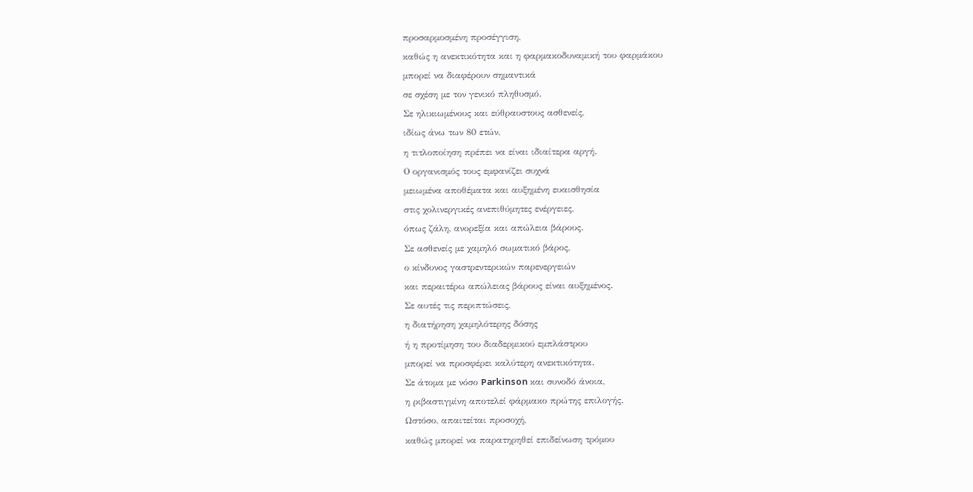προσαρμοσμένη προσέγγιση,
καθώς η ανεκτικότητα και η φαρμακοδυναμική του φαρμάκου
μπορεί να διαφέρουν σημαντικά
σε σχέση με τον γενικό πληθυσμό.
Σε ηλικιωμένους και εύθραυστους ασθενείς,
ιδίως άνω των 80 ετών,
η τιτλοποίηση πρέπει να είναι ιδιαίτερα αργή.
Ο οργανισμός τους εμφανίζει συχνά
μειωμένα αποθέματα και αυξημένη ευαισθησία
στις χολινεργικές ανεπιθύμητες ενέργειες,
όπως ζάλη, ανορεξία και απώλεια βάρους.
Σε ασθενείς με χαμηλό σωματικό βάρος,
ο κίνδυνος γαστρεντερικών παρενεργειών
και περαιτέρω απώλειας βάρους είναι αυξημένος.
Σε αυτές τις περιπτώσεις,
η διατήρηση χαμηλότερης δόσης
ή η προτίμηση του διαδερμικού εμπλάστρου
μπορεί να προσφέρει καλύτερη ανεκτικότητα.
Σε άτομα με νόσο Parkinson και συνοδό άνοια,
η ριβαστιγμίνη αποτελεί φάρμακο πρώτης επιλογής.
Ωστόσο, απαιτείται προσοχή,
καθώς μπορεί να παρατηρηθεί επιδείνωση τρόμου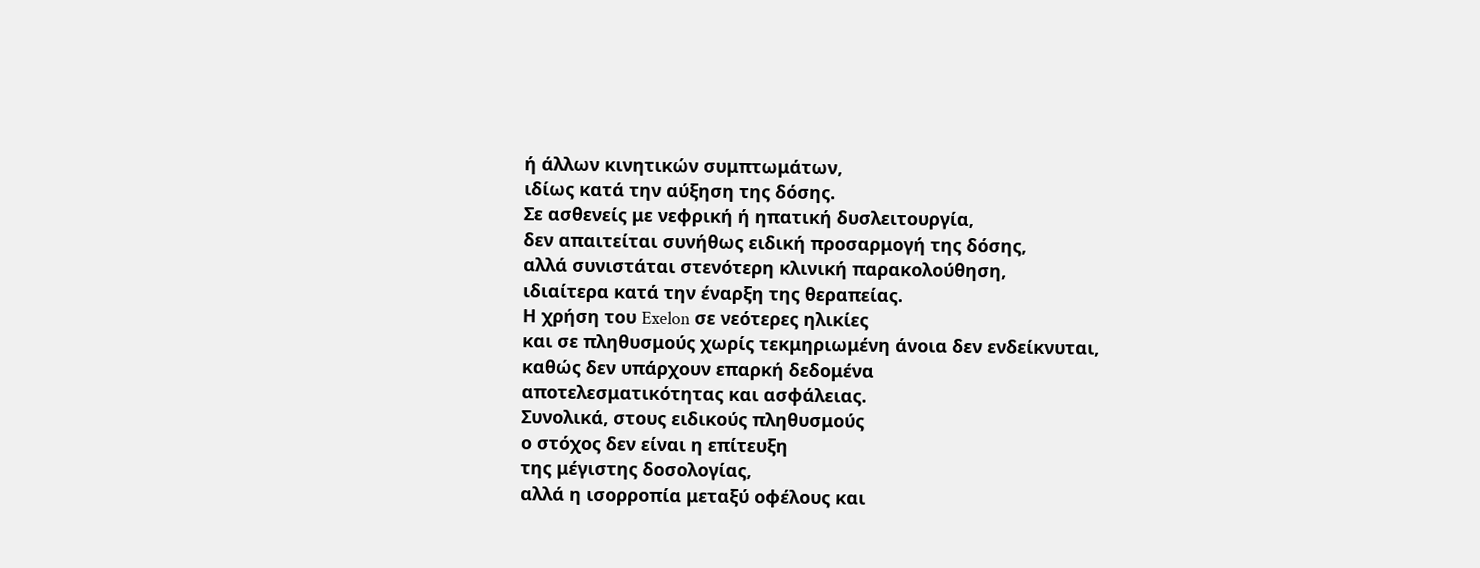ή άλλων κινητικών συμπτωμάτων,
ιδίως κατά την αύξηση της δόσης.
Σε ασθενείς με νεφρική ή ηπατική δυσλειτουργία,
δεν απαιτείται συνήθως ειδική προσαρμογή της δόσης,
αλλά συνιστάται στενότερη κλινική παρακολούθηση,
ιδιαίτερα κατά την έναρξη της θεραπείας.
Η χρήση του Exelon σε νεότερες ηλικίες
και σε πληθυσμούς χωρίς τεκμηριωμένη άνοια δεν ενδείκνυται,
καθώς δεν υπάρχουν επαρκή δεδομένα
αποτελεσματικότητας και ασφάλειας.
Συνολικά, στους ειδικούς πληθυσμούς
ο στόχος δεν είναι η επίτευξη
της μέγιστης δοσολογίας,
αλλά η ισορροπία μεταξύ οφέλους και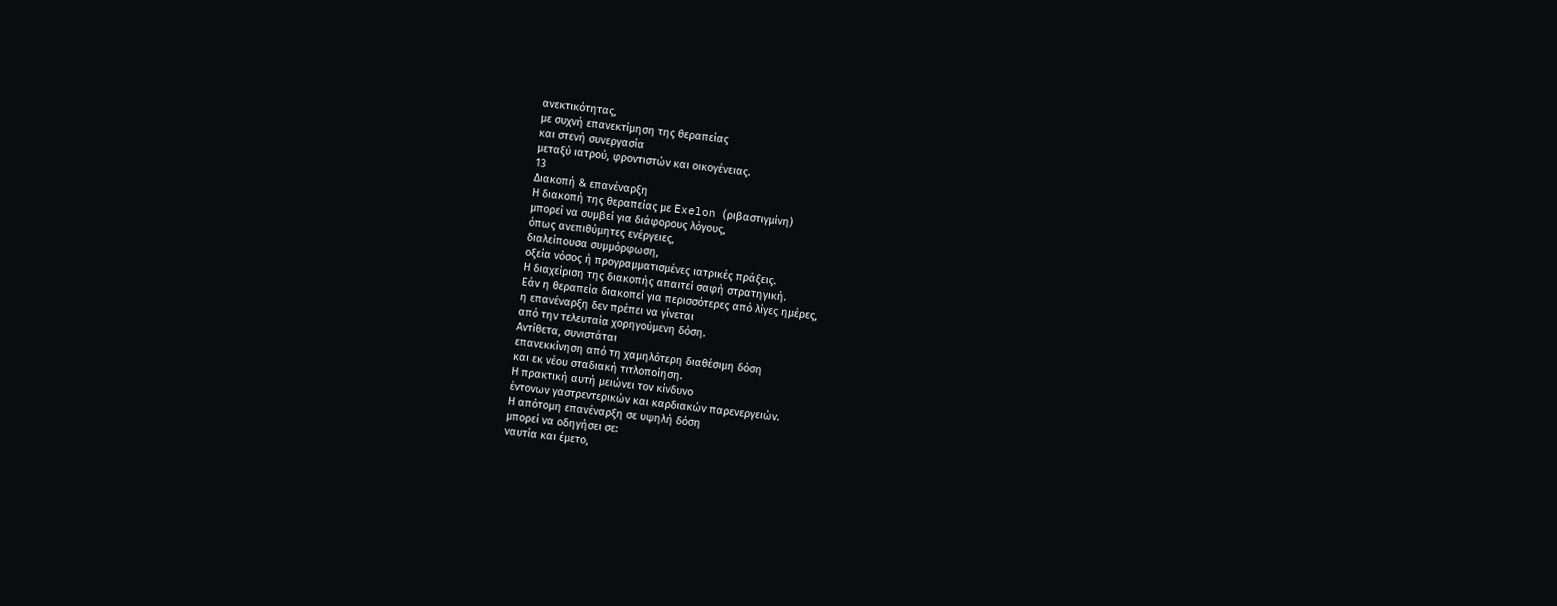ανεκτικότητας,
με συχνή επανεκτίμηση της θεραπείας
και στενή συνεργασία
μεταξύ ιατρού, φροντιστών και οικογένειας.
13
Διακοπή & επανέναρξη
Η διακοπή της θεραπείας με Exelon (ριβαστιγμίνη)
μπορεί να συμβεί για διάφορους λόγους,
όπως ανεπιθύμητες ενέργειες,
διαλείπουσα συμμόρφωση,
οξεία νόσος ή προγραμματισμένες ιατρικές πράξεις.
Η διαχείριση της διακοπής απαιτεί σαφή στρατηγική.
Εάν η θεραπεία διακοπεί για περισσότερες από λίγες ημέρες,
η επανέναρξη δεν πρέπει να γίνεται
από την τελευταία χορηγούμενη δόση.
Αντίθετα, συνιστάται
επανεκκίνηση από τη χαμηλότερη διαθέσιμη δόση
και εκ νέου σταδιακή τιτλοποίηση.
Η πρακτική αυτή μειώνει τον κίνδυνο
έντονων γαστρεντερικών και καρδιακών παρενεργειών.
Η απότομη επανέναρξη σε υψηλή δόση
μπορεί να οδηγήσει σε:
ναυτία και έμετο,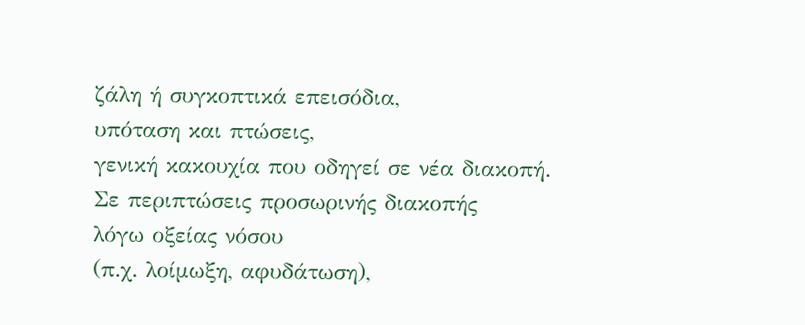ζάλη ή συγκοπτικά επεισόδια,
υπόταση και πτώσεις,
γενική κακουχία που οδηγεί σε νέα διακοπή.
Σε περιπτώσεις προσωρινής διακοπής
λόγω οξείας νόσου
(π.χ. λοίμωξη, αφυδάτωση),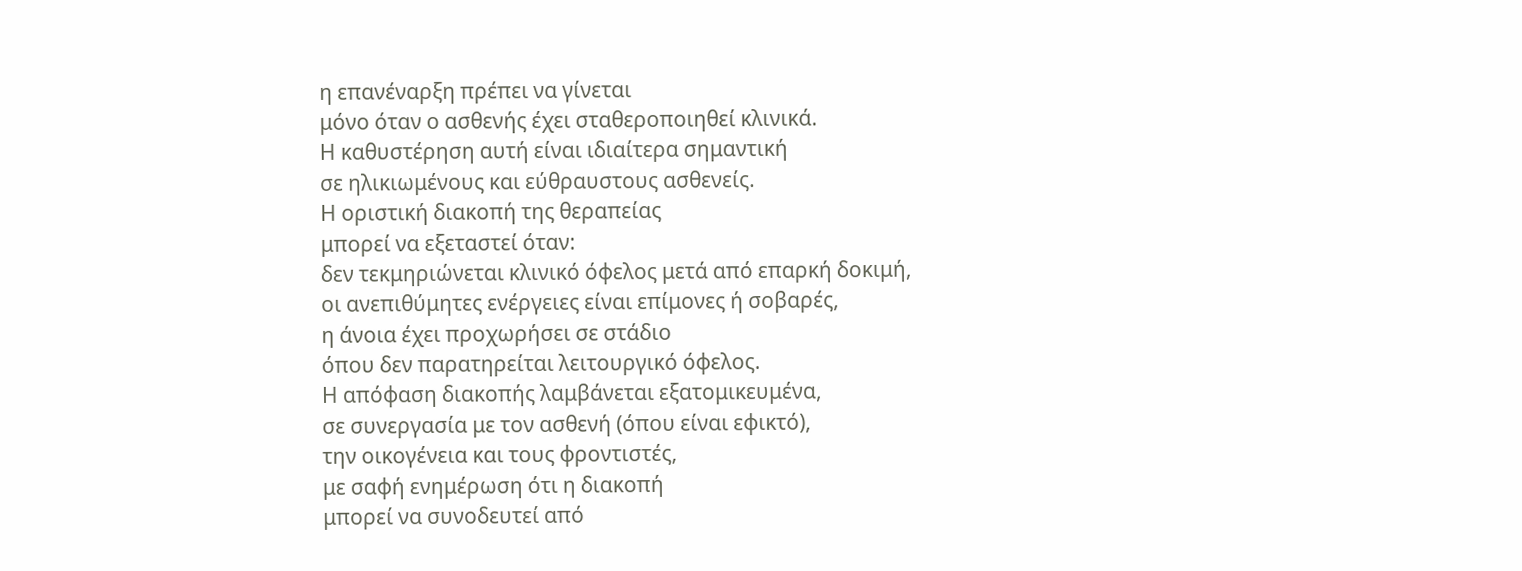η επανέναρξη πρέπει να γίνεται
μόνο όταν ο ασθενής έχει σταθεροποιηθεί κλινικά.
Η καθυστέρηση αυτή είναι ιδιαίτερα σημαντική
σε ηλικιωμένους και εύθραυστους ασθενείς.
Η οριστική διακοπή της θεραπείας
μπορεί να εξεταστεί όταν:
δεν τεκμηριώνεται κλινικό όφελος μετά από επαρκή δοκιμή,
οι ανεπιθύμητες ενέργειες είναι επίμονες ή σοβαρές,
η άνοια έχει προχωρήσει σε στάδιο
όπου δεν παρατηρείται λειτουργικό όφελος.
Η απόφαση διακοπής λαμβάνεται εξατομικευμένα,
σε συνεργασία με τον ασθενή (όπου είναι εφικτό),
την οικογένεια και τους φροντιστές,
με σαφή ενημέρωση ότι η διακοπή
μπορεί να συνοδευτεί από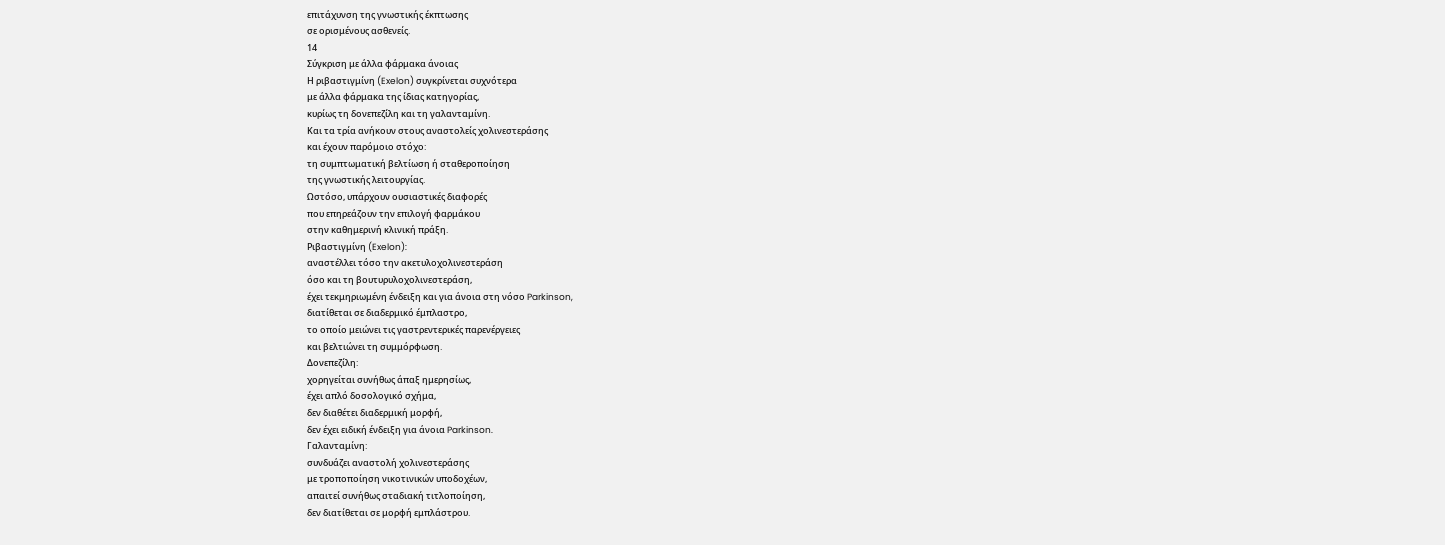επιτάχυνση της γνωστικής έκπτωσης
σε ορισμένους ασθενείς.
14
Σύγκριση με άλλα φάρμακα άνοιας
Η ριβαστιγμίνη (Exelon) συγκρίνεται συχνότερα
με άλλα φάρμακα της ίδιας κατηγορίας,
κυρίως τη δονεπεζίλη και τη γαλανταμίνη.
Και τα τρία ανήκουν στους αναστολείς χολινεστεράσης
και έχουν παρόμοιο στόχο:
τη συμπτωματική βελτίωση ή σταθεροποίηση
της γνωστικής λειτουργίας.
Ωστόσο, υπάρχουν ουσιαστικές διαφορές
που επηρεάζουν την επιλογή φαρμάκου
στην καθημερινή κλινική πράξη.
Ριβαστιγμίνη (Exelon):
αναστέλλει τόσο την ακετυλοχολινεστεράση
όσο και τη βουτυρυλοχολινεστεράση,
έχει τεκμηριωμένη ένδειξη και για άνοια στη νόσο Parkinson,
διατίθεται σε διαδερμικό έμπλαστρο,
το οποίο μειώνει τις γαστρεντερικές παρενέργειες
και βελτιώνει τη συμμόρφωση.
Δονεπεζίλη:
χορηγείται συνήθως άπαξ ημερησίως,
έχει απλό δοσολογικό σχήμα,
δεν διαθέτει διαδερμική μορφή,
δεν έχει ειδική ένδειξη για άνοια Parkinson.
Γαλανταμίνη:
συνδυάζει αναστολή χολινεστεράσης
με τροποποίηση νικοτινικών υποδοχέων,
απαιτεί συνήθως σταδιακή τιτλοποίηση,
δεν διατίθεται σε μορφή εμπλάστρου.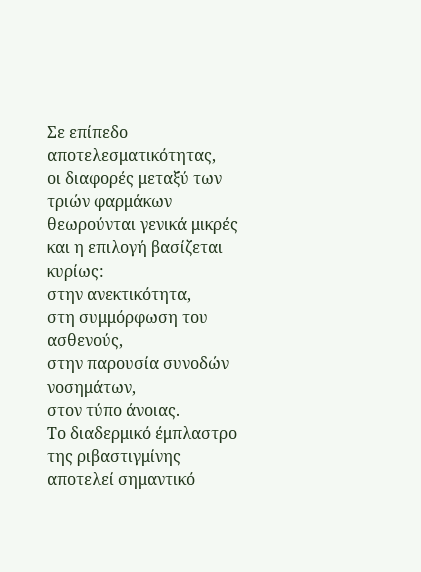Σε επίπεδο αποτελεσματικότητας,
οι διαφορές μεταξύ των τριών φαρμάκων
θεωρούνται γενικά μικρές
και η επιλογή βασίζεται κυρίως:
στην ανεκτικότητα,
στη συμμόρφωση του ασθενούς,
στην παρουσία συνοδών νοσημάτων,
στον τύπο άνοιας.
Το διαδερμικό έμπλαστρο της ριβαστιγμίνης
αποτελεί σημαντικό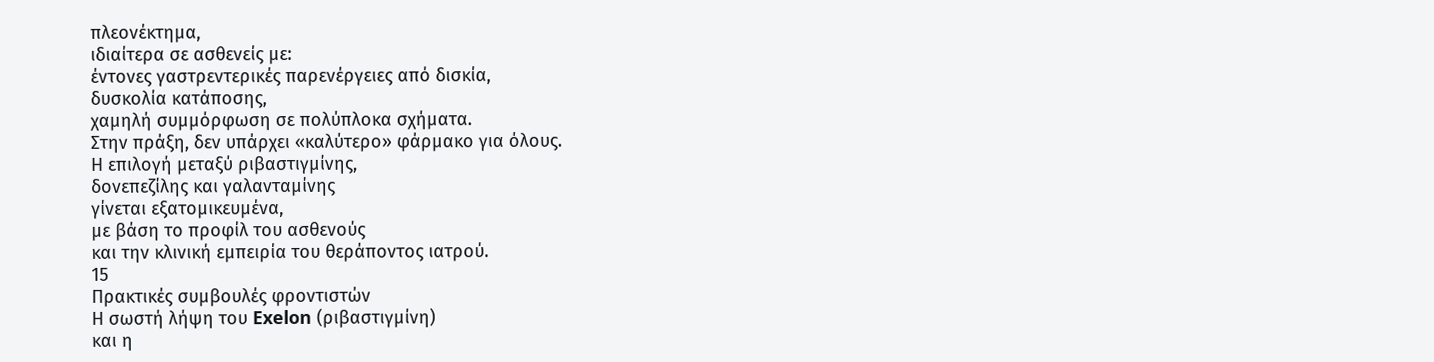πλεονέκτημα,
ιδιαίτερα σε ασθενείς με:
έντονες γαστρεντερικές παρενέργειες από δισκία,
δυσκολία κατάποσης,
χαμηλή συμμόρφωση σε πολύπλοκα σχήματα.
Στην πράξη, δεν υπάρχει «καλύτερο» φάρμακο για όλους.
Η επιλογή μεταξύ ριβαστιγμίνης,
δονεπεζίλης και γαλανταμίνης
γίνεται εξατομικευμένα,
με βάση το προφίλ του ασθενούς
και την κλινική εμπειρία του θεράποντος ιατρού.
15
Πρακτικές συμβουλές φροντιστών
Η σωστή λήψη του Exelon (ριβαστιγμίνη)
και η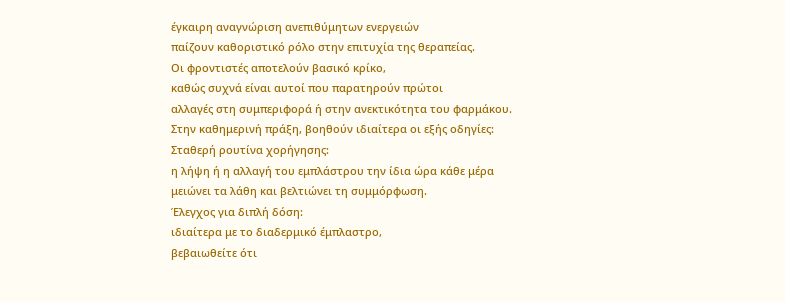έγκαιρη αναγνώριση ανεπιθύμητων ενεργειών
παίζουν καθοριστικό ρόλο στην επιτυχία της θεραπείας.
Οι φροντιστές αποτελούν βασικό κρίκο,
καθώς συχνά είναι αυτοί που παρατηρούν πρώτοι
αλλαγές στη συμπεριφορά ή στην ανεκτικότητα του φαρμάκου.
Στην καθημερινή πράξη, βοηθούν ιδιαίτερα οι εξής οδηγίες:
Σταθερή ρουτίνα χορήγησης:
η λήψη ή η αλλαγή του εμπλάστρου την ίδια ώρα κάθε μέρα
μειώνει τα λάθη και βελτιώνει τη συμμόρφωση.
Έλεγχος για διπλή δόση:
ιδιαίτερα με το διαδερμικό έμπλαστρο,
βεβαιωθείτε ότι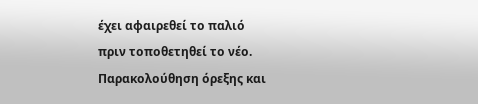έχει αφαιρεθεί το παλιό
πριν τοποθετηθεί το νέο.
Παρακολούθηση όρεξης και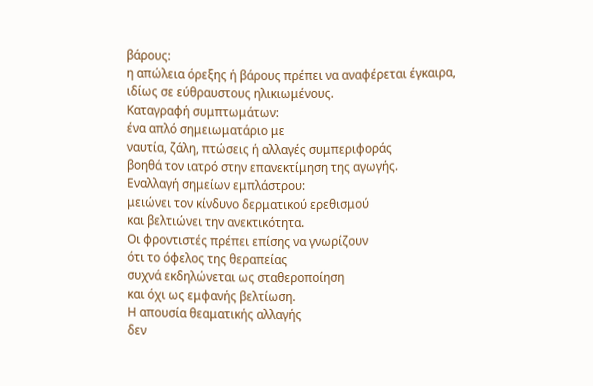βάρους:
η απώλεια όρεξης ή βάρους πρέπει να αναφέρεται έγκαιρα,
ιδίως σε εύθραυστους ηλικιωμένους.
Καταγραφή συμπτωμάτων:
ένα απλό σημειωματάριο με
ναυτία, ζάλη, πτώσεις ή αλλαγές συμπεριφοράς
βοηθά τον ιατρό στην επανεκτίμηση της αγωγής.
Εναλλαγή σημείων εμπλάστρου:
μειώνει τον κίνδυνο δερματικού ερεθισμού
και βελτιώνει την ανεκτικότητα.
Οι φροντιστές πρέπει επίσης να γνωρίζουν
ότι το όφελος της θεραπείας
συχνά εκδηλώνεται ως σταθεροποίηση
και όχι ως εμφανής βελτίωση.
Η απουσία θεαματικής αλλαγής
δεν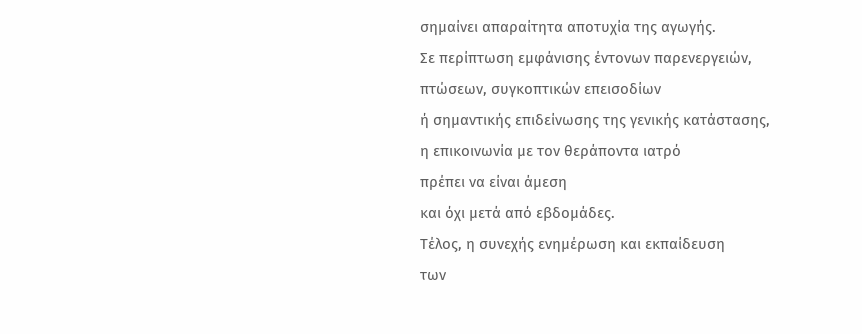σημαίνει απαραίτητα αποτυχία της αγωγής.
Σε περίπτωση εμφάνισης έντονων παρενεργειών,
πτώσεων, συγκοπτικών επεισοδίων
ή σημαντικής επιδείνωσης της γενικής κατάστασης,
η επικοινωνία με τον θεράποντα ιατρό
πρέπει να είναι άμεση
και όχι μετά από εβδομάδες.
Τέλος, η συνεχής ενημέρωση και εκπαίδευση
των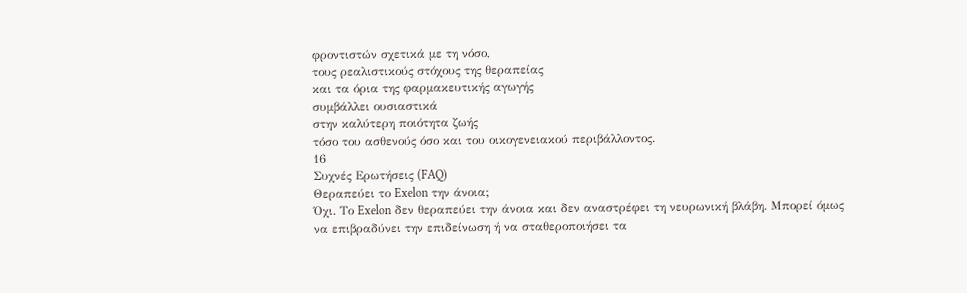φροντιστών σχετικά με τη νόσο,
τους ρεαλιστικούς στόχους της θεραπείας
και τα όρια της φαρμακευτικής αγωγής
συμβάλλει ουσιαστικά
στην καλύτερη ποιότητα ζωής
τόσο του ασθενούς όσο και του οικογενειακού περιβάλλοντος.
16
Συχνές Ερωτήσεις (FAQ)
Θεραπεύει το Exelon την άνοια;
Όχι. Το Exelon δεν θεραπεύει την άνοια και δεν αναστρέφει τη νευρωνική βλάβη. Μπορεί όμως να επιβραδύνει την επιδείνωση ή να σταθεροποιήσει τα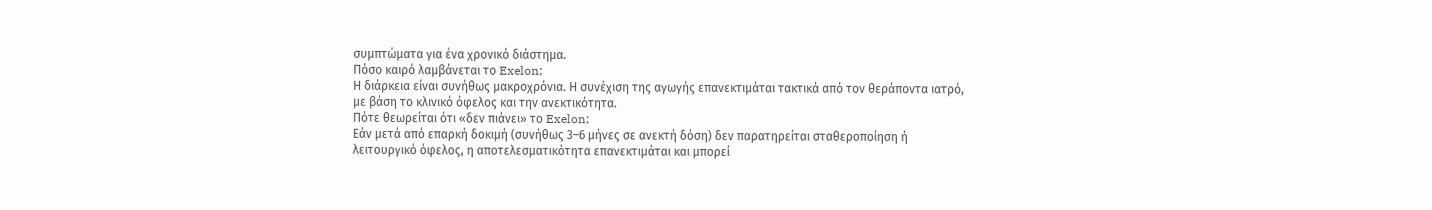συμπτώματα για ένα χρονικό διάστημα.
Πόσο καιρό λαμβάνεται το Exelon;
Η διάρκεια είναι συνήθως μακροχρόνια. Η συνέχιση της αγωγής επανεκτιμάται τακτικά από τον θεράποντα ιατρό, με βάση το κλινικό όφελος και την ανεκτικότητα.
Πότε θεωρείται ότι «δεν πιάνει» το Exelon;
Εάν μετά από επαρκή δοκιμή (συνήθως 3–6 μήνες σε ανεκτή δόση) δεν παρατηρείται σταθεροποίηση ή λειτουργικό όφελος, η αποτελεσματικότητα επανεκτιμάται και μπορεί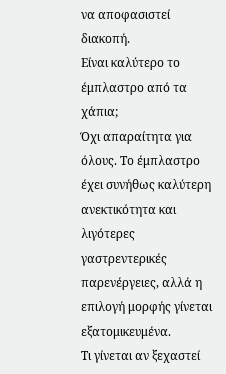να αποφασιστεί διακοπή.
Είναι καλύτερο το έμπλαστρο από τα χάπια;
Όχι απαραίτητα για όλους. Το έμπλαστρο έχει συνήθως καλύτερη ανεκτικότητα και λιγότερες γαστρεντερικές παρενέργειες, αλλά η επιλογή μορφής γίνεται εξατομικευμένα.
Τι γίνεται αν ξεχαστεί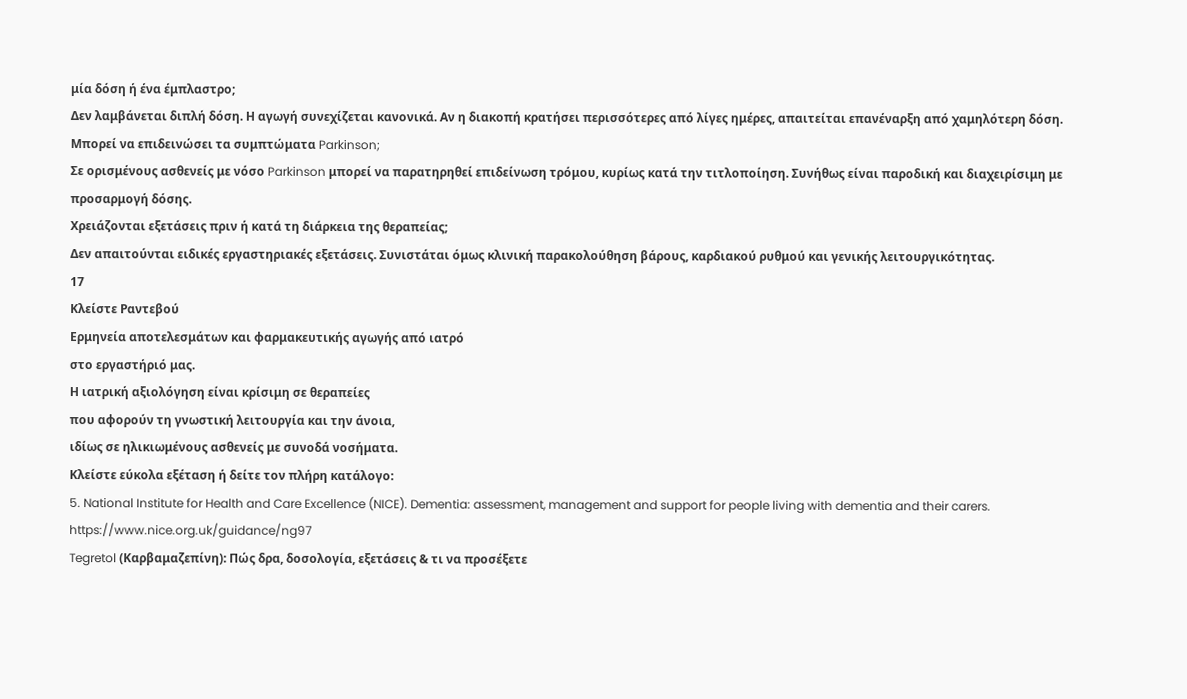μία δόση ή ένα έμπλαστρο;
Δεν λαμβάνεται διπλή δόση. Η αγωγή συνεχίζεται κανονικά. Αν η διακοπή κρατήσει περισσότερες από λίγες ημέρες, απαιτείται επανέναρξη από χαμηλότερη δόση.
Μπορεί να επιδεινώσει τα συμπτώματα Parkinson;
Σε ορισμένους ασθενείς με νόσο Parkinson μπορεί να παρατηρηθεί επιδείνωση τρόμου, κυρίως κατά την τιτλοποίηση. Συνήθως είναι παροδική και διαχειρίσιμη με προσαρμογή δόσης.
Χρειάζονται εξετάσεις πριν ή κατά τη διάρκεια της θεραπείας;
Δεν απαιτούνται ειδικές εργαστηριακές εξετάσεις. Συνιστάται όμως κλινική παρακολούθηση βάρους, καρδιακού ρυθμού και γενικής λειτουργικότητας.
17
Κλείστε Ραντεβού
Ερμηνεία αποτελεσμάτων και φαρμακευτικής αγωγής από ιατρό
στο εργαστήριό μας.
Η ιατρική αξιολόγηση είναι κρίσιμη σε θεραπείες
που αφορούν τη γνωστική λειτουργία και την άνοια,
ιδίως σε ηλικιωμένους ασθενείς με συνοδά νοσήματα.
Κλείστε εύκολα εξέταση ή δείτε τον πλήρη κατάλογο:
5. National Institute for Health and Care Excellence (NICE). Dementia: assessment, management and support for people living with dementia and their carers.
https://www.nice.org.uk/guidance/ng97
Tegretol (Καρβαμαζεπίνη): Πώς δρα, δοσολογία, εξετάσεις & τι να προσέξετε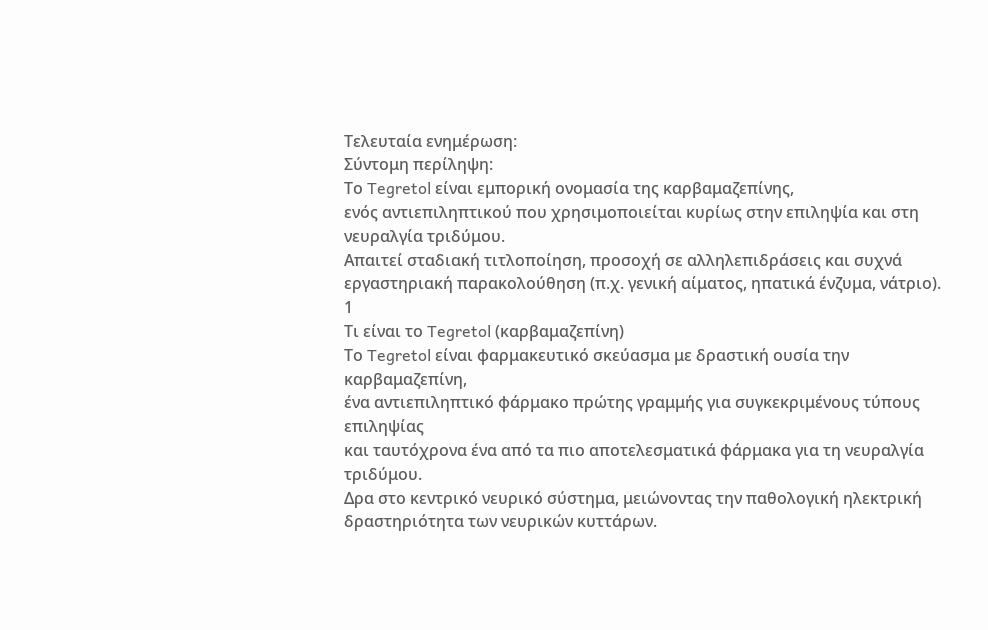Τελευταία ενημέρωση:
Σύντομη περίληψη:
Το Tegretol είναι εμπορική ονομασία της καρβαμαζεπίνης,
ενός αντιεπιληπτικού που χρησιμοποιείται κυρίως στην επιληψία και στη νευραλγία τριδύμου.
Απαιτεί σταδιακή τιτλοποίηση, προσοχή σε αλληλεπιδράσεις και συχνά εργαστηριακή παρακολούθηση (π.χ. γενική αίματος, ηπατικά ένζυμα, νάτριο).
1
Τι είναι το Tegretol (καρβαμαζεπίνη)
Το Tegretol είναι φαρμακευτικό σκεύασμα με δραστική ουσία την καρβαμαζεπίνη,
ένα αντιεπιληπτικό φάρμακο πρώτης γραμμής για συγκεκριμένους τύπους επιληψίας
και ταυτόχρονα ένα από τα πιο αποτελεσματικά φάρμακα για τη νευραλγία τριδύμου.
Δρα στο κεντρικό νευρικό σύστημα, μειώνοντας την παθολογική ηλεκτρική δραστηριότητα των νευρικών κυττάρων.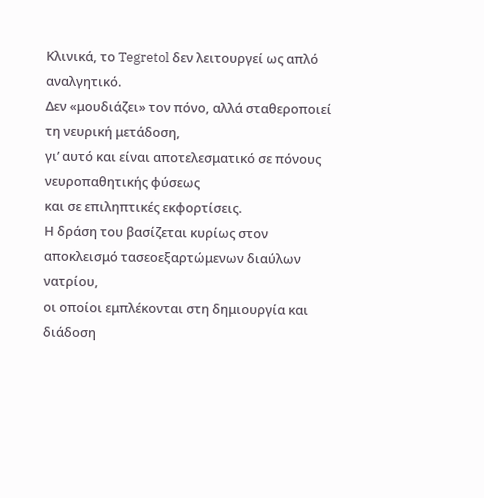Κλινικά, το Tegretol δεν λειτουργεί ως απλό αναλγητικό.
Δεν «μουδιάζει» τον πόνο, αλλά σταθεροποιεί τη νευρική μετάδοση,
γι’ αυτό και είναι αποτελεσματικό σε πόνους νευροπαθητικής φύσεως
και σε επιληπτικές εκφορτίσεις.
Η δράση του βασίζεται κυρίως στον αποκλεισμό τασεοεξαρτώμενων διαύλων νατρίου,
οι οποίοι εμπλέκονται στη δημιουργία και διάδοση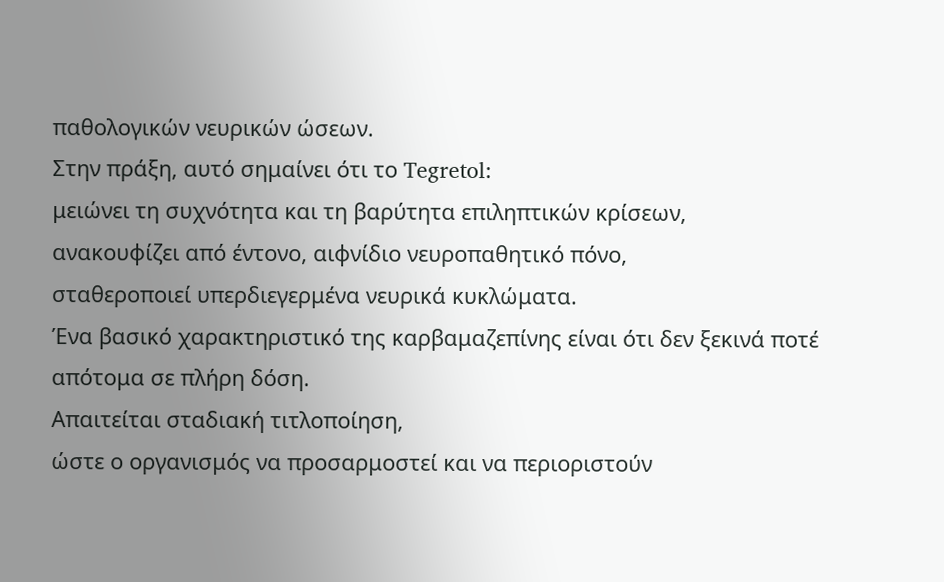παθολογικών νευρικών ώσεων.
Στην πράξη, αυτό σημαίνει ότι το Tegretol:
μειώνει τη συχνότητα και τη βαρύτητα επιληπτικών κρίσεων,
ανακουφίζει από έντονο, αιφνίδιο νευροπαθητικό πόνο,
σταθεροποιεί υπερδιεγερμένα νευρικά κυκλώματα.
Ένα βασικό χαρακτηριστικό της καρβαμαζεπίνης είναι ότι δεν ξεκινά ποτέ απότομα σε πλήρη δόση.
Απαιτείται σταδιακή τιτλοποίηση,
ώστε ο οργανισμός να προσαρμοστεί και να περιοριστούν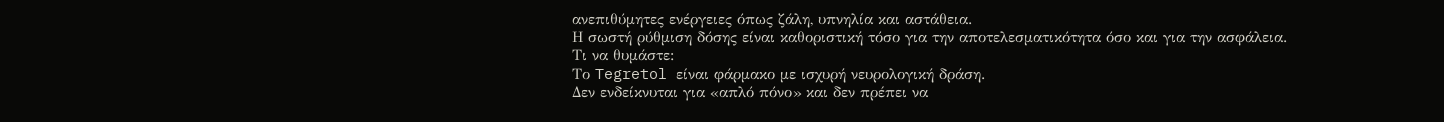ανεπιθύμητες ενέργειες όπως ζάλη, υπνηλία και αστάθεια.
Η σωστή ρύθμιση δόσης είναι καθοριστική τόσο για την αποτελεσματικότητα όσο και για την ασφάλεια.
Τι να θυμάστε:
Το Tegretol είναι φάρμακο με ισχυρή νευρολογική δράση.
Δεν ενδείκνυται για «απλό πόνο» και δεν πρέπει να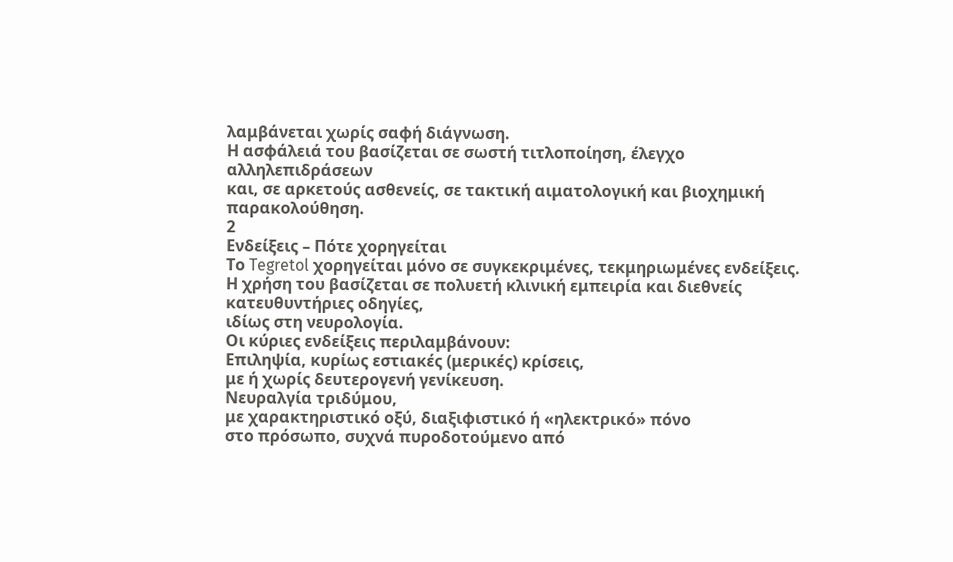λαμβάνεται χωρίς σαφή διάγνωση.
Η ασφάλειά του βασίζεται σε σωστή τιτλοποίηση, έλεγχο αλληλεπιδράσεων
και, σε αρκετούς ασθενείς, σε τακτική αιματολογική και βιοχημική παρακολούθηση.
2
Ενδείξεις – Πότε χορηγείται
Το Tegretol χορηγείται μόνο σε συγκεκριμένες, τεκμηριωμένες ενδείξεις.
Η χρήση του βασίζεται σε πολυετή κλινική εμπειρία και διεθνείς κατευθυντήριες οδηγίες,
ιδίως στη νευρολογία.
Οι κύριες ενδείξεις περιλαμβάνουν:
Επιληψία, κυρίως εστιακές (μερικές) κρίσεις,
με ή χωρίς δευτερογενή γενίκευση.
Νευραλγία τριδύμου,
με χαρακτηριστικό οξύ, διαξιφιστικό ή «ηλεκτρικό» πόνο
στο πρόσωπο, συχνά πυροδοτούμενο από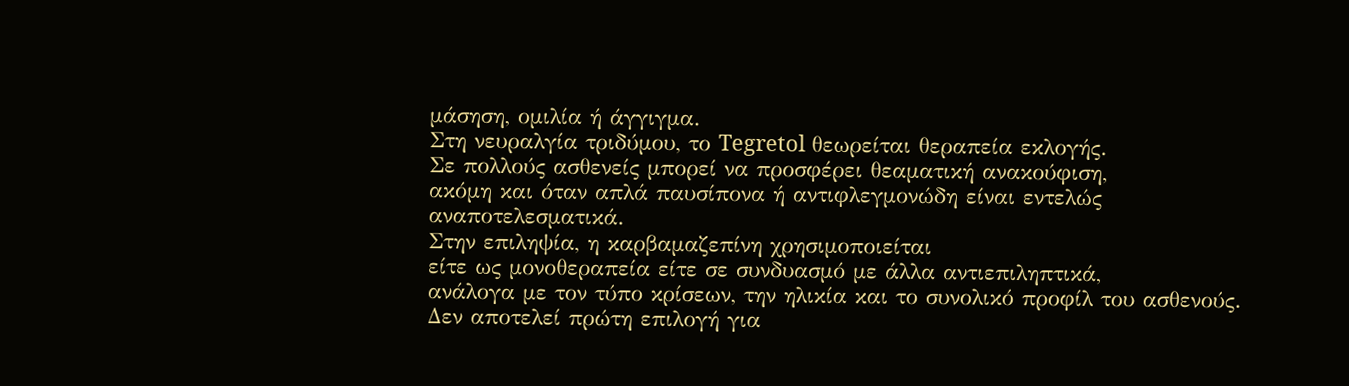μάσηση, ομιλία ή άγγιγμα.
Στη νευραλγία τριδύμου, το Tegretol θεωρείται θεραπεία εκλογής.
Σε πολλούς ασθενείς μπορεί να προσφέρει θεαματική ανακούφιση,
ακόμη και όταν απλά παυσίπονα ή αντιφλεγμονώδη είναι εντελώς αναποτελεσματικά.
Στην επιληψία, η καρβαμαζεπίνη χρησιμοποιείται
είτε ως μονοθεραπεία είτε σε συνδυασμό με άλλα αντιεπιληπτικά,
ανάλογα με τον τύπο κρίσεων, την ηλικία και το συνολικό προφίλ του ασθενούς.
Δεν αποτελεί πρώτη επιλογή για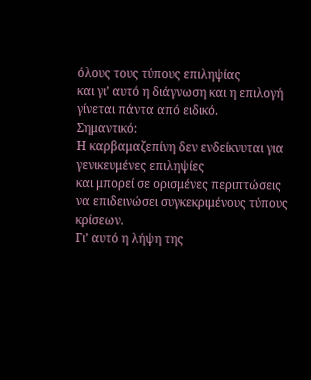όλους τους τύπους επιληψίας
και γι’ αυτό η διάγνωση και η επιλογή γίνεται πάντα από ειδικό.
Σημαντικό:
Η καρβαμαζεπίνη δεν ενδείκνυται για γενικευμένες επιληψίες
και μπορεί σε ορισμένες περιπτώσεις να επιδεινώσει συγκεκριμένους τύπους κρίσεων.
Γι’ αυτό η λήψη της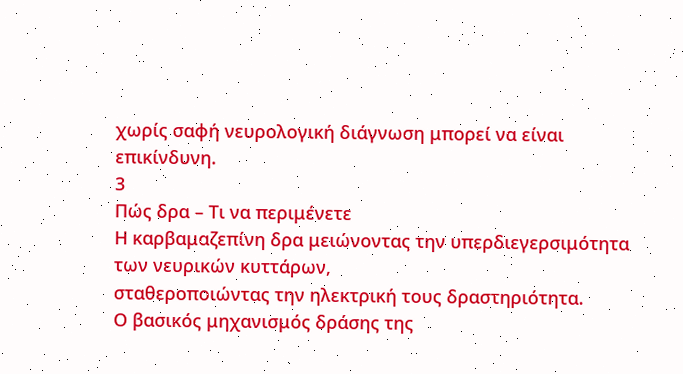χωρίς σαφή νευρολογική διάγνωση μπορεί να είναι επικίνδυνη.
3
Πώς δρα – Τι να περιμένετε
Η καρβαμαζεπίνη δρα μειώνοντας την υπερδιεγερσιμότητα των νευρικών κυττάρων,
σταθεροποιώντας την ηλεκτρική τους δραστηριότητα.
Ο βασικός μηχανισμός δράσης της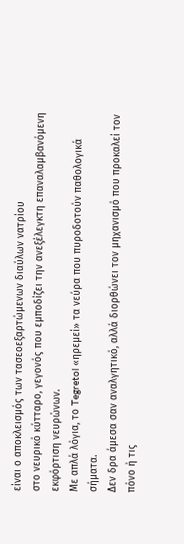είναι ο αποκλεισμός των τασεοεξαρτώμενων διαύλων νατρίου
στο νευρικό κύτταρο, γεγονός που εμποδίζει την ανεξέλεγκτη επαναλαμβανόμενη εκφόρτιση νευρώνων.
Με απλά λόγια, το Tegretol «ηρεμεί» τα νεύρα που πυροδοτούν παθολογικά σήματα.
Δεν δρα άμεσα σαν αναλγητικό, αλλά διορθώνει τον μηχανισμό που προκαλεί τον πόνο ή τις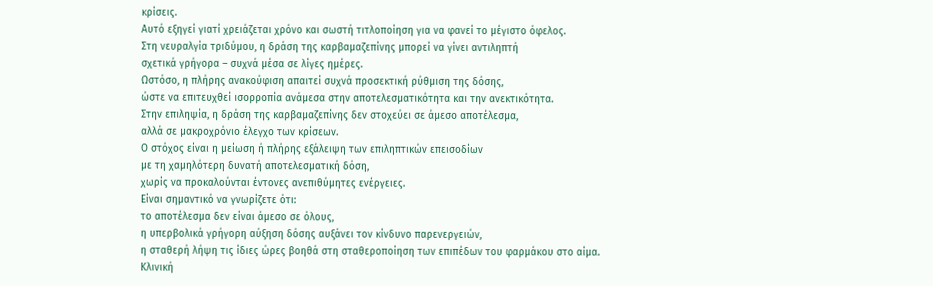κρίσεις.
Αυτό εξηγεί γιατί χρειάζεται χρόνο και σωστή τιτλοποίηση για να φανεί το μέγιστο όφελος.
Στη νευραλγία τριδύμου, η δράση της καρβαμαζεπίνης μπορεί να γίνει αντιληπτή
σχετικά γρήγορα – συχνά μέσα σε λίγες ημέρες.
Ωστόσο, η πλήρης ανακούφιση απαιτεί συχνά προσεκτική ρύθμιση της δόσης,
ώστε να επιτευχθεί ισορροπία ανάμεσα στην αποτελεσματικότητα και την ανεκτικότητα.
Στην επιληψία, η δράση της καρβαμαζεπίνης δεν στοχεύει σε άμεσο αποτέλεσμα,
αλλά σε μακροχρόνιο έλεγχο των κρίσεων.
Ο στόχος είναι η μείωση ή πλήρης εξάλειψη των επιληπτικών επεισοδίων
με τη χαμηλότερη δυνατή αποτελεσματική δόση,
χωρίς να προκαλούνται έντονες ανεπιθύμητες ενέργειες.
Είναι σημαντικό να γνωρίζετε ότι:
το αποτέλεσμα δεν είναι άμεσο σε όλους,
η υπερβολικά γρήγορη αύξηση δόσης αυξάνει τον κίνδυνο παρενεργειών,
η σταθερή λήψη τις ίδιες ώρες βοηθά στη σταθεροποίηση των επιπέδων του φαρμάκου στο αίμα.
Κλινική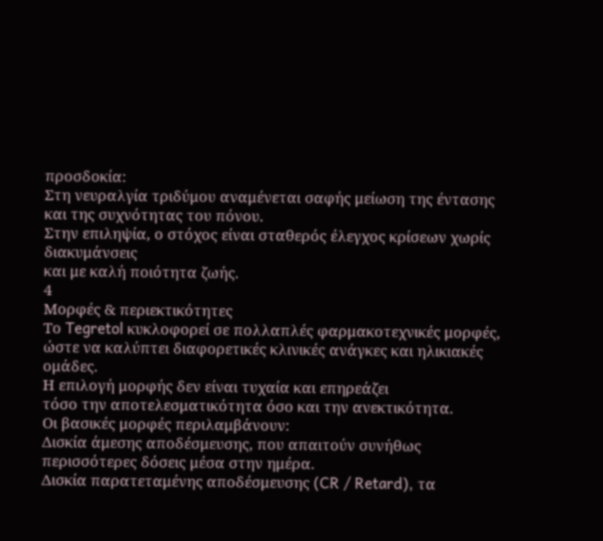προσδοκία:
Στη νευραλγία τριδύμου αναμένεται σαφής μείωση της έντασης και της συχνότητας του πόνου.
Στην επιληψία, ο στόχος είναι σταθερός έλεγχος κρίσεων χωρίς διακυμάνσεις
και με καλή ποιότητα ζωής.
4
Μορφές & περιεκτικότητες
Το Tegretol κυκλοφορεί σε πολλαπλές φαρμακοτεχνικές μορφές,
ώστε να καλύπτει διαφορετικές κλινικές ανάγκες και ηλικιακές ομάδες.
Η επιλογή μορφής δεν είναι τυχαία και επηρεάζει
τόσο την αποτελεσματικότητα όσο και την ανεκτικότητα.
Οι βασικές μορφές περιλαμβάνουν:
Δισκία άμεσης αποδέσμευσης, που απαιτούν συνήθως περισσότερες δόσεις μέσα στην ημέρα.
Δισκία παρατεταμένης αποδέσμευσης (CR / Retard), τα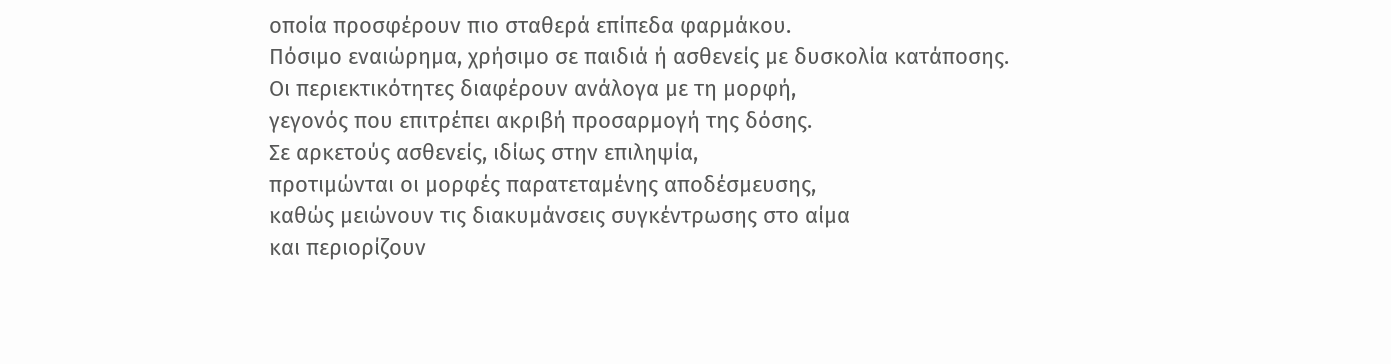οποία προσφέρουν πιο σταθερά επίπεδα φαρμάκου.
Πόσιμο εναιώρημα, χρήσιμο σε παιδιά ή ασθενείς με δυσκολία κατάποσης.
Οι περιεκτικότητες διαφέρουν ανάλογα με τη μορφή,
γεγονός που επιτρέπει ακριβή προσαρμογή της δόσης.
Σε αρκετούς ασθενείς, ιδίως στην επιληψία,
προτιμώνται οι μορφές παρατεταμένης αποδέσμευσης,
καθώς μειώνουν τις διακυμάνσεις συγκέντρωσης στο αίμα
και περιορίζουν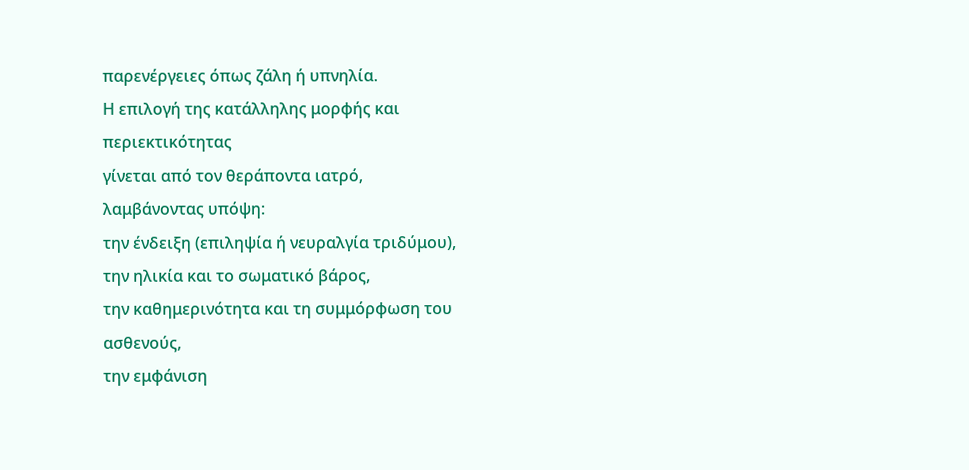παρενέργειες όπως ζάλη ή υπνηλία.
Η επιλογή της κατάλληλης μορφής και περιεκτικότητας
γίνεται από τον θεράποντα ιατρό,
λαμβάνοντας υπόψη:
την ένδειξη (επιληψία ή νευραλγία τριδύμου),
την ηλικία και το σωματικό βάρος,
την καθημερινότητα και τη συμμόρφωση του ασθενούς,
την εμφάνιση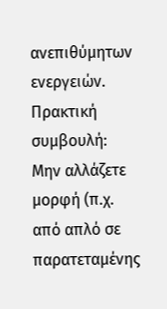ανεπιθύμητων ενεργειών.
Πρακτική συμβουλή:
Μην αλλάζετε μορφή (π.χ. από απλό σε παρατεταμένης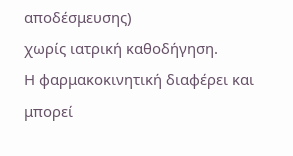αποδέσμευσης)
χωρίς ιατρική καθοδήγηση.
Η φαρμακοκινητική διαφέρει και μπορεί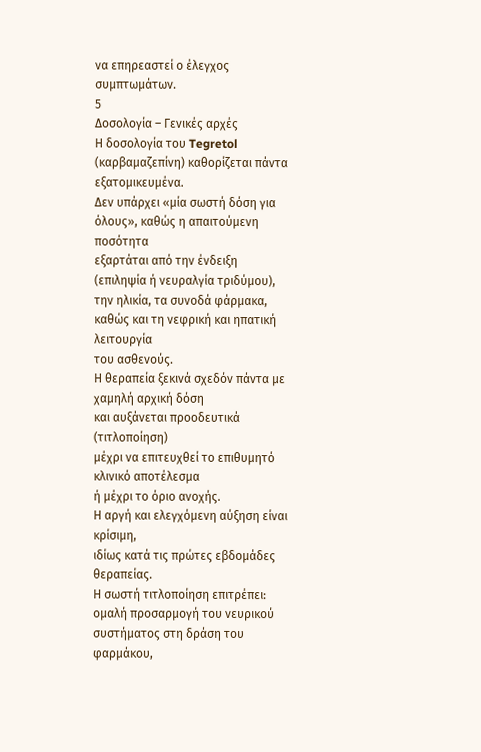να επηρεαστεί ο έλεγχος συμπτωμάτων.
5
Δοσολογία – Γενικές αρχές
Η δοσολογία του Tegretol (καρβαμαζεπίνη) καθορίζεται πάντα εξατομικευμένα.
Δεν υπάρχει «μία σωστή δόση για όλους», καθώς η απαιτούμενη ποσότητα
εξαρτάται από την ένδειξη (επιληψία ή νευραλγία τριδύμου),
την ηλικία, τα συνοδά φάρμακα,
καθώς και τη νεφρική και ηπατική λειτουργία
του ασθενούς.
Η θεραπεία ξεκινά σχεδόν πάντα με χαμηλή αρχική δόση
και αυξάνεται προοδευτικά (τιτλοποίηση)
μέχρι να επιτευχθεί το επιθυμητό κλινικό αποτέλεσμα
ή μέχρι το όριο ανοχής.
Η αργή και ελεγχόμενη αύξηση είναι κρίσιμη,
ιδίως κατά τις πρώτες εβδομάδες θεραπείας.
Η σωστή τιτλοποίηση επιτρέπει:
ομαλή προσαρμογή του νευρικού συστήματος στη δράση του φαρμάκου,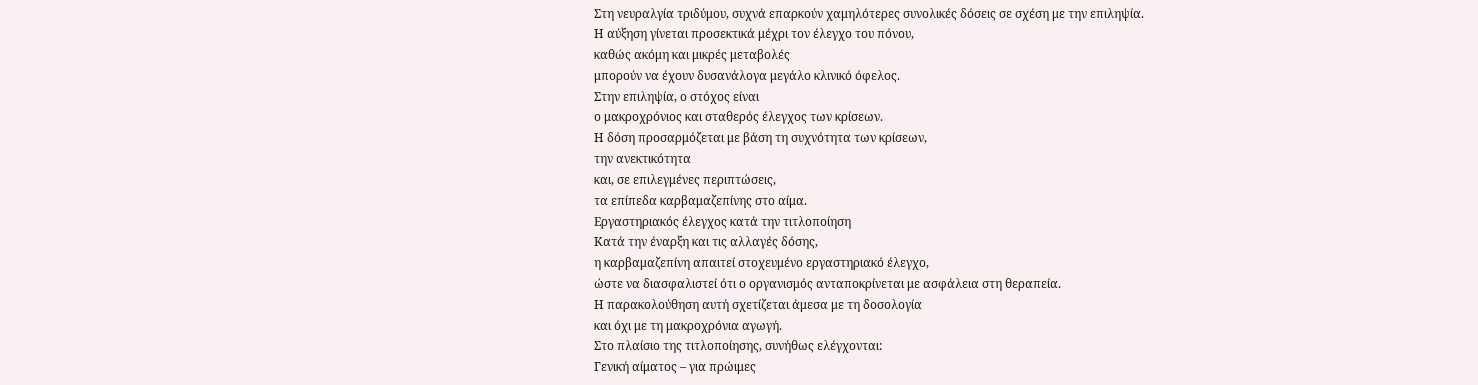Στη νευραλγία τριδύμου, συχνά επαρκούν χαμηλότερες συνολικές δόσεις σε σχέση με την επιληψία.
Η αύξηση γίνεται προσεκτικά μέχρι τον έλεγχο του πόνου,
καθώς ακόμη και μικρές μεταβολές
μπορούν να έχουν δυσανάλογα μεγάλο κλινικό όφελος.
Στην επιληψία, ο στόχος είναι
ο μακροχρόνιος και σταθερός έλεγχος των κρίσεων.
Η δόση προσαρμόζεται με βάση τη συχνότητα των κρίσεων,
την ανεκτικότητα
και, σε επιλεγμένες περιπτώσεις,
τα επίπεδα καρβαμαζεπίνης στο αίμα.
Εργαστηριακός έλεγχος κατά την τιτλοποίηση
Κατά την έναρξη και τις αλλαγές δόσης,
η καρβαμαζεπίνη απαιτεί στοχευμένο εργαστηριακό έλεγχο,
ώστε να διασφαλιστεί ότι ο οργανισμός ανταποκρίνεται με ασφάλεια στη θεραπεία.
Η παρακολούθηση αυτή σχετίζεται άμεσα με τη δοσολογία
και όχι με τη μακροχρόνια αγωγή.
Στο πλαίσιο της τιτλοποίησης, συνήθως ελέγχονται:
Γενική αίματος – για πρώιμες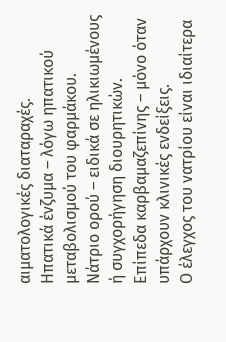αιματολογικές διαταραχές.
Ηπατικά ένζυμα – λόγω ηπατικού μεταβολισμού του φαρμάκου.
Νάτριο ορού – ειδικά σε ηλικιωμένους ή συγχορήγηση διουρητικών.
Επίπεδα καρβαμαζεπίνης – μόνο όταν υπάρχουν κλινικές ενδείξεις.
Ο έλεγχος του νατρίου είναι ιδιαίτερα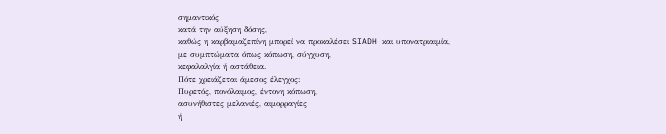σημαντικός
κατά την αύξηση δόσης,
καθώς η καρβαμαζεπίνη μπορεί να προκαλέσει SIADH και υπονατριαιμία,
με συμπτώματα όπως κόπωση, σύγχυση,
κεφαλαλγία ή αστάθεια.
Πότε χρειάζεται άμεσος έλεγχος:
Πυρετός, πονόλαιμος, έντονη κόπωση,
ασυνήθιστες μελανιές, αιμορραγίες
ή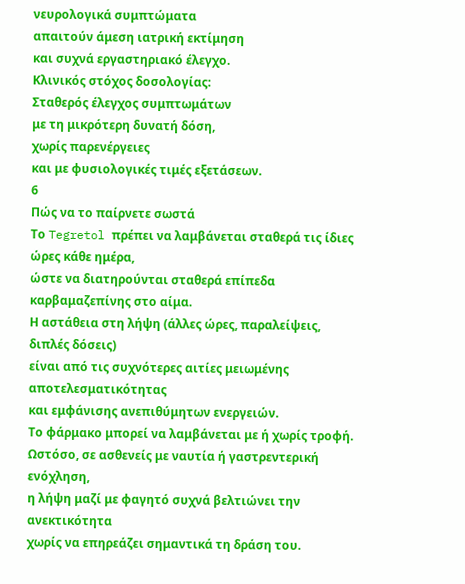νευρολογικά συμπτώματα
απαιτούν άμεση ιατρική εκτίμηση
και συχνά εργαστηριακό έλεγχο.
Κλινικός στόχος δοσολογίας:
Σταθερός έλεγχος συμπτωμάτων
με τη μικρότερη δυνατή δόση,
χωρίς παρενέργειες
και με φυσιολογικές τιμές εξετάσεων.
6
Πώς να το παίρνετε σωστά
Το Tegretol πρέπει να λαμβάνεται σταθερά τις ίδιες ώρες κάθε ημέρα,
ώστε να διατηρούνται σταθερά επίπεδα καρβαμαζεπίνης στο αίμα.
Η αστάθεια στη λήψη (άλλες ώρες, παραλείψεις, διπλές δόσεις)
είναι από τις συχνότερες αιτίες μειωμένης αποτελεσματικότητας
και εμφάνισης ανεπιθύμητων ενεργειών.
Το φάρμακο μπορεί να λαμβάνεται με ή χωρίς τροφή.
Ωστόσο, σε ασθενείς με ναυτία ή γαστρεντερική ενόχληση,
η λήψη μαζί με φαγητό συχνά βελτιώνει την ανεκτικότητα
χωρίς να επηρεάζει σημαντικά τη δράση του.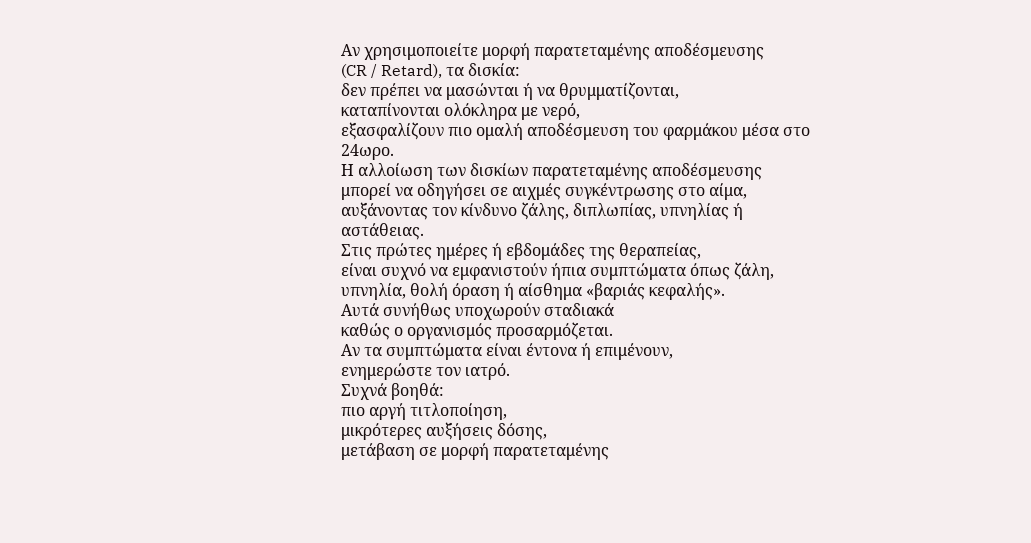Αν χρησιμοποιείτε μορφή παρατεταμένης αποδέσμευσης
(CR / Retard), τα δισκία:
δεν πρέπει να μασώνται ή να θρυμματίζονται,
καταπίνονται ολόκληρα με νερό,
εξασφαλίζουν πιο ομαλή αποδέσμευση του φαρμάκου μέσα στο 24ωρο.
Η αλλοίωση των δισκίων παρατεταμένης αποδέσμευσης
μπορεί να οδηγήσει σε αιχμές συγκέντρωσης στο αίμα,
αυξάνοντας τον κίνδυνο ζάλης, διπλωπίας, υπνηλίας ή αστάθειας.
Στις πρώτες ημέρες ή εβδομάδες της θεραπείας,
είναι συχνό να εμφανιστούν ήπια συμπτώματα όπως ζάλη, υπνηλία, θολή όραση ή αίσθημα «βαριάς κεφαλής».
Αυτά συνήθως υποχωρούν σταδιακά
καθώς ο οργανισμός προσαρμόζεται.
Αν τα συμπτώματα είναι έντονα ή επιμένουν,
ενημερώστε τον ιατρό.
Συχνά βοηθά:
πιο αργή τιτλοποίηση,
μικρότερες αυξήσεις δόσης,
μετάβαση σε μορφή παρατεταμένης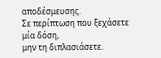αποδέσμευσης.
Σε περίπτωση που ξεχάσετε μία δόση,
μην τη διπλασιάσετε.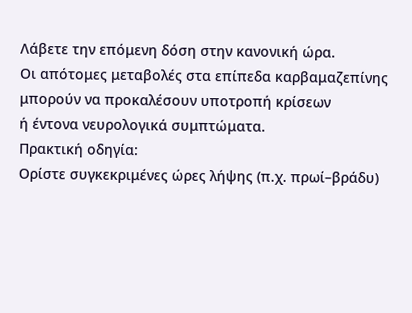Λάβετε την επόμενη δόση στην κανονική ώρα.
Οι απότομες μεταβολές στα επίπεδα καρβαμαζεπίνης
μπορούν να προκαλέσουν υποτροπή κρίσεων
ή έντονα νευρολογικά συμπτώματα.
Πρακτική οδηγία:
Ορίστε συγκεκριμένες ώρες λήψης (π.χ. πρωί–βράδυ)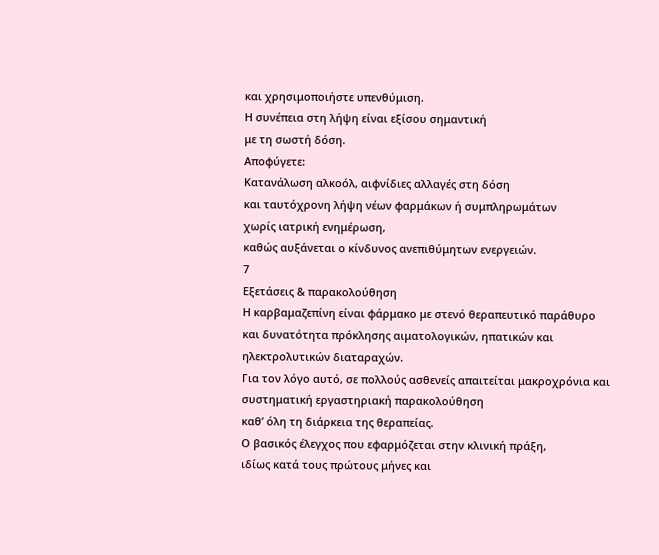και χρησιμοποιήστε υπενθύμιση.
Η συνέπεια στη λήψη είναι εξίσου σημαντική
με τη σωστή δόση.
Αποφύγετε:
Κατανάλωση αλκοόλ, αιφνίδιες αλλαγές στη δόση
και ταυτόχρονη λήψη νέων φαρμάκων ή συμπληρωμάτων
χωρίς ιατρική ενημέρωση,
καθώς αυξάνεται ο κίνδυνος ανεπιθύμητων ενεργειών.
7
Εξετάσεις & παρακολούθηση
Η καρβαμαζεπίνη είναι φάρμακο με στενό θεραπευτικό παράθυρο
και δυνατότητα πρόκλησης αιματολογικών, ηπατικών και ηλεκτρολυτικών διαταραχών.
Για τον λόγο αυτό, σε πολλούς ασθενείς απαιτείται μακροχρόνια και συστηματική εργαστηριακή παρακολούθηση
καθ’ όλη τη διάρκεια της θεραπείας.
Ο βασικός έλεγχος που εφαρμόζεται στην κλινική πράξη,
ιδίως κατά τους πρώτους μήνες και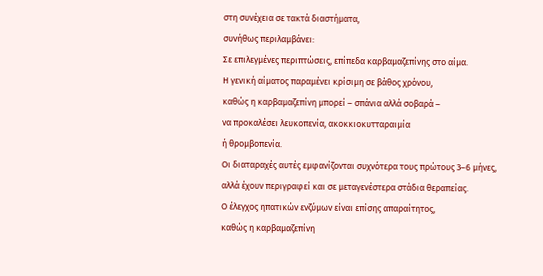στη συνέχεια σε τακτά διαστήματα,
συνήθως περιλαμβάνει:
Σε επιλεγμένες περιπτώσεις, επίπεδα καρβαμαζεπίνης στο αίμα.
Η γενική αίματος παραμένει κρίσιμη σε βάθος χρόνου,
καθώς η καρβαμαζεπίνη μπορεί – σπάνια αλλά σοβαρά –
να προκαλέσει λευκοπενία, ακοκκιοκυτταραιμία
ή θρομβοπενία.
Οι διαταραχές αυτές εμφανίζονται συχνότερα τους πρώτους 3–6 μήνες,
αλλά έχουν περιγραφεί και σε μεταγενέστερα στάδια θεραπείας.
Ο έλεγχος ηπατικών ενζύμων είναι επίσης απαραίτητος,
καθώς η καρβαμαζεπίνη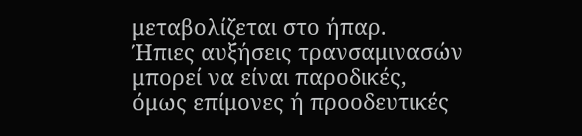μεταβολίζεται στο ήπαρ.
Ήπιες αυξήσεις τρανσαμινασών μπορεί να είναι παροδικές,
όμως επίμονες ή προοδευτικές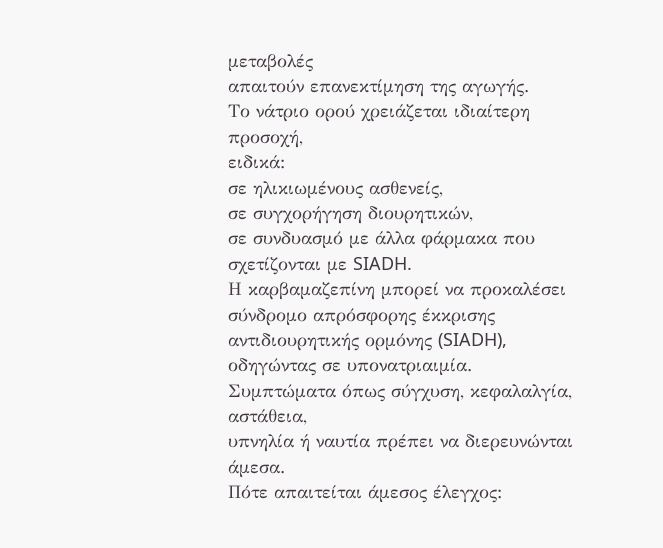μεταβολές
απαιτούν επανεκτίμηση της αγωγής.
Το νάτριο ορού χρειάζεται ιδιαίτερη προσοχή,
ειδικά:
σε ηλικιωμένους ασθενείς,
σε συγχορήγηση διουρητικών,
σε συνδυασμό με άλλα φάρμακα που σχετίζονται με SIADH.
Η καρβαμαζεπίνη μπορεί να προκαλέσει σύνδρομο απρόσφορης έκκρισης αντιδιουρητικής ορμόνης (SIADH),
οδηγώντας σε υπονατριαιμία.
Συμπτώματα όπως σύγχυση, κεφαλαλγία, αστάθεια,
υπνηλία ή ναυτία πρέπει να διερευνώνται άμεσα.
Πότε απαιτείται άμεσος έλεγχος: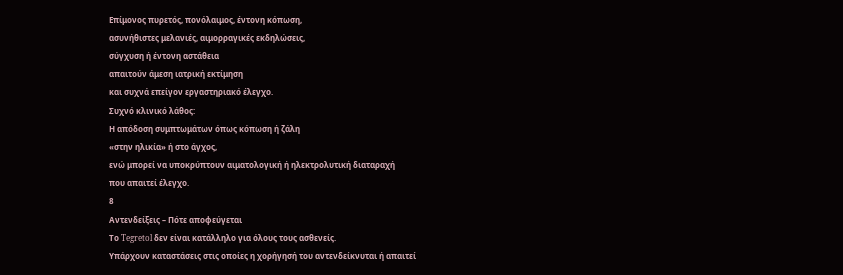Επίμονος πυρετός, πονόλαιμος, έντονη κόπωση,
ασυνήθιστες μελανιές, αιμορραγικές εκδηλώσεις,
σύγχυση ή έντονη αστάθεια
απαιτούν άμεση ιατρική εκτίμηση
και συχνά επείγον εργαστηριακό έλεγχο.
Συχνό κλινικό λάθος:
Η απόδοση συμπτωμάτων όπως κόπωση ή ζάλη
«στην ηλικία» ή στο άγχος,
ενώ μπορεί να υποκρύπτουν αιματολογική ή ηλεκτρολυτική διαταραχή
που απαιτεί έλεγχο.
8
Αντενδείξεις – Πότε αποφεύγεται
Το Tegretol δεν είναι κατάλληλο για όλους τους ασθενείς.
Υπάρχουν καταστάσεις στις οποίες η χορήγησή του αντενδείκνυται ή απαιτεί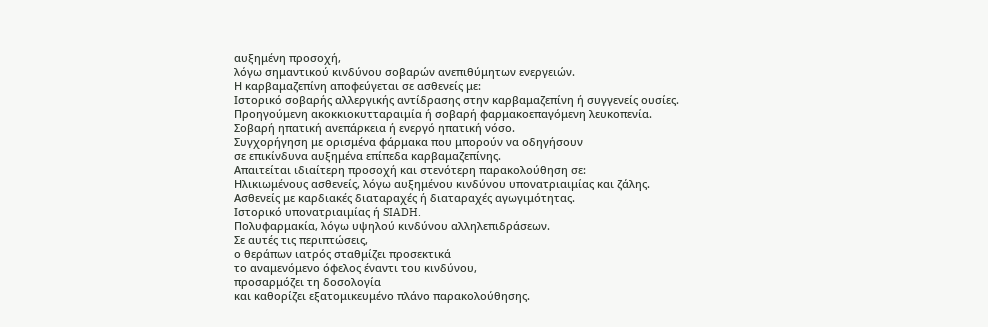αυξημένη προσοχή,
λόγω σημαντικού κινδύνου σοβαρών ανεπιθύμητων ενεργειών.
Η καρβαμαζεπίνη αποφεύγεται σε ασθενείς με:
Ιστορικό σοβαρής αλλεργικής αντίδρασης στην καρβαμαζεπίνη ή συγγενείς ουσίες.
Προηγούμενη ακοκκιοκυτταραιμία ή σοβαρή φαρμακοεπαγόμενη λευκοπενία.
Σοβαρή ηπατική ανεπάρκεια ή ενεργό ηπατική νόσο.
Συγχορήγηση με ορισμένα φάρμακα που μπορούν να οδηγήσουν
σε επικίνδυνα αυξημένα επίπεδα καρβαμαζεπίνης.
Απαιτείται ιδιαίτερη προσοχή και στενότερη παρακολούθηση σε:
Ηλικιωμένους ασθενείς, λόγω αυξημένου κινδύνου υπονατριαιμίας και ζάλης.
Ασθενείς με καρδιακές διαταραχές ή διαταραχές αγωγιμότητας.
Ιστορικό υπονατριαιμίας ή SIADH.
Πολυφαρμακία, λόγω υψηλού κινδύνου αλληλεπιδράσεων.
Σε αυτές τις περιπτώσεις,
ο θεράπων ιατρός σταθμίζει προσεκτικά
το αναμενόμενο όφελος έναντι του κινδύνου,
προσαρμόζει τη δοσολογία
και καθορίζει εξατομικευμένο πλάνο παρακολούθησης.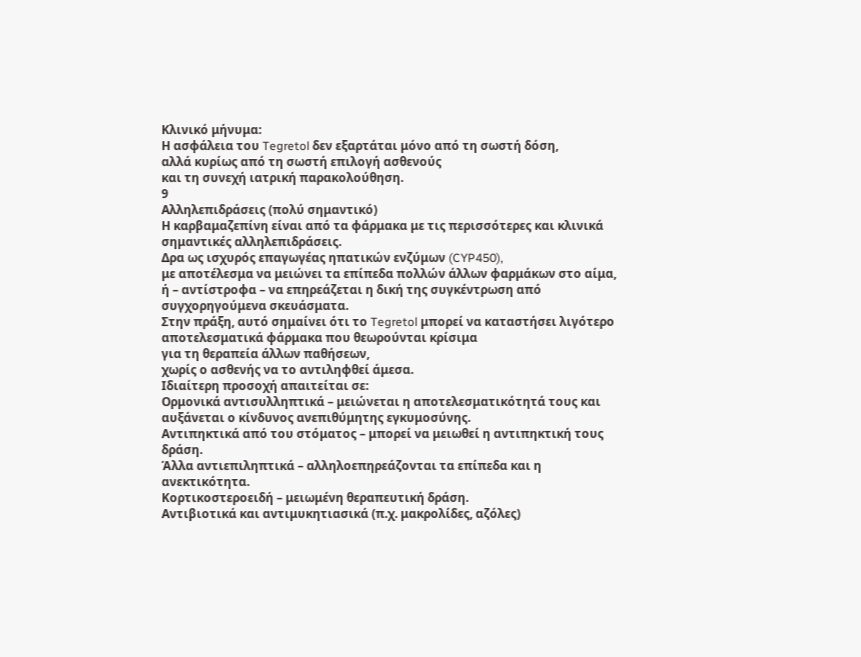Κλινικό μήνυμα:
Η ασφάλεια του Tegretol δεν εξαρτάται μόνο από τη σωστή δόση,
αλλά κυρίως από τη σωστή επιλογή ασθενούς
και τη συνεχή ιατρική παρακολούθηση.
9
Αλληλεπιδράσεις (πολύ σημαντικό)
Η καρβαμαζεπίνη είναι από τα φάρμακα με τις περισσότερες και κλινικά σημαντικές αλληλεπιδράσεις.
Δρα ως ισχυρός επαγωγέας ηπατικών ενζύμων (CYP450),
με αποτέλεσμα να μειώνει τα επίπεδα πολλών άλλων φαρμάκων στο αίμα,
ή – αντίστροφα – να επηρεάζεται η δική της συγκέντρωση από συγχορηγούμενα σκευάσματα.
Στην πράξη, αυτό σημαίνει ότι το Tegretol μπορεί να καταστήσει λιγότερο αποτελεσματικά φάρμακα που θεωρούνται κρίσιμα
για τη θεραπεία άλλων παθήσεων,
χωρίς ο ασθενής να το αντιληφθεί άμεσα.
Ιδιαίτερη προσοχή απαιτείται σε:
Ορμονικά αντισυλληπτικά – μειώνεται η αποτελεσματικότητά τους και αυξάνεται ο κίνδυνος ανεπιθύμητης εγκυμοσύνης.
Αντιπηκτικά από του στόματος – μπορεί να μειωθεί η αντιπηκτική τους δράση.
Άλλα αντιεπιληπτικά – αλληλοεπηρεάζονται τα επίπεδα και η ανεκτικότητα.
Κορτικοστεροειδή – μειωμένη θεραπευτική δράση.
Αντιβιοτικά και αντιμυκητιασικά (π.χ. μακρολίδες, αζόλες)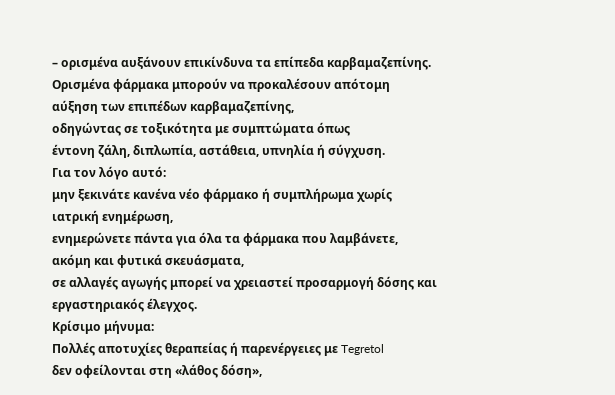– ορισμένα αυξάνουν επικίνδυνα τα επίπεδα καρβαμαζεπίνης.
Ορισμένα φάρμακα μπορούν να προκαλέσουν απότομη αύξηση των επιπέδων καρβαμαζεπίνης,
οδηγώντας σε τοξικότητα με συμπτώματα όπως
έντονη ζάλη, διπλωπία, αστάθεια, υπνηλία ή σύγχυση.
Για τον λόγο αυτό:
μην ξεκινάτε κανένα νέο φάρμακο ή συμπλήρωμα χωρίς ιατρική ενημέρωση,
ενημερώνετε πάντα για όλα τα φάρμακα που λαμβάνετε, ακόμη και φυτικά σκευάσματα,
σε αλλαγές αγωγής μπορεί να χρειαστεί προσαρμογή δόσης και εργαστηριακός έλεγχος.
Κρίσιμο μήνυμα:
Πολλές αποτυχίες θεραπείας ή παρενέργειες με Tegretol
δεν οφείλονται στη «λάθος δόση»,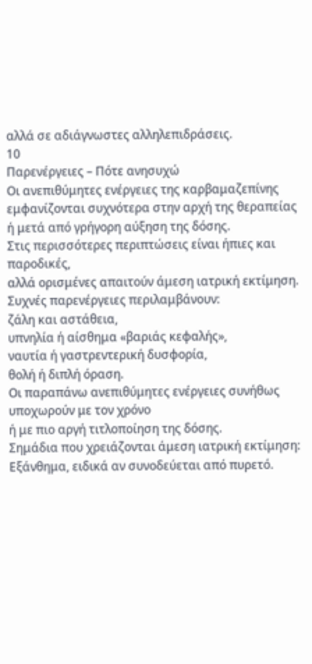αλλά σε αδιάγνωστες αλληλεπιδράσεις.
10
Παρενέργειες – Πότε ανησυχώ
Οι ανεπιθύμητες ενέργειες της καρβαμαζεπίνης
εμφανίζονται συχνότερα στην αρχή της θεραπείας
ή μετά από γρήγορη αύξηση της δόσης.
Στις περισσότερες περιπτώσεις είναι ήπιες και παροδικές,
αλλά ορισμένες απαιτούν άμεση ιατρική εκτίμηση.
Συχνές παρενέργειες περιλαμβάνουν:
ζάλη και αστάθεια,
υπνηλία ή αίσθημα «βαριάς κεφαλής»,
ναυτία ή γαστρεντερική δυσφορία,
θολή ή διπλή όραση.
Οι παραπάνω ανεπιθύμητες ενέργειες συνήθως υποχωρούν με τον χρόνο
ή με πιο αργή τιτλοποίηση της δόσης.
Σημάδια που χρειάζονται άμεση ιατρική εκτίμηση:
Εξάνθημα, ειδικά αν συνοδεύεται από πυρετό.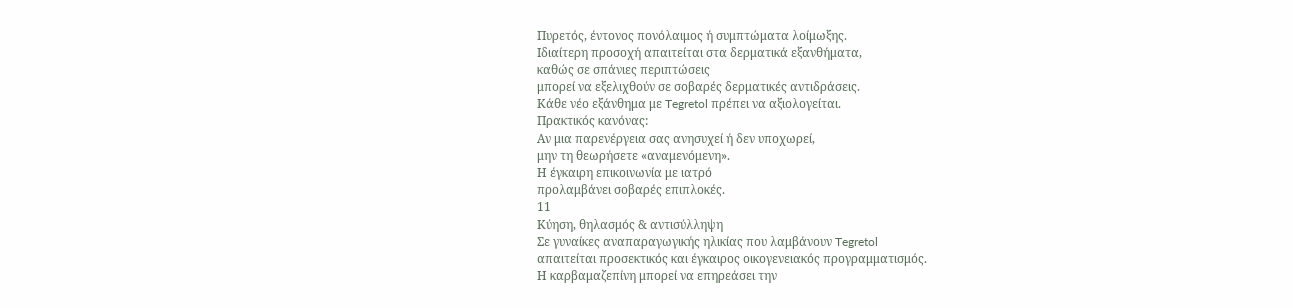Πυρετός, έντονος πονόλαιμος ή συμπτώματα λοίμωξης.
Ιδιαίτερη προσοχή απαιτείται στα δερματικά εξανθήματα,
καθώς σε σπάνιες περιπτώσεις
μπορεί να εξελιχθούν σε σοβαρές δερματικές αντιδράσεις.
Κάθε νέο εξάνθημα με Tegretol πρέπει να αξιολογείται.
Πρακτικός κανόνας:
Αν μια παρενέργεια σας ανησυχεί ή δεν υποχωρεί,
μην τη θεωρήσετε «αναμενόμενη».
Η έγκαιρη επικοινωνία με ιατρό
προλαμβάνει σοβαρές επιπλοκές.
11
Κύηση, θηλασμός & αντισύλληψη
Σε γυναίκες αναπαραγωγικής ηλικίας που λαμβάνουν Tegretol
απαιτείται προσεκτικός και έγκαιρος οικογενειακός προγραμματισμός.
Η καρβαμαζεπίνη μπορεί να επηρεάσει την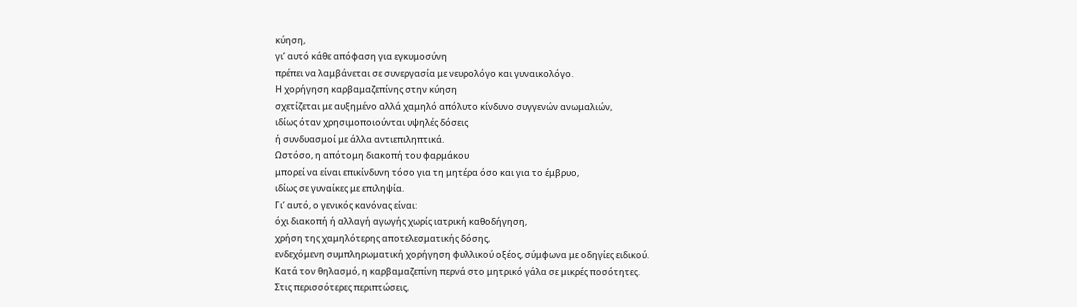κύηση,
γι’ αυτό κάθε απόφαση για εγκυμοσύνη
πρέπει να λαμβάνεται σε συνεργασία με νευρολόγο και γυναικολόγο.
Η χορήγηση καρβαμαζεπίνης στην κύηση
σχετίζεται με αυξημένο αλλά χαμηλό απόλυτο κίνδυνο συγγενών ανωμαλιών,
ιδίως όταν χρησιμοποιούνται υψηλές δόσεις
ή συνδυασμοί με άλλα αντιεπιληπτικά.
Ωστόσο, η απότομη διακοπή του φαρμάκου
μπορεί να είναι επικίνδυνη τόσο για τη μητέρα όσο και για το έμβρυο,
ιδίως σε γυναίκες με επιληψία.
Γι’ αυτό, ο γενικός κανόνας είναι:
όχι διακοπή ή αλλαγή αγωγής χωρίς ιατρική καθοδήγηση,
χρήση της χαμηλότερης αποτελεσματικής δόσης,
ενδεχόμενη συμπληρωματική χορήγηση φυλλικού οξέος, σύμφωνα με οδηγίες ειδικού.
Κατά τον θηλασμό, η καρβαμαζεπίνη περνά στο μητρικό γάλα σε μικρές ποσότητες.
Στις περισσότερες περιπτώσεις,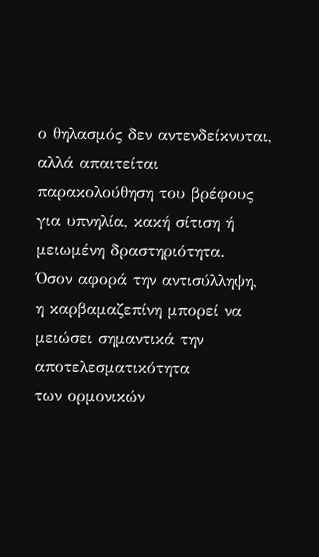ο θηλασμός δεν αντενδείκνυται,
αλλά απαιτείται παρακολούθηση του βρέφους
για υπνηλία, κακή σίτιση ή μειωμένη δραστηριότητα.
Όσον αφορά την αντισύλληψη,
η καρβαμαζεπίνη μπορεί να μειώσει σημαντικά την αποτελεσματικότητα
των ορμονικών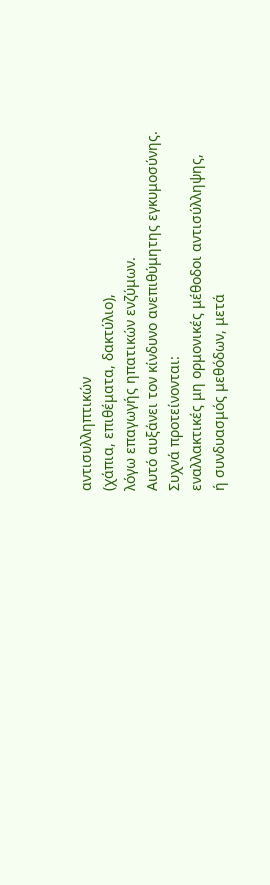αντισυλληπτικών
(χάπια, επιθέματα, δακτύλιο),
λόγω επαγωγής ηπατικών ενζύμων.
Αυτό αυξάνει τον κίνδυνο ανεπιθύμητης εγκυμοσύνης.
Συχνά προτείνονται:
εναλλακτικές μη ορμονικές μέθοδοι αντισύλληψης,
ή συνδυασμός μεθόδων, μετά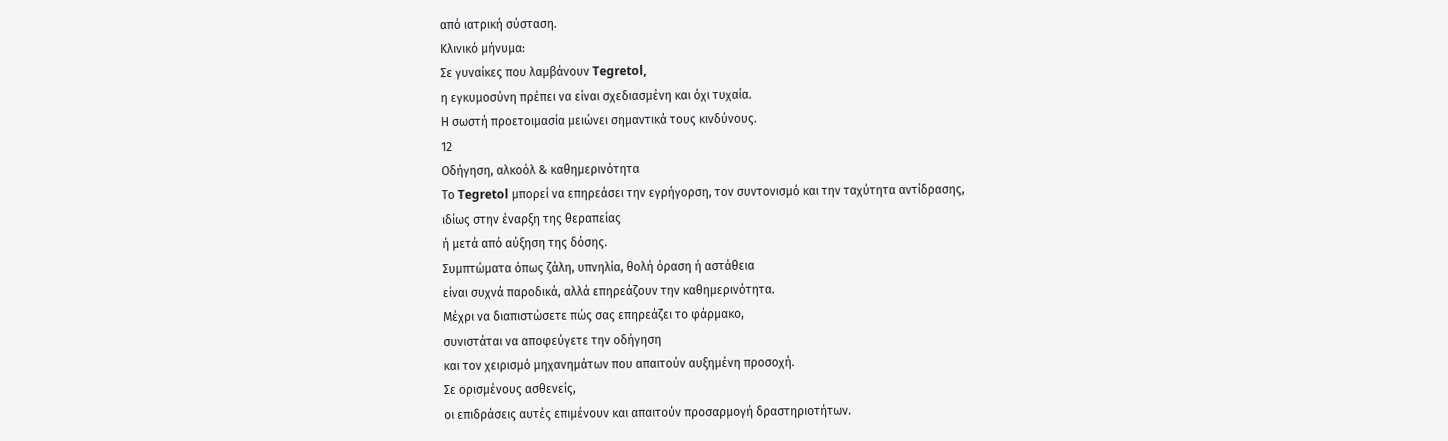από ιατρική σύσταση.
Κλινικό μήνυμα:
Σε γυναίκες που λαμβάνουν Tegretol,
η εγκυμοσύνη πρέπει να είναι σχεδιασμένη και όχι τυχαία.
Η σωστή προετοιμασία μειώνει σημαντικά τους κινδύνους.
12
Οδήγηση, αλκοόλ & καθημερινότητα
Το Tegretol μπορεί να επηρεάσει την εγρήγορση, τον συντονισμό και την ταχύτητα αντίδρασης,
ιδίως στην έναρξη της θεραπείας
ή μετά από αύξηση της δόσης.
Συμπτώματα όπως ζάλη, υπνηλία, θολή όραση ή αστάθεια
είναι συχνά παροδικά, αλλά επηρεάζουν την καθημερινότητα.
Μέχρι να διαπιστώσετε πώς σας επηρεάζει το φάρμακο,
συνιστάται να αποφεύγετε την οδήγηση
και τον χειρισμό μηχανημάτων που απαιτούν αυξημένη προσοχή.
Σε ορισμένους ασθενείς,
οι επιδράσεις αυτές επιμένουν και απαιτούν προσαρμογή δραστηριοτήτων.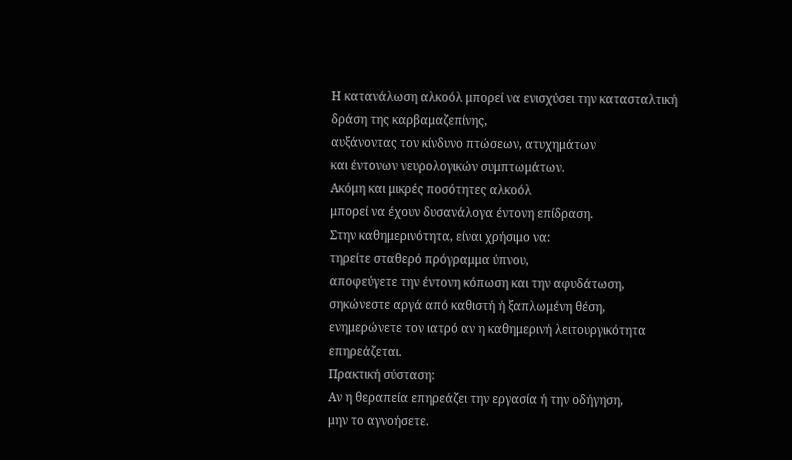Η κατανάλωση αλκοόλ μπορεί να ενισχύσει την κατασταλτική δράση της καρβαμαζεπίνης,
αυξάνοντας τον κίνδυνο πτώσεων, ατυχημάτων
και έντονων νευρολογικών συμπτωμάτων.
Ακόμη και μικρές ποσότητες αλκοόλ
μπορεί να έχουν δυσανάλογα έντονη επίδραση.
Στην καθημερινότητα, είναι χρήσιμο να:
τηρείτε σταθερό πρόγραμμα ύπνου,
αποφεύγετε την έντονη κόπωση και την αφυδάτωση,
σηκώνεστε αργά από καθιστή ή ξαπλωμένη θέση,
ενημερώνετε τον ιατρό αν η καθημερινή λειτουργικότητα επηρεάζεται.
Πρακτική σύσταση:
Αν η θεραπεία επηρεάζει την εργασία ή την οδήγηση,
μην το αγνοήσετε.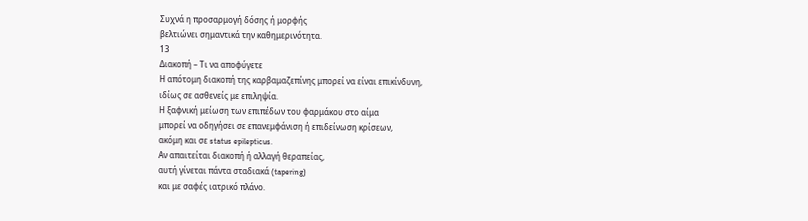Συχνά η προσαρμογή δόσης ή μορφής
βελτιώνει σημαντικά την καθημερινότητα.
13
Διακοπή – Τι να αποφύγετε
Η απότομη διακοπή της καρβαμαζεπίνης μπορεί να είναι επικίνδυνη,
ιδίως σε ασθενείς με επιληψία.
Η ξαφνική μείωση των επιπέδων του φαρμάκου στο αίμα
μπορεί να οδηγήσει σε επανεμφάνιση ή επιδείνωση κρίσεων,
ακόμη και σε status epilepticus.
Αν απαιτείται διακοπή ή αλλαγή θεραπείας,
αυτή γίνεται πάντα σταδιακά (tapering)
και με σαφές ιατρικό πλάνο.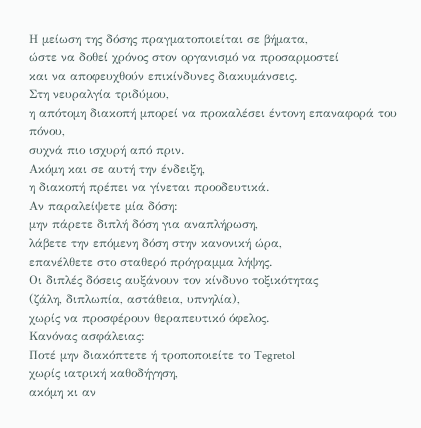Η μείωση της δόσης πραγματοποιείται σε βήματα,
ώστε να δοθεί χρόνος στον οργανισμό να προσαρμοστεί
και να αποφευχθούν επικίνδυνες διακυμάνσεις.
Στη νευραλγία τριδύμου,
η απότομη διακοπή μπορεί να προκαλέσει έντονη επαναφορά του πόνου,
συχνά πιο ισχυρή από πριν.
Ακόμη και σε αυτή την ένδειξη,
η διακοπή πρέπει να γίνεται προοδευτικά.
Αν παραλείψετε μία δόση:
μην πάρετε διπλή δόση για αναπλήρωση,
λάβετε την επόμενη δόση στην κανονική ώρα,
επανέλθετε στο σταθερό πρόγραμμα λήψης.
Οι διπλές δόσεις αυξάνουν τον κίνδυνο τοξικότητας
(ζάλη, διπλωπία, αστάθεια, υπνηλία),
χωρίς να προσφέρουν θεραπευτικό όφελος.
Κανόνας ασφάλειας:
Ποτέ μην διακόπτετε ή τροποποιείτε το Tegretol
χωρίς ιατρική καθοδήγηση,
ακόμη κι αν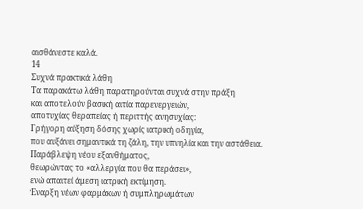αισθάνεστε καλά.
14
Συχνά πρακτικά λάθη
Τα παρακάτω λάθη παρατηρούνται συχνά στην πράξη
και αποτελούν βασική αιτία παρενεργειών,
αποτυχίας θεραπείας ή περιττής ανησυχίας:
Γρήγορη αύξηση δόσης χωρίς ιατρική οδηγία,
που αυξάνει σημαντικά τη ζάλη, την υπνηλία και την αστάθεια.
Παράβλεψη νέου εξανθήματος,
θεωρώντας το «αλλεργία που θα περάσει»,
ενώ απαιτεί άμεση ιατρική εκτίμηση.
Έναρξη νέων φαρμάκων ή συμπληρωμάτων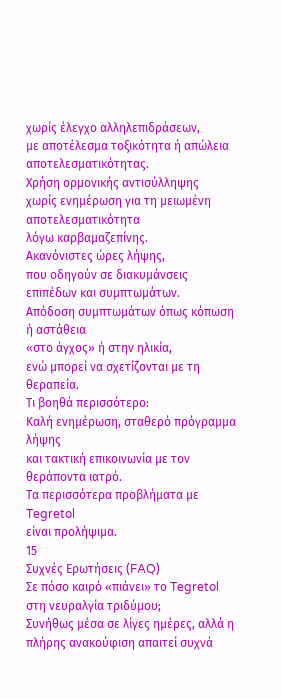χωρίς έλεγχο αλληλεπιδράσεων,
με αποτέλεσμα τοξικότητα ή απώλεια αποτελεσματικότητας.
Χρήση ορμονικής αντισύλληψης
χωρίς ενημέρωση για τη μειωμένη αποτελεσματικότητα
λόγω καρβαμαζεπίνης.
Ακανόνιστες ώρες λήψης,
που οδηγούν σε διακυμάνσεις επιπέδων και συμπτωμάτων.
Απόδοση συμπτωμάτων όπως κόπωση ή αστάθεια
«στο άγχος» ή στην ηλικία,
ενώ μπορεί να σχετίζονται με τη θεραπεία.
Τι βοηθά περισσότερο:
Καλή ενημέρωση, σταθερό πρόγραμμα λήψης
και τακτική επικοινωνία με τον θεράποντα ιατρό.
Τα περισσότερα προβλήματα με Tegretol
είναι προλήψιμα.
15
Συχνές Ερωτήσεις (FAQ)
Σε πόσο καιρό «πιάνει» το Tegretol στη νευραλγία τριδύμου;
Συνήθως μέσα σε λίγες ημέρες, αλλά η πλήρης ανακούφιση απαιτεί συχνά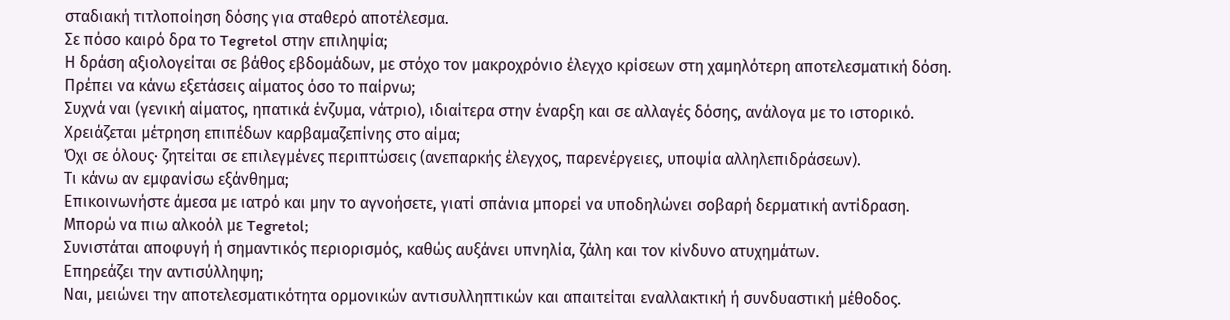σταδιακή τιτλοποίηση δόσης για σταθερό αποτέλεσμα.
Σε πόσο καιρό δρα το Tegretol στην επιληψία;
Η δράση αξιολογείται σε βάθος εβδομάδων, με στόχο τον μακροχρόνιο έλεγχο κρίσεων στη χαμηλότερη αποτελεσματική δόση.
Πρέπει να κάνω εξετάσεις αίματος όσο το παίρνω;
Συχνά ναι (γενική αίματος, ηπατικά ένζυμα, νάτριο), ιδιαίτερα στην έναρξη και σε αλλαγές δόσης, ανάλογα με το ιστορικό.
Χρειάζεται μέτρηση επιπέδων καρβαμαζεπίνης στο αίμα;
Όχι σε όλους· ζητείται σε επιλεγμένες περιπτώσεις (ανεπαρκής έλεγχος, παρενέργειες, υποψία αλληλεπιδράσεων).
Τι κάνω αν εμφανίσω εξάνθημα;
Επικοινωνήστε άμεσα με ιατρό και μην το αγνοήσετε, γιατί σπάνια μπορεί να υποδηλώνει σοβαρή δερματική αντίδραση.
Μπορώ να πιω αλκοόλ με Tegretol;
Συνιστάται αποφυγή ή σημαντικός περιορισμός, καθώς αυξάνει υπνηλία, ζάλη και τον κίνδυνο ατυχημάτων.
Επηρεάζει την αντισύλληψη;
Ναι, μειώνει την αποτελεσματικότητα ορμονικών αντισυλληπτικών και απαιτείται εναλλακτική ή συνδυαστική μέθοδος.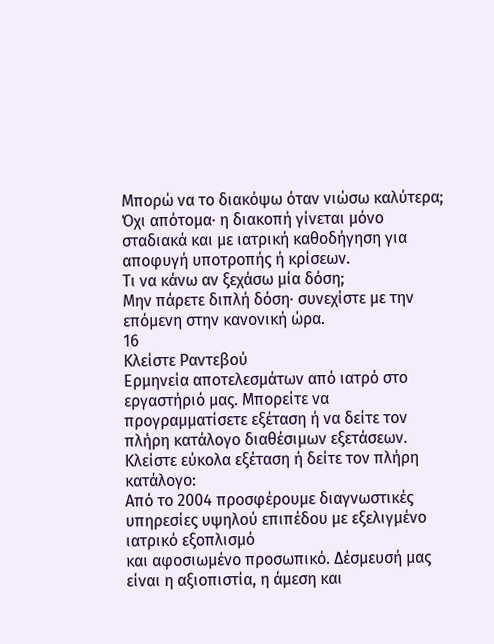Μπορώ να το διακόψω όταν νιώσω καλύτερα;
Όχι απότομα· η διακοπή γίνεται μόνο σταδιακά και με ιατρική καθοδήγηση για αποφυγή υποτροπής ή κρίσεων.
Τι να κάνω αν ξεχάσω μία δόση;
Μην πάρετε διπλή δόση· συνεχίστε με την επόμενη στην κανονική ώρα.
16
Κλείστε Ραντεβού
Ερμηνεία αποτελεσμάτων από ιατρό στο εργαστήριό μας. Μπορείτε να προγραμματίσετε εξέταση ή να δείτε τον πλήρη κατάλογο διαθέσιμων εξετάσεων.
Κλείστε εύκολα εξέταση ή δείτε τον πλήρη κατάλογο:
Από το 2004 προσφέρουμε διαγνωστικές υπηρεσίες υψηλού επιπέδου με εξελιγμένο ιατρικό εξοπλισμό
και αφοσιωμένο προσωπικό. Δέσμευσή μας είναι η αξιοπιστία, η άμεση και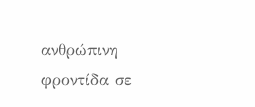ανθρώπινη φροντίδα σε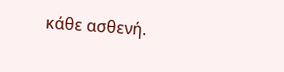κάθε ασθενή.